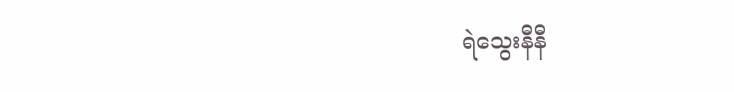ရဲသွေးနီနီ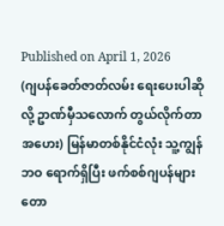Published on April 1, 2026
(ဂျပန်ခေတ်ဇာတ်လမ်း ရေးပေးပါဆိုလို့ ဥာဏ်မှီသလောက် တွယ်လိုက်တာ အဟေး) မြန်မာတစ်နိုင်ငံလုံး သူ့ကျွန်ဘဝ ရောက်ရှိပြီး ဖက်စစ်ဂျပန်များ တော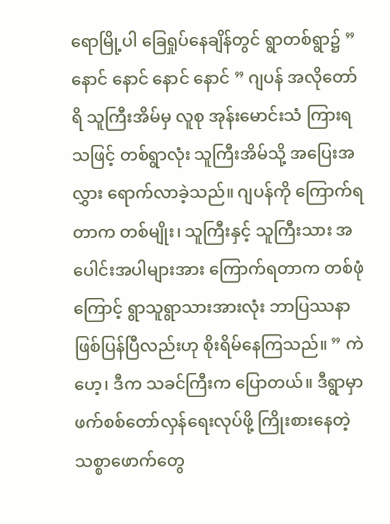ရောမြို့ပါ ခြေရှုပ်နေချိန်တွင် ရွာတစ်ရွာ၌ ” နောင် နောင် နောင် နောင် ” ဂျပန် အလိုတော်ရိ သူကြီးအိမ်မှ လူစု အုန်းမောင်းသံ ကြားရသဖြင့် တစ်ရွာလုံး သူကြီးအိမ်သို့ အပြေးအလွှား ရောက်လာခဲ့သည်။ ဂျပန်ကို ကြောက်ရတာက တစ်မျိုး၊ သူကြီးနှင့် သူကြီးသား အပေါင်းအပါများအား ကြောက်ရတာက တစ်ဖုံကြောင့် ရွာသူရွာသားအားလုံး ဘာပြဿနာ ဖြစ်ပြန်ပြီလည်းဟု စိုးရိမ်နေကြသည်။ ” ကဲဟေ့၊ ဒီက သခင်ကြီးက ပြောတယ်။ ဒီရွာမှာ ဖက်စစ်တော်လှန်ရေးလုပ်ဖို့ ကြိုးစားနေတဲ့ သစ္စာဖောက်တွေ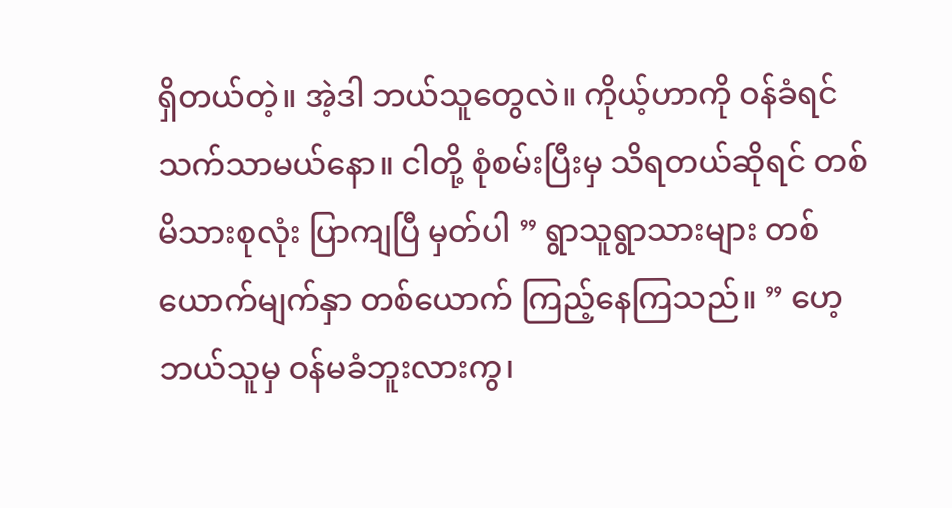ရှိတယ်တဲ့။ အဲ့ဒါ ဘယ်သူတွေလဲ။ ကိုယ့်ဟာကို ဝန်ခံရင် သက်သာမယ်နော။ ငါတို့ စုံစမ်းပြီးမှ သိရတယ်ဆိုရင် တစ်မိသားစုလုံး ပြာကျပြီ မှတ်ပါ ” ရွာသူရွာသားများ တစ်ယောက်မျက်နှာ တစ်ယောက် ကြည့်နေကြသည်။ ” ဟေ့ ဘယ်သူမှ ဝန်မခံဘူးလားကွ၊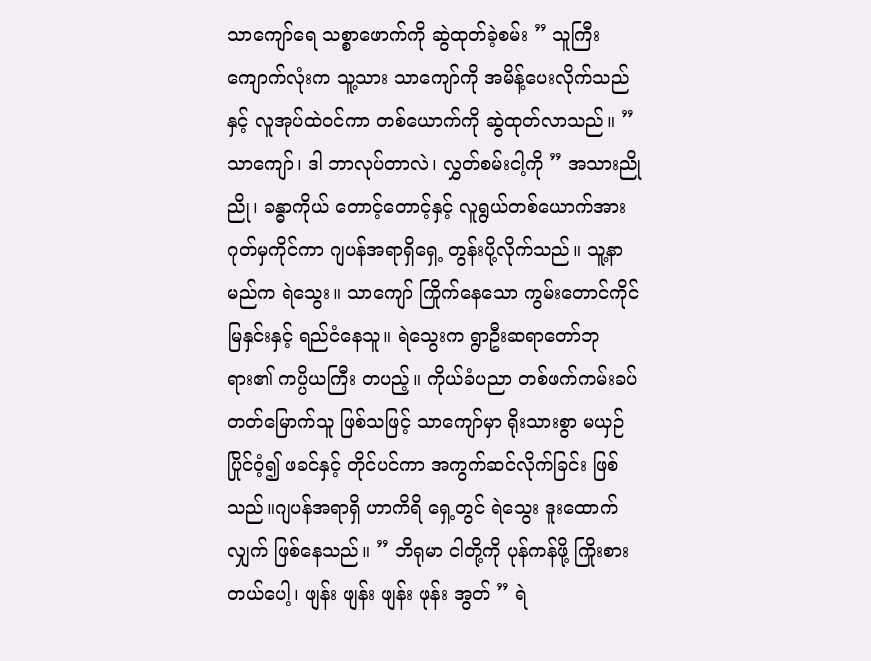သာကျော်ရေ သစ္စာဖောက်ကို ဆွဲထုတ်ခဲ့စမ်း ” သူကြီးကျောက်လုံးက သူ့သား သာကျော်ကို အမိန့်ပေးလိုက်သည်နှင့် လူအုပ်ထဲဝင်ကာ တစ်ယောက်ကို ဆွဲထုတ်လာသည်။ ” သာကျော်၊ ဒါ ဘာလုပ်တာလဲ၊ လွှတ်စမ်းငါ့ကို ” အသားညိုညို၊ ခန္ဓာကိုယ် တောင့်တောင့်နှင့် လူရွယ်တစ်ယောက်အား ဂုတ်မှကိုင်ကာ ဂျပန်အရာရှိရှေ့ တွန်းပို့လိုက်သည်။ သူ့နာမည်က ရဲသွေး။ သာကျော် ကြိုက်နေသော ကွမ်းတောင်ကိုင် မြနှင်းနှင့် ရည်ငံနေသူ။ ရဲသွေးက ရွာဦးဆရာတော်ဘုရား၏ ကပ္ပိယကြီး တပည့်။ ကိုယ်ခံပညာ တစ်ဖက်ကမ်းခပ် တတ်မြောက်သူ ဖြစ်သဖြင့် သာကျော်မှာ ရိုးသားစွာ မယှဉ်ပြိုင်ဝံ့၍ ဖခင်နှင့် တိုင်ပင်ကာ အကွက်ဆင်လိုက်ခြင်း ဖြစ်သည်။ဂျပန်အရာရှိ ဟာကိရိ ရှေ့တွင် ရဲသွေး ဒူးထောက်လျှက် ဖြစ်နေသည်။ ” ဘိရုမာ ငါတို့ကို ပုန်ကန်ဖို့ ကြိုးစားတယ်ပေါ့၊ ဖျန်း ဖျန်း ဖျန်း ဖုန်း အွတ် ” ရဲ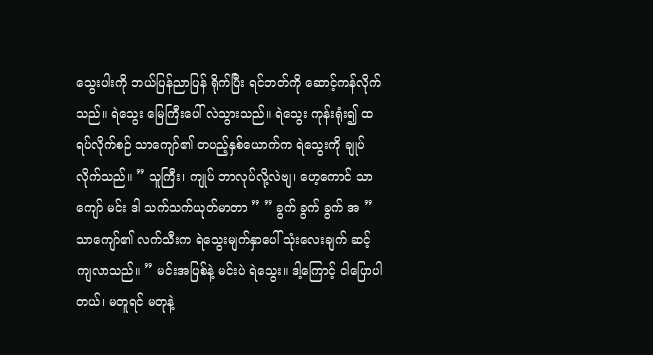သွေးပါးကို ဘယ်ပြန်ညာပြန် ရိုက်ပြီး ရင်ဘတ်ကို ဆောင့်ကန်လိုက်သည်။ ရဲသွေး မြေကြီးပေါ် လဲသွားသည်။ ရဲသွေး ကုန်းရုံး၍ ထရပ်လိုက်စဉ် သာကျော်၏ တပည့်နှစ်ယောက်က ရဲသွေးကို ချုပ်လိုက်သည်။ ” သူကြီး၊ ကျုပ် ဘာလုပ်လို့လဲဗျ၊ ဟေ့ကောင် သာကျော် မင်း ဒါ သက်သက်ယုတ်မာတာ ” ” ခွက် ခွက် ခွက် အ ” သာကျော်၏ လက်သီးက ရဲသွေးမျက်နှာပေါ် သုံးလေးချက် ဆင့်ကျလာသည်။ ” မင်းအပြစ်နဲ့ မင်းပဲ ရဲသွေး။ ဒါ့ကြောင့် ငါပြောပါတယ်၊ မတူရင် မတုနဲ့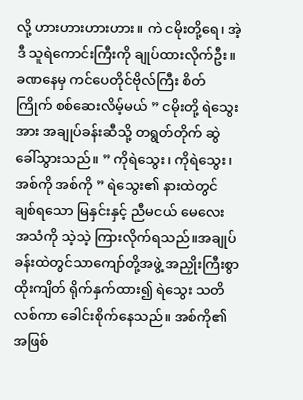လို့ ဟားဟားဟားဟား။ ကဲ ငမိုးတို့ရေ၊ အဲ့ဒီ သူရဲကောင်းကြီးကို ချုပ်ထားလိုက်ဦး။ ခဏနေမှ ကင်ပေတိုင်ဗိုလ်ကြီး စိတ်ကြိုက် စစ်ဆေးလိမ့်မယ် ” ငမိုးတို့ ရဲသွေးအား အချုပ်ခန်းဆီသို့ တရွတ်တိုက် ဆွဲခေါ်သွားသည်။ ” ကိုရဲသွေး၊ ကိုရဲသွေး၊ အစ်ကို အစ်ကို ” ရဲသွေး၏ နားထဲတွင် ချစ်ရသော မြနှင်းနှင့် ညီမငယ် မေလေး အသံကို သဲ့သဲ့ ကြားလိုက်ရသည်။အချုပ်ခန်းထဲတွင်သာကျော်တို့အဖွဲ့ အညှိုးကြီးစွာ ထိုးကျိတ် ရိုက်နှက်ထား၍ ရဲသွေး သတိလစ်ကာ ခေါင်းစိုက်နေသည်။ အစ်ကို၏ အဖြစ်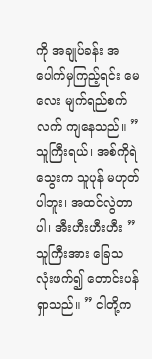ကို အချုပ်ခန်း အပေါက်မှကြည့်ရင်း မေလေး မျက်ရည်စက်လက် ကျနေသည်။ ” သူကြီးရယ်၊ အစ်ကိုရဲသွေးက သူပုန် မဟုတ်ပါဘူး၊ အထင်လွဲတာပါ၊ အီးဟီးဟီးဟီး ” သူကြီးအား ခြေသလုံးဖက်၍ တောင်းပန်ရှာသည်။ ” ငါတို့က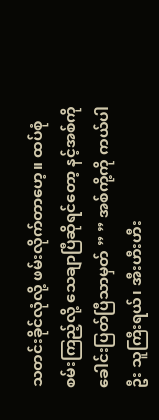သတင်းခိုင်လုံလို့ ဖမ်းလိုက်တာဟေ့။ ထပ်စုံစမ်းကြည့်လို့ သေချာပြီဆိုရင်တော့ နင့်အစ်ကို ခေါင်းပြတ်ပြီသာမှတ် ” ” အစ်ကို့ကို ကယ်ပါဦး သူကြီးရယ်၊ အီးဟီးဟီး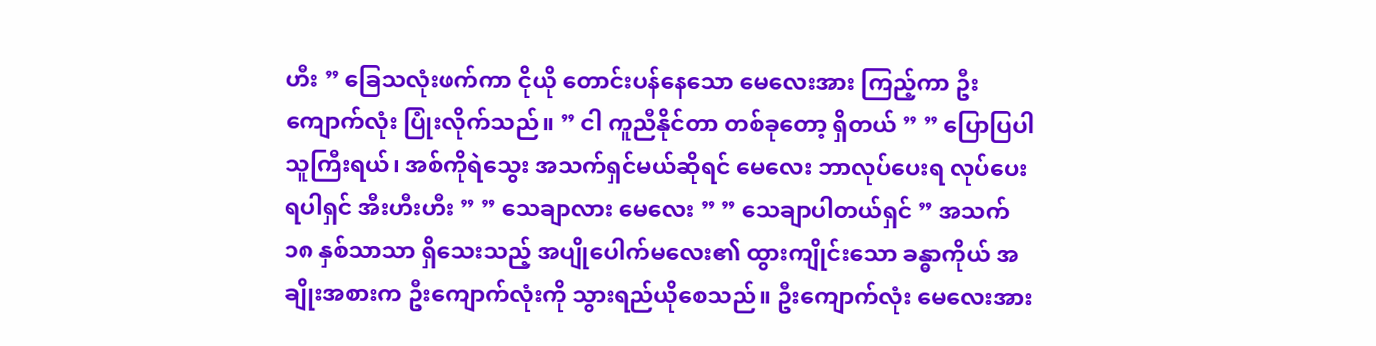ဟီး ” ခြေသလုံးဖက်ကာ ငိုယို တောင်းပန်နေသော မေလေးအား ကြည့်ကာ ဦးကျောက်လုံး ပြုံးလိုက်သည်။ ” ငါ ကူညီနိုင်တာ တစ်ခုတော့ ရှိတယ် ” ” ပြောပြပါ သူကြီးရယ်၊ အစ်ကိုရဲသွေး အသက်ရှင်မယ်ဆိုရင် မေလေး ဘာလုပ်ပေးရ လုပ်ပေးရပါရှင် အီးဟီးဟီး ” ” သေချာလား မေလေး ” ” သေချာပါတယ်ရှင် ” အသက် ၁၈ နှစ်သာသာ ရှိသေးသည့် အပျိုပေါက်မလေး၏ ထွားကျိုင်းသော ခန္ဓာကိုယ် အချိုးအစားက ဦးကျောက်လုံးကို သွားရည်ယိုစေသည်။ ဦးကျောက်လုံး မေလေးအား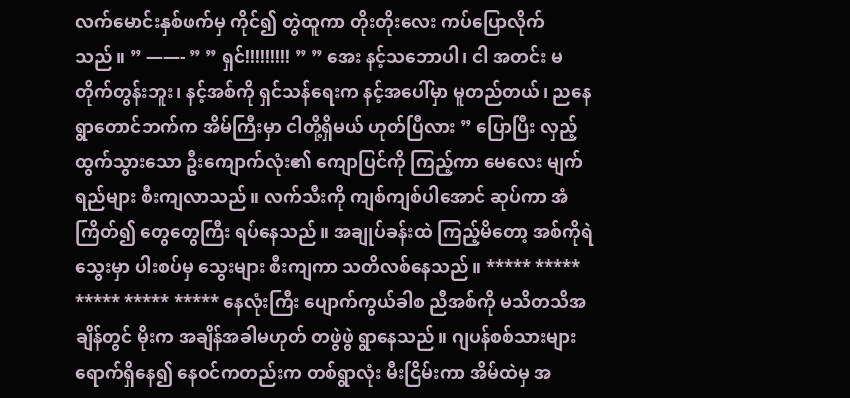လက်မောင်းနှစ်ဖက်မှ ကိုင်၍ တွဲထူကာ တိုးတိုးလေး ကပ်ပြောလိုက်သည်။ ” ——- ” ” ရှင်!!!!!!!!! ” ” အေး နင့်သဘောပါ၊ ငါ အတင်း မတိုက်တွန်းဘူး၊ နင့်အစ်ကို ရှင်သန်ရေးက နင့်အပေါ်မှာ မူတည်တယ်၊ ညနေ ရွာတောင်ဘက်က အိမ်ကြီးမှာ ငါတို့ရှိမယ် ဟုတ်ပြီလား ” ပြောပြီး လှည့်ထွက်သွားသော ဦးကျောက်လုံး၏ ကျောပြင်ကို ကြည့်ကာ မေလေး မျက်ရည်များ စီးကျလာသည်။ လက်သီးကို ကျစ်ကျစ်ပါအောင် ဆုပ်ကာ အံကြိတ်၍ တွေတွေကြီး ရပ်နေသည်။ အချုပ်ခန်းထဲ ကြည့်မိတော့ အစ်ကိုရဲသွေးမှာ ပါးစပ်မှ သွေးများ စီးကျကာ သတိလစ်နေသည်။ ***** ***** ***** ***** ***** နေလုံးကြီး ပျောက်ကွယ်ခါစ ညီအစ်ကို မသိတသိအချိန်တွင် မိုးက အချိန်အခါမဟုတ် တဖွဲဖွဲ ရွာနေသည်။ ဂျပန်စစ်သားများ ရောက်ရှိနေ၍ နေဝင်ကတည်းက တစ်ရွာလုံး မီးငြိမ်းကာ အိမ်ထဲမှ အ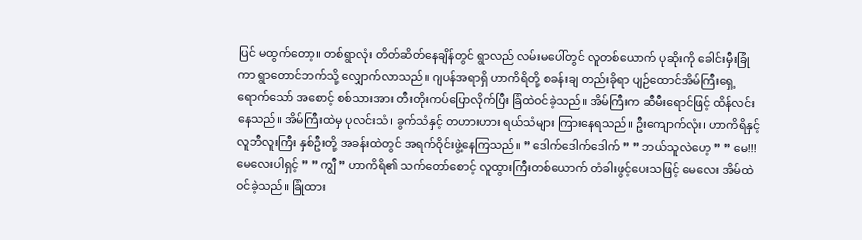ပြင် မထွက်တော့။ တစ်ရွာလုံး တိတ်ဆိတ်နေချိန်တွင် ရွာလည် လမ်းမပေါ်တွင် လူတစ်ယောက် ပုဆိုးကို ခေါင်းမှီးခြုံကာ ရွာတောင်ဘက်သို့ လျှောက်လာသည်။ ဂျပန်အရာရှိ ဟာကိရိတို့ စခန်းချ တည်းခိုရာ ပျဉ်ထောင်အိမ်ကြီးရှေ့ ရောက်သော် အစောင့် စစ်သားအား တီးတိုးကပ်ပြောလိုက်ပြီး ခြံထဲဝင်ခဲ့သည်။ အိမ်ကြီးက ဆီမီးရောင်ဖြင့် ထိန်လင်းနေသည်။ အိမ်ကြီးထဲမှ ပုလင်းသံ၊ ခွက်သံနှင့် တဟားဟား ရယ်သံများ ကြားနေရသည်။ ဦးကျောက်လုံး၊ ဟာကိရိနှင့် လူဘီလူးကြီး နှစ်ဦးတို့ အခန်းထဲတွင် အရက်ဝိုင်းဖွဲ့နေကြသည်။ ” ဒေါက်ဒေါက်ဒေါက် ” ” ဘယ်သူလဲဟေ့ ” ” မေ!!! မေလေးပါရှင့် ” ” ကျွီ ” ဟာကိရိ၏ သက်တော်စောင့် လူထွားကြီးတစ်ယောက် တံခါးဖွင့်ပေးသဖြင့် မေလေး အိမ်ထဲဝင်ခဲ့သည်။ ခြုံထား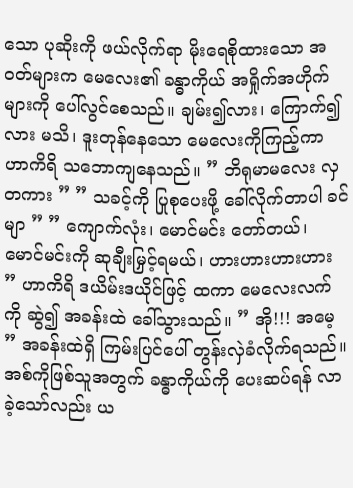သော ပုဆိုးကို ဖယ်လိုက်ရာ မိုးရေစိုထားသော အဝတ်များက မေလေး၏ ခန္ဓာကိုယ် အရှိုက်အဟိုက်များကို ပေါ်လွင်စေသည်။ ချမ်း၍လား၊ ကြောက်၍လား မသိ၊ ဒူးတုန်နေသော မေလေးကိုကြည့်ကာ ဟာကိရိ သဘောကျနေသည်။ ” ဘိရုမာမလေး လှတကား ” ” သခင့်ကို ပြုစုပေးဖို့ ခေါ်လိုက်တာပါ ခင်မျာ ” ” ကျောက်လုံး၊ မောင်မင်း တော်တယ်၊ မောင်မင်းကို ဆုချီးမြှင့်ရမယ်၊ ဟားဟားဟားဟား ” ဟာကိရိ ဒယိမ်းဒယိုင်ဖြင့် ထကာ မေလေးလက်ကို ဆွဲ၍ အခန်းထဲ ခေါ်သွားသည်။ ” အို!!! အမေ့ ” အခန်းထဲရှိ ကြမ်းပြင်ပေါ် တွန်းလှဲခံလိုက်ရသည်။ အစ်ကိုဖြစ်သူအတွက် ခန္ဓာကိုယ်ကို ပေးဆပ်ရန် လာခဲ့သော်လည်း ယ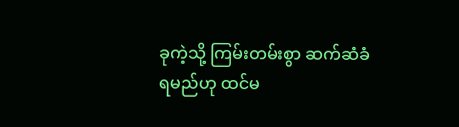ခုကဲ့သို့ ကြမ်းတမ်းစွာ ဆက်ဆံခံရမည်ဟု ထင်မ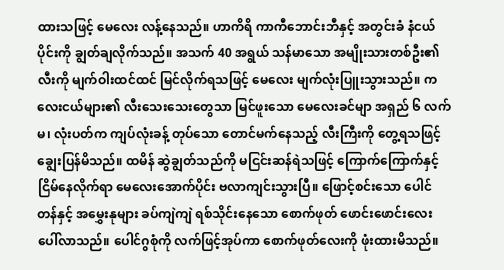ထားသဖြင့် မေလေး လန့်နေသည်။ ဟာကိရိ ကာကီဘောင်းဘီနှင့် အတွင်းခံ နံငယ်ပိုင်းကို ချွတ်ချလိုက်သည်။ အသက် 40 အရွယ် သန်မာသော အမျိုးသားတစ်ဦး၏ လီးကို မျက်ဝါးထင်ထင် မြင်လိုက်ရသဖြင့် မေလေး မျက်လုံးပြူးသွားသည်။ ကလေးငယ်များ၏ လီးသေးသေးတွေသာ မြင်ဖူးသော မေလေးခင်မျာ အရှည် ၆ လက်မ၊ လုံးပတ်က ကျပ်လုံးခန့် တုပ်သော တောင်မက်နေသည့် လီးကြီးကို တွေ့ရသဖြင့် ချွေးပြန်မိသည်။ ထမိန် ဆွဲချွတ်သည်ကို မငြင်းဆန်ရဲသဖြင့် ကြောက်ကြောက်နှင့် ငြိမ်နေလိုက်ရာ မေလေးအောက်ပိုင်း ဗလာကျင်းသွားပြီ။ ဖြောင့်စင်းသော ပေါင်တန်နှင့် အမွှေးနုများ ခပ်ကျဲကျဲ ရစ်သိုင်းနေသော စောက်ဖုတ် ဖောင်းဖောင်းလေး ပေါ်လာသည်။ ပေါင်ဂွစုံကို လက်ဖြင့်အုပ်ကာ စောက်ဖုတ်လေးကို ဖုံးထားမိသည်။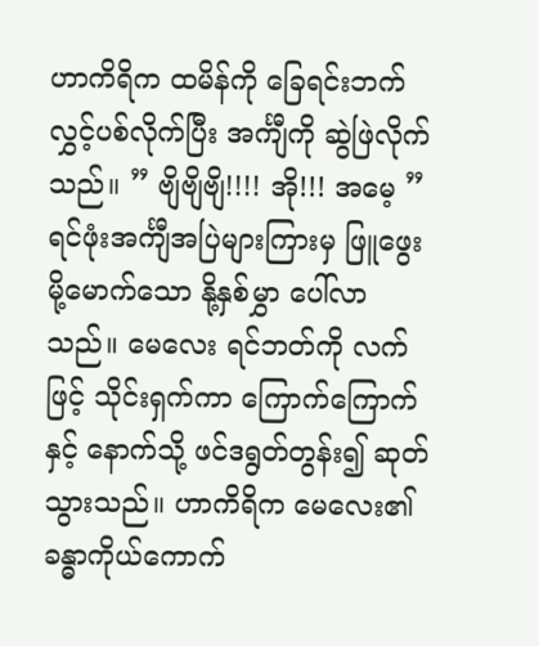ဟာကိရိက ထမိန်ကို ခြေရင်းဘက် လွှင့်ပစ်လိုက်ပြီး အင်္ကျီကို ဆွဲဖြဲလိုက်သည်။ ” ဗျိဗျိဗျိ!!!! အို!!! အမေ့ ” ရင်ဖုံးအင်္ကျီအပြဲများကြားမှ ဖြူဖွေးမို့မောက်သော နို့နှစ်မွှာ ပေါ်လာသည်။ မေလေး ရင်ဘတ်ကို လက်ဖြင့် သိုင်းရှက်ကာ ကြောက်ကြောက်နှင့် နောက်သို့ ဖင်ဒရွတ်တွန်း၍ ဆုတ်သွားသည်။ ဟာကိရိက မေလေး၏ ခန္ဓာကိုယ်ကောက်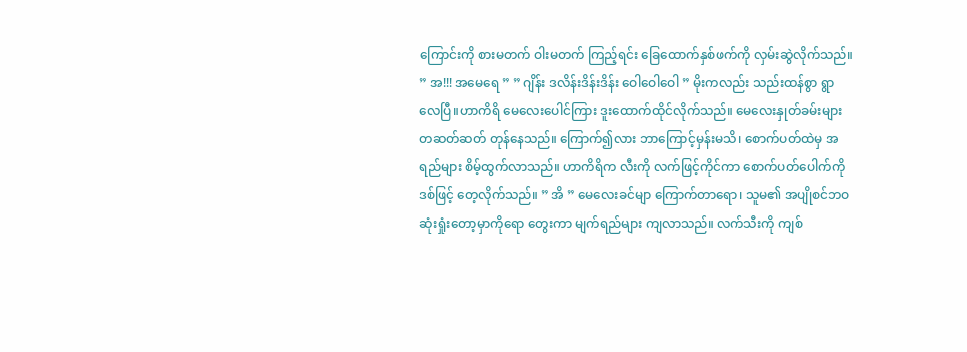ကြောင်းကို စားမတက် ဝါးမတက် ကြည့်ရင်း ခြေထောက်နှစ်ဖက်ကို လှမ်းဆွဲလိုက်သည်။ ” အ!!! အမေရေ ” ” ဂျိန်း ဒလိန်းဒိန်းဒိန်း ဝေါဝေါဝေါ ” မိုးကလည်း သည်းထန်စွာ ရွာလေပြီ။ဟာကိရိ မေလေးပေါင်ကြား ဒူးထောက်ထိုင်လိုက်သည်။ မေလေးနှုတ်ခမ်းများ တဆတ်ဆတ် တုန်နေသည်။ ကြောက်၍လား ဘာကြောင့်မှန်းမသိ၊ စောက်ပတ်ထဲမှ အရည်များ စိမ့်ထွက်လာသည်။ ဟာကိရိက လီးကို လက်ဖြင့်ကိုင်ကာ စောက်ပတ်ပေါက်ကို ဒစ်ဖြင့် တေ့လိုက်သည်။ ” အိ ” မေလေးခင်မျာ ကြောက်တာရော၊ သူမ၏ အပျိုစင်ဘဝ ဆုံးရှုံးတော့မှာကိုရော တွေးကာ မျက်ရည်များ ကျလာသည်။ လက်သီးကို ကျစ်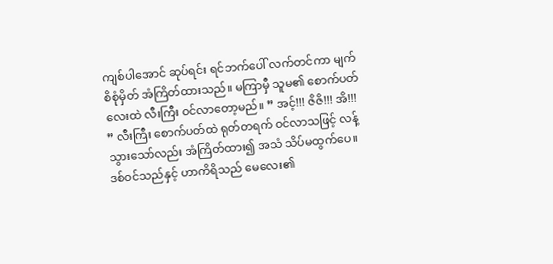ကျစ်ပါအောင် ဆုပ်ရင်း ရင်ဘက်ပေါ် လက်တင်ကာ မျက်စိစုံမှိတ် အံကြိတ်ထားသည်။ မကြာမှီ သူမ၏ စောက်ပတ်လေးထဲ လီးကြီး ဝင်လာတော့မည်။ ” အင့်!!! ဇိဇိ!!! အိ!!! ” လီးကြီး စောက်ပတ်ထဲ ရုတ်တရက် ဝင်လာသဖြင့် လန့်သွားသော်လည်း အံကြိတ်ထား၍ အသံ သိပ်မထွက်ပေ။ ဒစ်ဝင်သည်နှင့် ဟာကိရိသည် မေလေး၏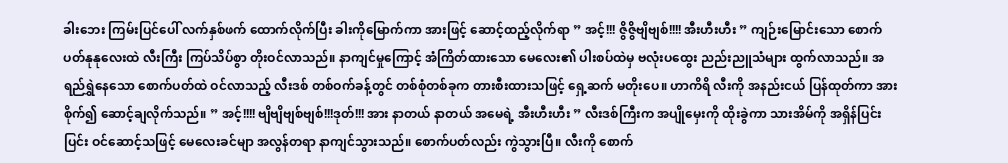ခါးဘေး ကြမ်းပြင်ပေါ် လက်နှစ်ဖက် ထောက်လိုက်ပြီး ခါးကိုမြောက်ကာ အားဖြင့် ဆောင့်ထည့်လိုက်ရာ ” အင့်!!! ဇွိဇွိဗျိဗျစ်!!!! အီးဟီးဟီး ” ကျဉ်းမြောင်းသော စောက်ပတ်နုနုလေးထဲ လီးကြီး ကြပ်သိပ်စွာ တိုးဝင်လာသည်။ နာကျင်မှုကြောင့် အံကြိတ်ထားသော မေလေး၏ ပါးစပ်ထဲမှ ဗလုံးပထွေး ညည်းညူသံများ ထွက်လာသည်။ အရည်ရွှဲနေသော စောက်ပတ်ထဲ ဝင်လာသည့် လီးဒစ် တစ်ဝက်ခန့်တွင် တစ်စုံတစ်ခုက တားစီးထားသဖြင့် ရှေ့ဆက် မတိုးပေ။ ဟာကိရိ လီးကို အနည်းငယ် ပြန်ထုတ်ကာ အားစိုက်၍ ဆောင့်ချလိုက်သည်။ ” အင့်!!!! ဗျိဗျိဗျစ်ဗျစ်!!!ဒုတ်!!! အား နာတယ် နာတယ် အမေရဲ့ အီးဟီးဟီး ” လီးဒစ်ကြီးက အပျိုမှေးကို ထိုးခွဲကာ သားအိမ်ကို အရှိန်ပြင်းပြင်း ဝင်ဆောင့်သဖြင့် မေလေးခင်မျာ အလွန်တရာ နာကျင်သွားသည်။ စောက်ပတ်လည်း ကွဲသွားပြီ။ လီးကို စောက်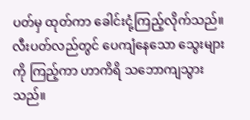ပတ်မှ ထုတ်ကာ ခေါင်းငုံ့ကြည့်လိုက်သည်။ လီးပတ်လည်တွင် ပေကျံနေသော သွေးများကို ကြည့်ကာ ဟာကိရိ သဘောကျသွားသည်။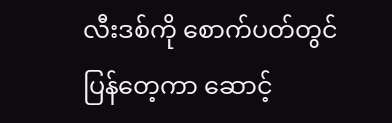လီးဒစ်ကို စောက်ပတ်တွင် ပြန်တေ့ကာ ဆောင့်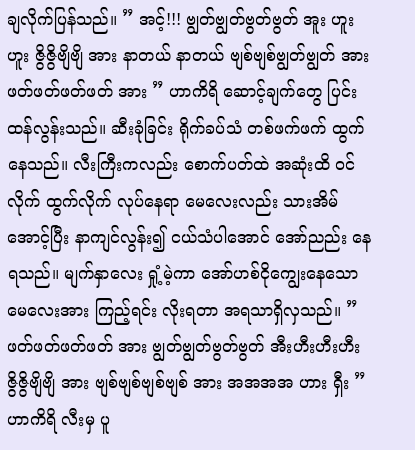ချလိုက်ပြန်သည်။ ” အင့်!!! ဗျွတ်ဗျွတ်ဗွတ်ဗွတ် အူး ဟူး ဟူး ဇွိဇွိဗျိဗျိ အား နာတယ် နာတယ် ဗျစ်ဗျစ်ဗျွတ်ဗျွတ် အား ဖတ်ဖတ်ဖတ်ဖတ် အား ” ဟာကိရိ ဆောင့်ချက်တွေ ပြင်းထန်လွန်းသည်။ ဆီးခုံခြင်း ရိုက်ခပ်သံ တစ်ဖက်ဖက် ထွက်နေသည်။ လီးကြီးကလည်း စောက်ပတ်ထဲ အဆုံးထိ ဝင်လိုက် ထွက်လိုက် လုပ်နေရာ မေလေးလည်း သားအိမ်အောင့်ပြီး နာကျင်လွန်း၍ ငယ်သံပါအောင် အော်ညည်း နေရသည်။ မျက်နှာလေး ရှုံ့မဲ့ကာ အော်ဟစ်ငိုကျွေးနေသော မေလေးအား ကြည့်ရင်း လိုးရတာ အရသာရှိလှသည်။ ” ဖတ်ဖတ်ဖတ်ဖတ် အား ဗျွတ်ဗျွတ်ဗွတ်ဗွတ် အီးဟီးဟီးဟီး ဇွိဇွိဗျိဗျိ အား ဗျစ်ဗျစ်ဗျစ်ဗျစ် အား အအအအ ဟား ရှီး ” ဟာကိရိ လီးမှ ပူ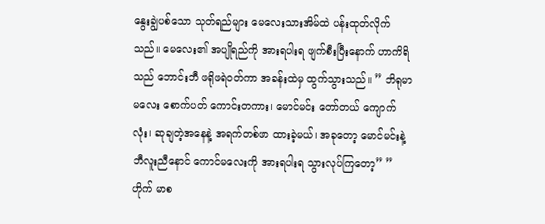နွေးချွဲပစ်သော သုတ်ရည်များ မေလေးသားအိမ်ထဲ ပန်းထုတ်လိုက်သည်။ မေလေး၏ အပျိုရည်ကို အားရပါးရ ဖျက်စီးပြီးနောက် ဟာကိရိသည် ဘောင်းဘီ ဖရိုဖရဲဝတ်ကာ အခန်းထဲမှ ထွက်သွားသည်။ ” ဘိရုမာမလေး စောက်ပတ် ကောင်းတကား၊ မောင်မင်း တော်တယ် ကျောက်လုံး၊ ဆုချတဲ့အနေနဲ့ အရက်တစ်ဖာ ထားခဲ့မယ်၊ အခုတော့ မောင်မင်းနဲ့ ဘီလူးညီနောင် ကောင်မလေးကို အားရပါးရ သွားလုပ်ကြတော့” ” ဟိုက် မာစ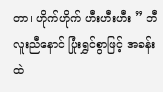တာ၊ ဟိုက်ဟိုက် ဟီးဟီးဟီး ” ဘီလူးညီနောင် ပြုံးရွှင်စွာဖြင့် အခန်းထဲ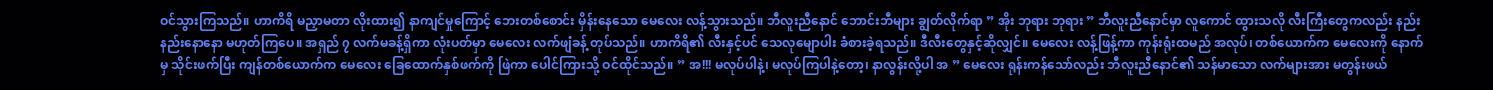ဝင်သွားကြသည်။ ဟာကိရိ မညှာမတာ လိုးထား၍ နာကျင်မှုကြောင့် ဘေးတစ်စောင်း မှိန်းနေသော မေလေး လန့်သွားသည်။ ဘီလူးညီနောင် ဘောင်းဘီများ ချွတ်လိုက်ရာ ” အိုး ဘုရား ဘုရား ” ဘီလူးညီနောင်မှာ လူကောင် ထွားသလို လီးကြီးတွေကလည်း နည်းနည်းနောနော မဟုတ်ကြပေ။ အရှည် ၇ လက်မခန့်ရှိကာ လုံးပတ်မှာ မေလေး လက်ဖျံခန့် တုပ်သည်။ ဟာကိရိ၏ လီးနှင့်ပင် သေလုမျောပါး ခံစားခဲ့ရသည်။ ဒီလီးတွေနှင့်ဆိုလျှင်။ မေလေး လန့်ဖြန့်ကာ ကုန်းရုံးထမည် အလုပ်၊ တစ်ယောက်က မေလေးကို နောက်မှ သိုင်းဖက်ပြီး ကျန်တစ်ယောက်က မေလေး ခြေထောက်နှစ်ဖက်ကို ဖြဲကာ ပေါင်ကြားသို့ ဝင်ထိုင်သည်။ ” အ!!! မလုပ်ပါနဲ့၊ မလုပ်ကြပါနဲ့တော့၊ နာလွန်းလို့ပါ အ ” မေလေး ရုန်းကန်သော်လည်း ဘီလူးညီနောင်၏ သန်မာသော လက်များအား မတွန်းဖယ်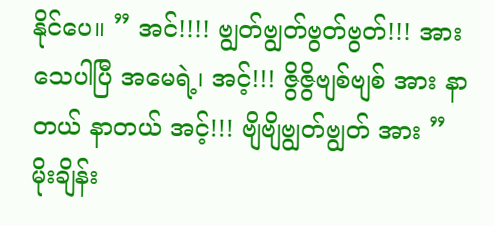နိုင်ပေ။ ” အင်!!!! ဗျွတ်ဗျွတ်ဗွတ်ဗွတ်!!! အား သေပါပြီ အမေရဲ့၊ အင့်!!! ဇွိဇွိဗျစ်ဗျစ် အား နာတယ် နာတယ် အင့်!!! ဗျိဗျိဗျွတ်ဗျွတ် အား ” မိုးချိန်း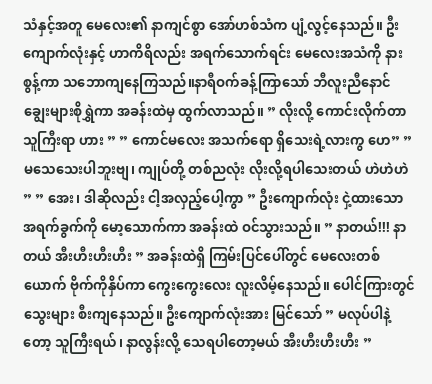သံနှင့်အတူ မေလေး၏ နာကျင်စွာ အော်ဟစ်သံက ပျံ့လွင့်နေသည်။ ဦးကျောက်လုံးနှင့် ဟာကိရိလည်း အရက်သောက်ရင်း မေလေးအသံကို နားစွန့်ကာ သဘောကျနေကြသည်။နာရီဝက်ခန့်ကြာသော် ဘီလူးညီနောင် ချွေးများစိုရွှဲကာ အခန်းထဲမှ ထွက်လာသည်။ ” လိုးလို့ ကောင်းလိုက်တာ သူကြီးရာ ဟား ” ” ကောင်မလေး အသက်ရော ရှိသေးရဲ့လားကွ ဟေ” ” မသေသေးပါဘူးဗျ၊ ကျုပ်တို့ တစ်ညလုံး လိုးလို့ရပါသေးတယ် ဟဲဟဲဟဲ ” ” အေး၊ ဒါဆိုလည်း ငါ့အလှည့်ပေါ့ကွာ ” ဦးကျောက်လုံး ငှဲ့ထားသော အရက်ခွက်ကို မော့သောက်ကာ အခန်းထဲ ဝင်သွားသည်။ ” နာတယ်!!! နာတယ် အီးဟီးဟီးဟီး ” အခန်းထဲရှိ ကြမ်းပြင်ပေါ်တွင် မေလေးတစ်ယောက် ဗိုက်ကိုနှိပ်ကာ ကွေးကွေးလေး လူးလိမ့်နေသည်။ ပေါင်ကြားတွင် သွေးများ စီးကျနေသည်။ ဦးကျောက်လုံးအား မြင်သော် ” မလုပ်ပါနဲ့တော့ သူကြီးရယ်၊ နာလွန်းလို့ သေရပါတော့မယ် အီးဟီးဟီးဟီး ”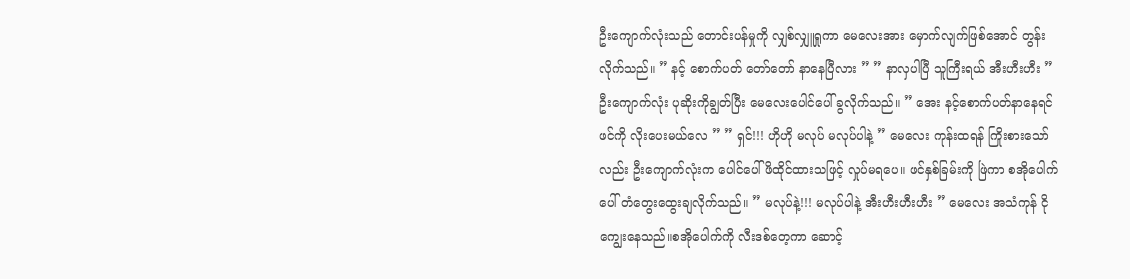ဦးကျောက်လုံးသည် တောင်းပန်မှုကို လျှစ်လျှူရှုကာ မေလေးအား မှောက်လျက်ဖြစ်အောင် တွန်းလိုက်သည်။ ” နင့် စောက်ပတ် တော်တော် နာနေပြီလား ” ” နာလှပါပြီ သူကြီးရယ် အီးဟီးဟီး ” ဦးကျောက်လုံး ပုဆိုးကိုချွတ်ပြီး မေလေးပေါင်ပေါ် ခွလိုက်သည်။ ” အေး နင့်‌‌စောက်ပတ်နာနေရင် ဖင်ကို လိုးပေးမယ်လေ ” ” ရှင်!!! ဟိုဟို မလုပ် မလုပ်ပါနဲ့ ” မေလေး ကုန်းထရန် ကြိုးစားသော်လည်း ဦးကျောက်လုံးက ပေါင်ပေါ် ဖိထိုင်ထားသဖြင့် လှုပ်မရပေ။ ဖင်နှစ်ခြမ်းကို ဖြဲကာ စအိုပေါက်ပေါ် တံတွေးထွေးချလိုက်သည်။ ” မလုပ်နဲ့!!! မလုပ်ပါနဲ့ အီးဟီးဟီးဟီး ” မေလေး အသံကုန် ငိုကျွေးနေသည်။စအိုပေါက်ကို လီးဒစ်တေ့ကာ ဆောင့်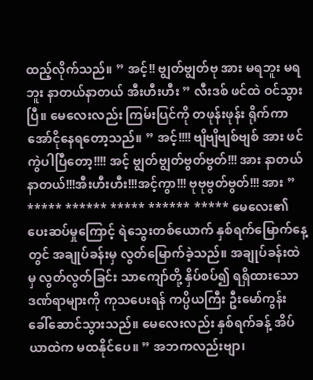ထည့်လိုက်သည်။ ” အင့်!! ဗျွတ်ဗျွတ်ဗု အား မရဘူး မရဘူး နာတယ်နာတယ် အီးဟီးဟီး ” လီးဒစ် ဖင်ထဲ ဝင်သွားပြီ။ မေလေးလည်း ကြမ်းပြင်ကို တဖုန်းဖုန်း ရိုက်ကာ အော်ငိုနေရတော့သည်။ ” အင့်!!!! ဗျိဗျိဗျစ်ဗျစ် အား ဖင်ကွဲပါပြီတော့!!!! အင့် ဗျွတ်ဗျွတ်ဗွတ်ဗွတ်!!! အား နာတယ် နာတယ်!!!အီးဟီးဟီး!!!အင့်ကွာ!!! ဗုဗုဗွတ်ဗွတ်!!! အား ” ***** ****** ***** ****** ***** မေလေး၏ ပေးဆပ်မှုကြောင့် ရဲသွေးတစ်ယောက် နှစ်ရက်မြောက်နေ့တွင် အချုပ်ခန်းမှ လွတ်မြောက်ခဲ့သည်။ အချုပ်ခန်းထဲမှ လွတ်လွတ်ခြင်း သာကျော်တို့ နှိပ်စပ်၍ ရရှိထားသော ဒဏ်ရာများကို ကုသပေးရန် ကပ္ပိယကြီး ဦးမော်ကွန်း ခေါ်ဆောင်သွားသည်။ မေလေးလည်း နှစ်ရက်ခန့် အိပ်ယာထဲက မထနိုင်ပေ။ ” အဘကလည်းဗျာ၊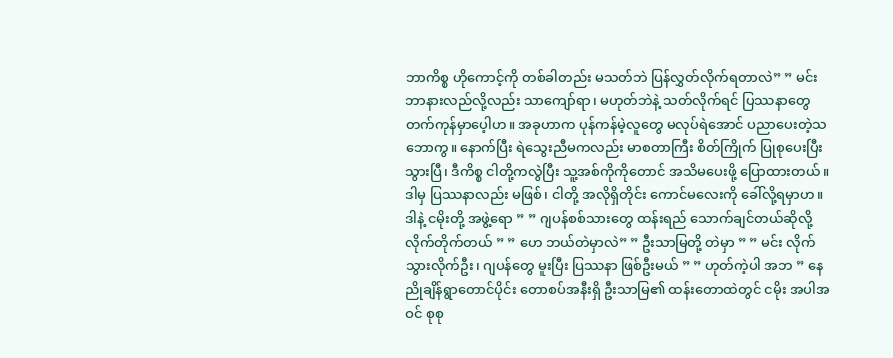ဘာကိစ္စ ဟိုကောင့်ကို တစ်ခါတည်း မသတ်ဘဲ ပြန်လွှတ်လိုက်ရတာလဲ” ” မင်း ဘာနားလည်လို့လည်း သာကျော်ရာ၊ မဟုတ်ဘဲနဲ့ သတ်လိုက်ရင် ပြဿနာတွေ တက်ကုန်မှာပေ့ါဟ။ အခုဟာက ပုန်ကန်မဲ့လူတွေ မလုပ်ရဲအောင် ပညာပေးတဲ့သဘောကွ။ နောက်ပြီး ရဲသွေးညီမကလည်း မာစတာကြီး စိတ်ကြိုက် ပြုစုပေးပြီးသွားပြီ၊ ဒီကိစ္စ ငါတို့ကလွဲပြီး သူ့အစ်ကိုကိုတောင် အသိမပေးဖို့ ပြောထားတယ်။ ဒါမှ ပြဿနာလည်း မဖြစ်၊ ငါတို့ အလိုရှိတိုင်း ကောင်မလေးကို ခေါ်လို့ရမှာဟ။ ဒါနဲ့ ငမိုးတို့ အဖွဲ့ရော ” ” ဂျပန်စစ်သားတွေ ထန်းရည် သောက်ချင်တယ်ဆိုလို့ လိုက်တိုက်တယ် ” ” ဟေ ဘယ်တဲမှာလဲ” ” ဦးသာမြတို့ တဲမှာ ” ” မင်း လိုက်သွားလိုက်ဦး၊ ဂျပန်တွေ မူးပြီး ပြဿနာ ဖြစ်ဦးမယ် ” ” ဟုတ်ကဲ့ပါ အဘ ” နေညိုချိန်ရွာတောင်ပိုင်း တောစပ်အနီးရှိ ဦးသာမြ၏ ထန်းတောထဲတွင် ငမိုး အပါအဝင် စုစု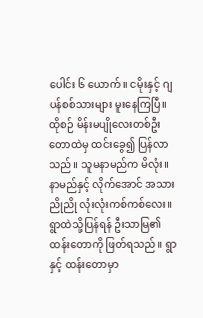ပေါင်း ၆ ယောက်။ ငမိုးနှင့် ဂျပန်စစ်သားများ မူးနေကြပြီ။ ထိုစဉ် မိန်းမပျိုလေးတစ်ဦး တောထဲမှ ထင်းခွေ၍ ပြန်လာသည်။ သူမနာမည်က မိလုံး။ နာမည်နှင့် လိုက်အောင် အသားညိုညို လုံးလုံးကစ်ကစ်လေး။ ရွာထဲသို့ပြန်ရန် ဦးသာမြ၏ ထန်းတောကို ဖြတ်ရသည်။ ရွာနှင့် ထန်းတောမှာ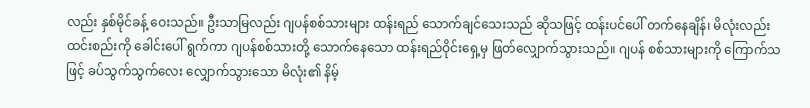လည်း နှစ်မိုင်ခန့် ဝေးသည်။ ဦးသာမြလည်း ဂျပန်စစ်သားများ ထန်းရည် သောက်ချင်သေးသည် ဆိုသဖြင့် ထန်းပင်ပေါ် တက်နေချိန်၊ မိလုံးလည်း ထင်းစည်းကို ခေါင်းပေါ် ရွက်ကာ ဂျပန်စစ်သားတို့ သောက်နေသော ထန်းရည်ဝိုင်းရှေ့မှ ဖြတ်လျှောက်သွားသည်။ ဂျပန် စစ်သားများကို ကြောက်သဖြင့် ခပ်သွက်သွက်လေး လျှောက်သွားသော မိလုံး၏ နိမ့်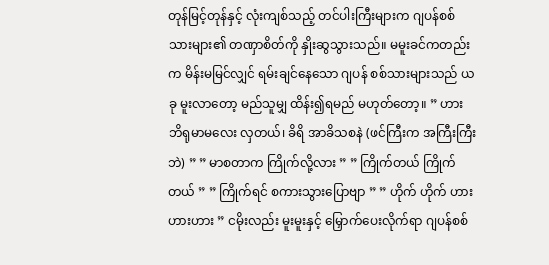တုန်မြင့်တုန်နှင့် လုံးကျစ်သည့် တင်ပါးကြီးများက ဂျပန်စစ်သားများ၏ တဏှာစိတ်ကို နှိုးဆွသွားသည်။ မမူးခင်ကတည်းက မိန်းမမြင်လျှင် ရမ်းချင်နေသော ဂျပန် စစ်သားများသည် ယခု မူးလာတော့ မည်သူမျှ ထိန်း၍ရမည် မဟုတ်တော့။ ” ဟား ဘိရုမာမလေး လှတယ်၊ ခိရိ အာခိသစနဲ (ဖင်ကြီးက အကြီးကြီးဘဲ) ” ” မာစတာက ကြိုက်လို့လား ” ” ကြိုက်တယ် ကြိုက်တယ် ” ” ကြိုက်ရင် စကားသွားပြောဗျာ ” ” ဟိုက် ဟိုက် ဟားဟားဟား ” ငမိုးလည်း မူးမူးနှင့် မြှောက်ပေးလိုက်ရာ ဂျပန်စစ်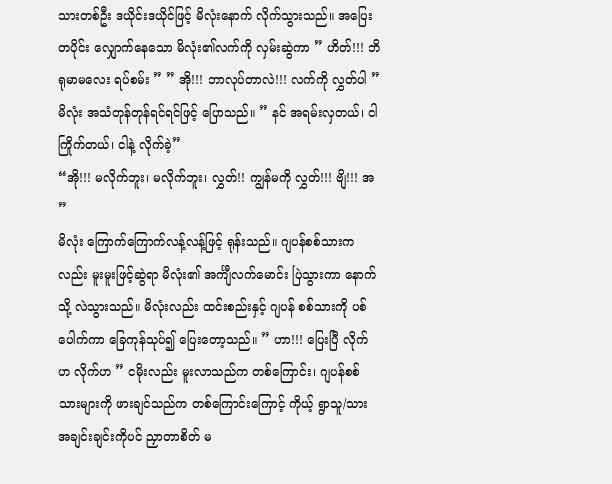သားတစ်ဦး ဒယိုင်းဒယိုင်ဖြင့် မိလုံးနောက် လိုက်သွားသည်။ အပြေးတပိုင်း လျှောက်နေသော မိလုံး၏လက်ကို လှမ်းဆွဲကာ ” ဟိတ်!!! ဘိရုမာမလေး ရပ်စမ်း ” ” အို!!! ဘာလုပ်တာလဲ!!! လက်ကို လွှတ်ပါ ” မိလုံး အသံတုန်တုန်ရင်ရင်ဖြင့် ပြောသည်။ ” နင် အရမ်းလှတယ်၊ ငါ ကြိုက်တယ်၊ ငါနဲ့ လိုက်ခဲ့”
“အို!!! မလိုက်ဘူး၊ မလိုက်ဘူး၊ လွှတ်!! ကျွန်မကို လွှတ်!!! ဗျိ!!! အ ”
မိလုံး ကြောက်ကြောက်လန့်လန့်ဖြင့် ရုန်းသည်။ ဂျပန်စစ်သားကလည်း မူးမူးဖြင့်ဆွဲရာ မိလုံး၏ အင်္ကျီလက်မောင်း ပြဲသွားကာ နောက်သို့ လဲသွားသည်။ မိလုံးလည်း ထင်းစည်းနှင့် ဂျပန် စစ်သားကို ပစ်ပေါက်ကာ ခြေကုန်သုပ်၍ ပြေးတော့သည်။ ” ဟာ!!! ပြေးပြီ လိုက်ဟ လိုက်ဟ ” ငမိုးလည်း မူးလာသည်က တစ်ကြောင်း၊ ဂျပန်စစ်သားများကို ဖားချင်သည်က တစ်ကြောင်းကြောင့် ကိုယ့် ရွာသူ/သား အချင်းချင်းကိုပင် ညှာတာစိတ် မ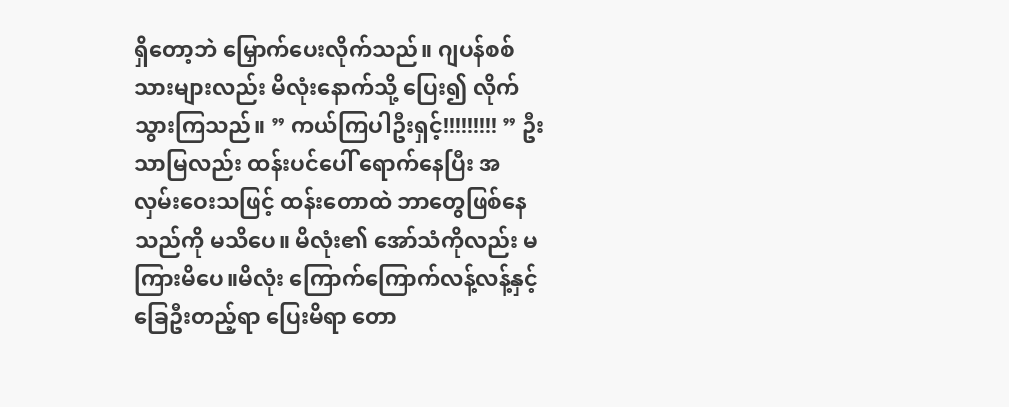ရှိတော့ဘဲ မြှောက်ပေးလိုက်သည်။ ဂျပန်စစ်သားများလည်း မိလုံးနောက်သို့ ပြေး၍ လိုက်သွားကြသည်။ ” ကယ်ကြပါဦးရှင့်!!!!!!!!! ” ဦးသာမြလည်း ထန်းပင်ပေါ် ရောက်နေပြီး အလှမ်းဝေးသဖြင့် ထန်းတောထဲ ဘာတွေဖြစ်နေသည်ကို မသိပေ။ မိလုံး၏ အော်သံကိုလည်း မကြားမိပေ။မိလုံး ကြောက်ကြောက်လန့်လန့်နှင့် ခြေဦးတည့်ရာ ပြေးမိရာ တော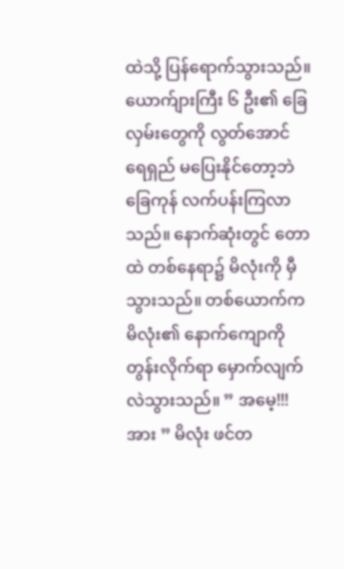ထဲသို့ ပြန်ရောက်သွားသည်။ ယောက်ျားကြီး ၆ ဦး၏ ခြေလှမ်းတွေကို လွတ်အောင် ရေရှည် မပြေးနိုင်တော့ဘဲ ခြေကုန် လက်ပန်းကြလာသည်။ နောက်ဆုံးတွင် တောထဲ တစ်နေရာ၌ မိလုံးကို မှီသွားသည်။ တစ်ယောက်က မိလုံး၏ နောက်ကျောကို တွန်းလိုက်ရာ မှောက်လျက် လဲသွားသည်။ ” အမေ့!!! အား ” မိလုံး ဖင်တ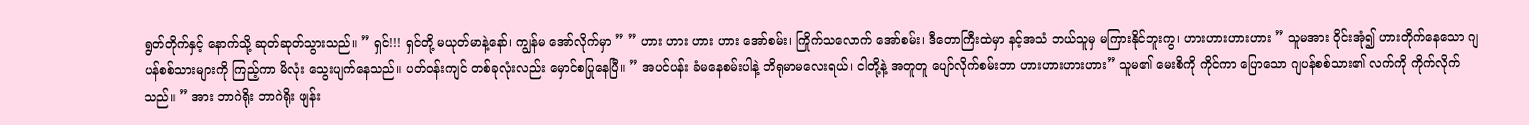ရွတ်တိုက်နှင့် နောက်သို့ ဆုတ်ဆုတ်သွားသည်။ ” ရှင်!!! ရှင်တို့ မယုတ်မာနဲ့နော်၊ ကျွန်မ အော်လိုက်မှာ ” ” ဟား ဟား ဟား ဟား အော်စမ်း၊ ကြိုက်သလောက် အော်စမ်း၊ ဒီတောကြီးထဲမှာ နင့်အသံ ဘယ်သူမှ မကြားနိုင်ဘူးကွ၊ ဟားဟားဟားဟား ” သူမအား ဝိုင်းအုံ၍ ဟားတိုက်နေသော ဂျပန်စစ်သားများကို ကြည့်ကာ မိလုံး သွေးပျက်နေသည်။ ပတ်ဝန်းကျင် တစ်ခုလုံးလည်း မှောင်စပြုနေပြီ။ ” အပင်ပန်း ခံမနေစမ်းပါနဲ့ ဘိရုမာမလေးရယ်၊ ငါတို့နဲ့ အတူတူ ပျော်လိုက်စမ်းဘာ ဟားဟားဟားဟား” သူမ၏ မေးစိကို ကိုင်ကာ ပြောသော ဂျပန်စစ်သား၏ လက်ကို ကိုက်လိုက်သည်။ ” အား ဘာဂဲရိုး ဘာဂဲရိုး ဖျန်း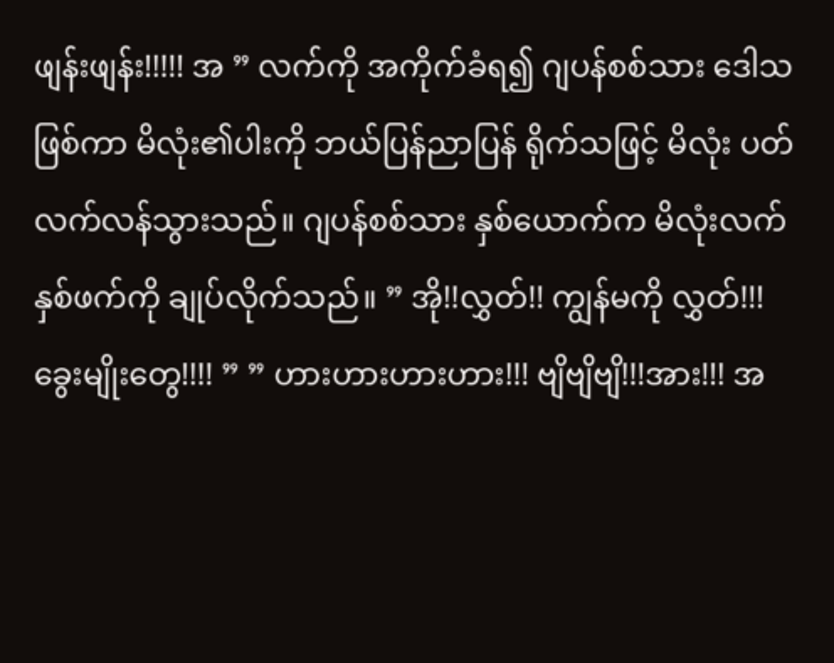ဖျန်းဖျန်း!!!!! အ ” လက်ကို အကိုက်ခံရ၍ ဂျပန်စစ်သား ဒေါသဖြစ်ကာ မိလုံး၏ပါးကို ဘယ်ပြန်ညာပြန် ရိုက်သဖြင့် မိလုံး ပတ်လက်လန်သွားသည်။ ဂျပန်စစ်သား နှစ်ယောက်က မိလုံးလက်နှစ်ဖက်ကို ချုပ်လိုက်သည်။ ” အို!!လွှတ်!! ကျွန်မကို လွှတ်!!! ခွေးမျိုးတွေ!!!! ” ” ဟားဟားဟားဟား!!! ဗျိဗျိဗျိ!!!အား!!! အ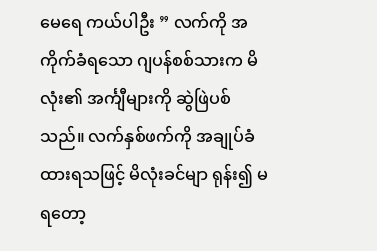မေရေ ကယ်ပါဦး ” လက်ကို အကိုက်ခံရသော ဂျပန်စစ်သားက မိလုံး၏ အင်္ကျီများကို ဆွဲဖြဲပစ်သည်။ လက်နှစ်ဖက်ကို အချုပ်ခံထားရသဖြင့် မိလုံးခင်မျာ ရုန်း၍ မရတော့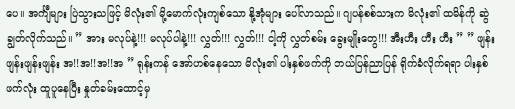ပေ။ အင်္ကျီများ ပြဲသွားသဖြင့် မိလုံး၏ မို့မောက်လုံးကျစ်သော နို့အုံများ ပေါ်လာသည်။ ဂျပန်စစ်သားက မိလုံး၏ ထမိန်ကို ဆွဲချွတ်လိုက်သည်။ ” အား မလုပ်နဲ့!!! မလုပ်ပါနဲ့!!! လွှတ်!!! လွှတ်!!! ငါ့ကို လွှတ်စမ်း ခွေးမျိုးတွေ!!! အီးဟီး ဟီး ဟီး ” ” ဖျန်းဖျန်းဖျန်းဖျန်း အ!!အ!!အ!!အ ” ရုန်းကန် အော်ဟစ်နေသော မိလုံး၏ ပါးနှစ်ဖက်ကို ဘယ်ပြန်ညာပြန် ရိုက်ခံလိုက်ရရာ ပါးနှစ်ဖက်လုံး ထူပူနေပြီး နှုတ်ခမ်းထောင့်မှ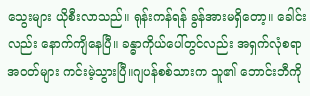သွေးများ ယိုစီးလာသည်။ ရုန်းကန်ရန် ခွန်အားမရှိတော့။ ခေါင်းလည်း နောက်ကျိနေပြီ။ ခန္ဓာကိုယ်ပေါ်တွင်လည်း အရှက်လုံစရာ အဝတ်များ ကင်းမဲ့သွားပြီ။ဂျပန်စစ်သားက သူ၏ ဘောင်းဘီကို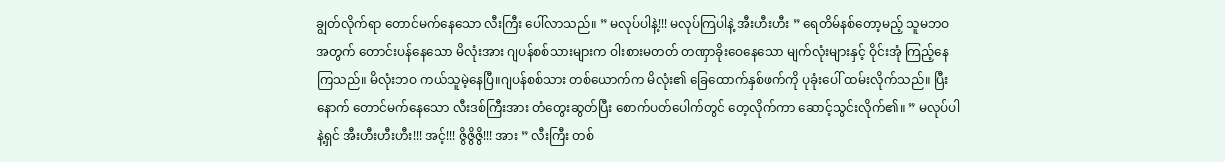ချွတ်လိုက်ရာ တောင်မက်နေသော လီးကြီး ပေါ်လာသည်။ ” မလုပ်ပါနဲ့!!! မလုပ်ကြပါနဲ့ အီးဟီးဟီး ” ရေတိမ်နစ်တော့မည့် သူမဘဝအတွက် တောင်းပန်နေသော မိလုံးအား ဂျပန်စစ်သားများက ဝါးစားမတတ် တဏှာခိုးဝေနေသော မျက်လုံးများနှင့် ဝိုင်းအုံ ကြည့်နေကြသည်။ မိလုံးဘဝ ကယ်သူမဲ့နေပြီ။ဂျပန်စစ်သား တစ်ယောက်က မိလုံး၏ ခြေထောက်နှစ်ဖက်ကို ပုခုံးပေါ် ထမ်းလိုက်သည်။ ပြီးနောက် တောင်မက်နေသော လီးဒစ်ကြီးအား တံတွေးဆွတ်ပြီး စောက်ပတ်ပေါက်တွင် တေ့လိုက်ကာ ဆောင့်သွင်းလိုက်၏။ ” မလုပ်ပါနဲ့ရှင် အီးဟီးဟီးဟီး!!! အင့်!!! ဇွိဇွိဇွိ!!! အား ” လီးကြီး တစ်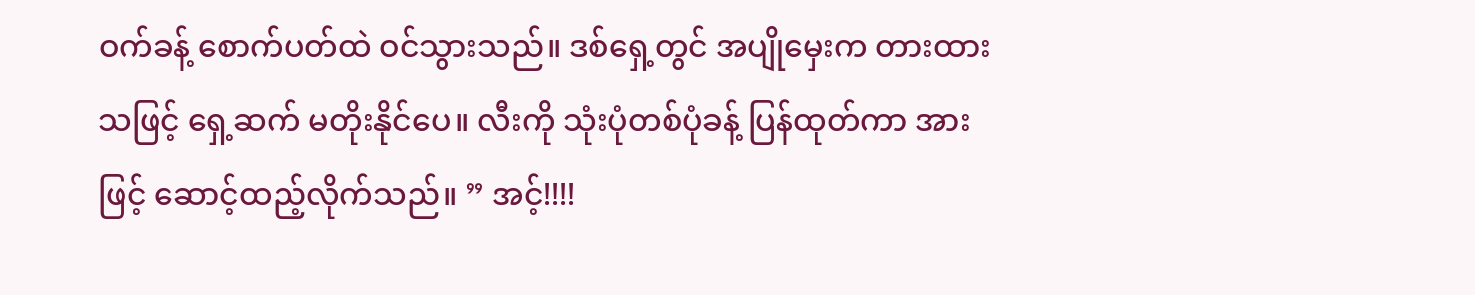ဝက်ခန့် စောက်ပတ်ထဲ ဝင်သွားသည်။ ဒစ်ရှေ့တွင် အပျိုမှေးက တားထားသဖြင့် ရှေ့ဆက် မတိုးနိုင်ပေ။ လီးကို သုံးပုံတစ်ပုံခန့် ပြန်ထုတ်ကာ အားဖြင့် ဆောင့်ထည့်လိုက်သည်။ ” အင့်!!!!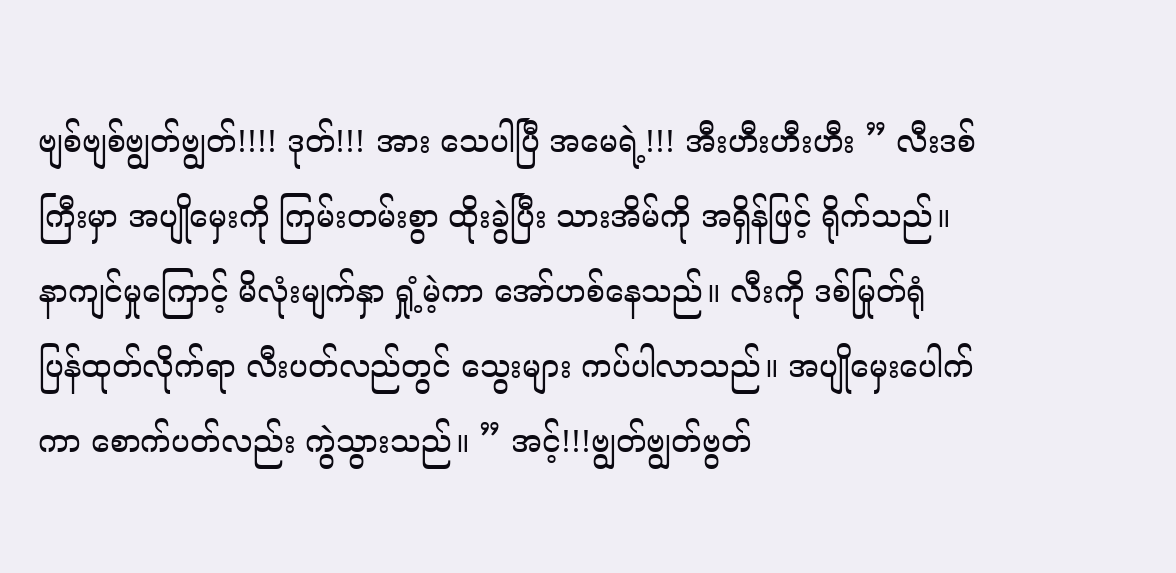ဗျစ်ဗျစ်ဗျွတ်ဗျွတ်!!!! ဒုတ်!!! အား သေပါပြီ အမေရဲ့!!! အီးဟီးဟီးဟီး ” လီးဒစ်ကြီးမှာ အပျိုမှေးကို ကြမ်းတမ်းစွာ ထိုးခွဲပြီး သားအိမ်ကို အရှိန်ဖြင့် ရိုက်သည်။ နာကျင်မှုကြောင့် မိလုံးမျက်နှာ ရှုံ့မဲ့ကာ အော်ဟစ်နေသည်။ လီးကို ဒစ်မြုတ်ရုံ ပြန်ထုတ်လိုက်ရာ လီးပတ်လည်တွင် သွေးများ ကပ်ပါလာသည်။ အပျိုမှေးပေါက်ကာ စောက်ပတ်လည်း ကွဲသွားသည်။ ” အင့်!!!ဗျွတ်ဗျွတ်ဗွတ်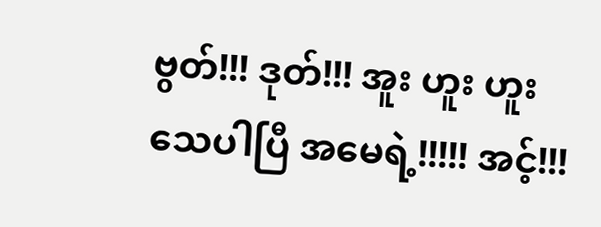ဗွတ်!!! ဒုတ်!!! အူး ဟူး ဟူး သေပါပြီ အမေရဲ့!!!!! အင့်!!!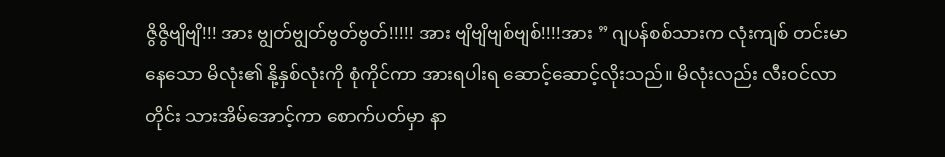ဇွိဇွိဗျိဗျိ!!! အား ဗျွတ်ဗျွတ်ဗွတ်ဗွတ်!!!!! အား ဗျိဗျိဗျစ်ဗျစ်!!!!အား ” ဂျပန်စစ်သားက လုံးကျစ် တင်းမာနေသော မိလုံး၏ နို့နှစ်လုံးကို စုံကိုင်ကာ အားရပါးရ ဆောင့်ဆောင့်လိုးသည်။ မိလုံးလည်း လီးဝင်လာတိုင်း သားအိမ်အောင့်ကာ စောက်ပတ်မှာ နာ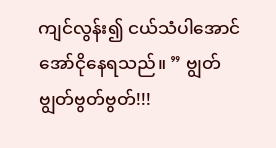ကျင်လွန်း၍ ငယ်သံပါအောင် အော်ငိုနေရသည်။ ” ဗျွတ်ဗျွတ်ဗွတ်ဗွတ်!!!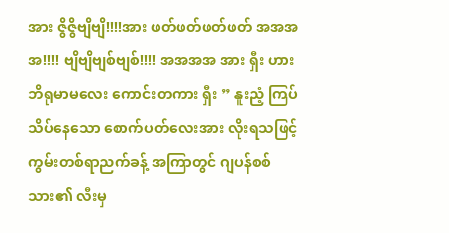အား ဇွိဇွိဗျိဗျိ!!!!အား ဖတ်ဖတ်ဖတ်ဖတ် အအအအ!!!! ဗျိဗျိဗျစ်ဗျစ်!!!! အအအအ အား ရှီး ဟား ဘိရုမာမလေး ကောင်းတကား ရှီး ” နူးညံ့ ကြပ်သိပ်နေသော စောက်ပတ်လေးအား လိုးရသဖြင့် ကွမ်းတစ်ရာညက်ခန့် အကြာတွင် ဂျပန်စစ်သား၏ လီးမှ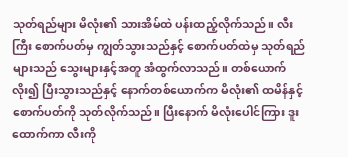သုတ်ရည်များ မိလုံး၏ သားအိမ်ထဲ ပန်းထည့်လိုက်သည်။ လီးကြီး စောက်ပတ်မှ ကျွတ်သွားသည်နှင့် စောက်ပတ်ထဲမှ သုတ်ရည်များသည် သွေးများနှင့်အတူ အံထွက်လာသည်။ တစ်ယောက်လိုး၍ ပြီးသွားသည်နှင့် နောက်တစ်ယောက်က မိလုံး၏ ထမိန်နှင့် စောက်ပတ်ကို သုတ်လိုက်သည်။ ပြီးနောက် မိလုံးပေါင်ကြား ဒူးထောက်ကာ လီးကို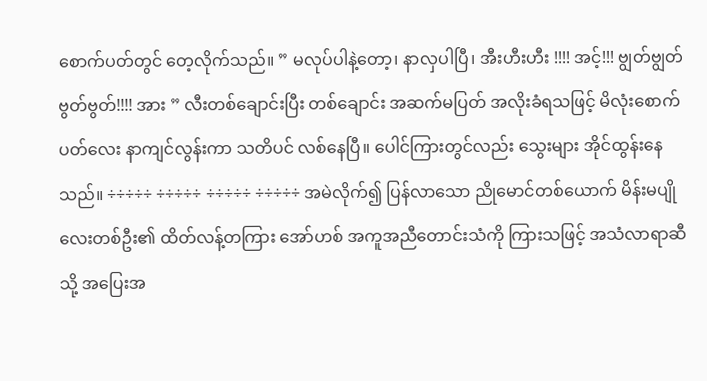စောက်ပတ်တွင် တေ့လိုက်သည်။ ” မလုပ်ပါနဲ့တော့၊ နာလှပါပြီ၊ အီးဟီးဟီး !!!! အင့်!!! ဗျွတ်ဗျွတ်ဗွတ်ဗွတ်!!!! အား ” လီးတစ်ချောင်းပြီး တစ်ချောင်း အဆက်မပြတ် အလိုးခံရသဖြင့် မိလုံး‌စောက်ပတ်လေး နာကျင်လွန်းကာ သတိပင် လစ်နေပြီ။ ပေါင်ကြားတွင်လည်း သွေးများ အိုင်ထွန်းနေသည်။ ÷÷÷÷÷ ÷÷÷÷÷ ÷÷÷÷÷ ÷÷÷÷÷ အမဲလိုက်၍ ပြန်လာသော ညိုမောင်တစ်ယောက် မိန်းမပျိုလေးတစ်ဦး၏ ထိတ်လန့်တကြား အော်ဟစ် အကူအညီတောင်းသံကို ကြားသဖြင့် အသံလာရာဆီသို့ အပြေးအ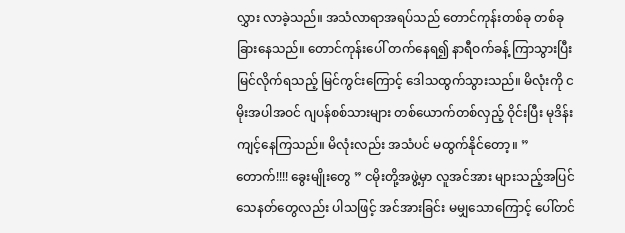လွှား လာခဲ့သည်။ အသံလာရာအရပ်သည် တောင်ကုန်းတစ်ခု တစ်ခု ခြားနေသည်။ တောင်ကုန်းပေါ် တက်နေရ၍ နာရီဝက်ခန့် ကြာသွားပြီး မြင်လိုက်ရသည့် မြင်ကွင်းကြောင့် ဒေါသထွက်သွားသည်။ မိလုံးကို ငမိုးအပါအဝင် ဂျပန်စစ်သားများ တစ်ယောက်တစ်လှည့် ဝိုင်းပြီး မုဒိန်းကျင့်နေကြသည်။ မိလုံးလည်း အသံပင် မထွက်နိုင်တော့။ ” တောက်!!!! ခွေးမျိုးတွေ ” ငမိုးတို့အဖွဲ့မှာ လူအင်အား များသည့်အပြင် သေနတ်တွေလည်း ပါသဖြင့် အင်အားခြင်း မမျှသောကြောင့် ပေါ်တင်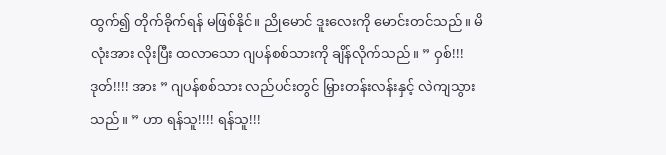ထွက်၍ တိုက်ခိုက်ရန် မဖြစ်နိုင်။ ညိုမောင် ဒူးလေးကို မောင်းတင်သည်။ မိလုံးအား လိုးပြီး ထလာသော ဂျပန်စစ်သားကို ချိန်လိုက်သည်။ ” ဝှစ်!!! ဒုတ်!!!! အား ” ဂျပန်စစ်သား လည်ပင်းတွင် မြှားတန်းလန်းနှင့် လဲကျသွားသည်။ ” ဟာ ရန်သူ!!!! ရန်သူ!!!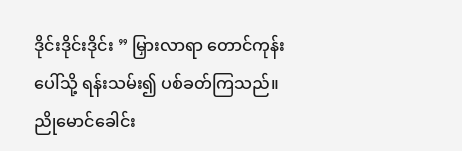ဒိုင်းဒိုင်းဒိုင်း ” မြှားလာရာ တောင်ကုန်းပေါ်သို့ ရန်းသမ်း၍ ပစ်ခတ်ကြသည်။ ညိုမောင်ခေါင်း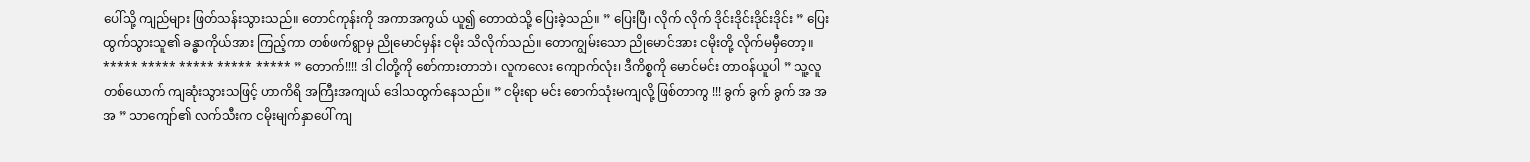ပေါ်သို့ ကျည်များ ဖြတ်သန်းသွားသည်။ တောင်ကုန်းကို အကာအကွယ် ယူ၍ တောထဲသို့ ပြေးခဲ့သည်။ ” ပြေးပြီ၊ လိုက် လိုက် ဒိုင်းဒိုင်းဒိုင်းဒိုင်း ” ပြေးထွက်သွားသူ၏ ခန္ဓာကိုယ်အား ကြည့်ကာ တစ်ဖက်ရွာမှ ညိုမောင်မှန်း ငမိုး သိလိုက်သည်။ တောကျွမ်းသော ညိုမောင်အား ငမိုးတို့ လိုက်မမှီတော့။ ***** ***** ***** ***** ***** ” တောက်!!!! ဒါ ငါတို့ကို စော်ကားတာဘဲ၊ လူကလေး ကျောက်လုံး၊ ဒီကိစ္စကို မောင်မင်း တာဝန်ယူပါ ” သူ့လူတစ်ယောက် ကျဆုံးသွားသဖြင့် ဟာကိရိ အကြီးအကျယ် ဒေါသထွက်နေသည်။ ” ငမိုးရာ မင်း စောက်သုံးမကျလို့ ဖြစ်တာကွ !!! ခွက် ခွက် ခွက် အ အ အ ” သာကျော်၏ လက်သီးက ငမိုးမျက်နှာပေါ် ကျ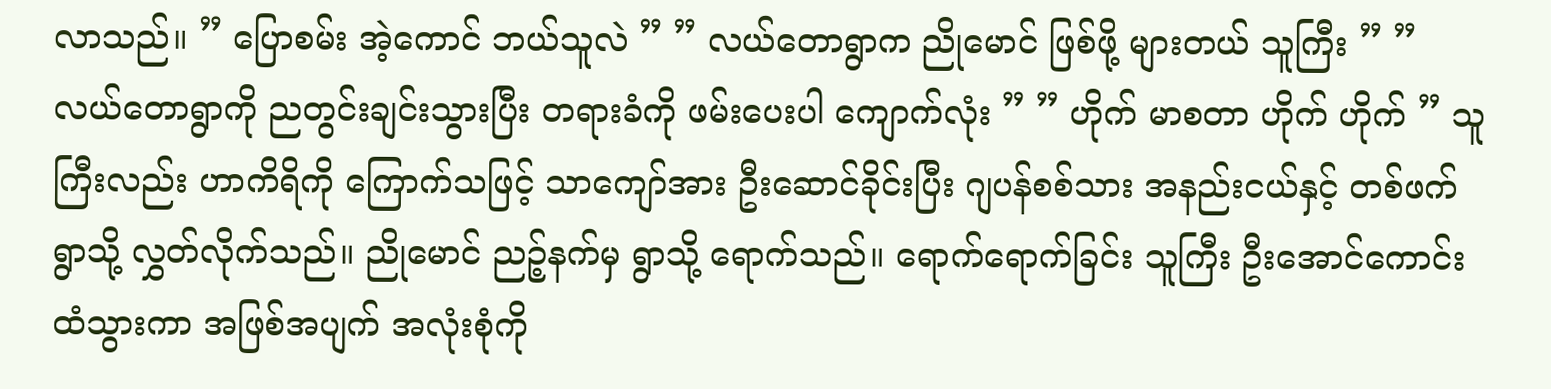လာသည်။ ” ပြောစမ်း အဲ့ကောင် ဘယ်သူလဲ ” ” လယ်တောရွာက ညိုမောင် ဖြစ်ဖို့ များတယ် သူကြီး ” ” လယ်တောရွာကို ညတွင်းချင်းသွားပြီး တရားခံကို ဖမ်းပေးပါ ကျောက်လုံး ” ” ဟိုက် မာစတာ ဟိုက် ဟိုက် ” သူကြီးလည်း ဟာကိရိကို ကြောက်သဖြင့် သာကျော်အား ဦးဆောင်ခိုင်းပြီး ဂျပန်စစ်သား အနည်းငယ်နှင့် တစ်ဖက်ရွာသို့ လွှတ်လိုက်သည်။ ညိုမောင် ညဉ့်နက်မှ ရွာသို့ ရောက်သည်။ ရောက်ရောက်ခြင်း သူကြီး ဦးအောင်ကောင်းထံသွားကာ အဖြစ်အပျက် အလုံးစုံကို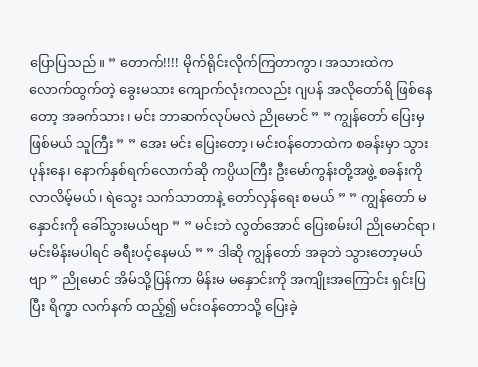ပြောပြသည်။ ” တောက်!!!! မိုက်ရိုင်းလိုက်ကြတာကွာ၊ အသားထဲက လောက်ထွက်တဲ့ ခွေးမသား ကျောက်လုံးကလည်း ဂျပန် အလိုတော်ရိ ဖြစ်နေတော့ အခက်သား၊ မင်း ဘာဆက်လုပ်မလဲ ညိုမောင် ” ” ကျွန်တော် ပြေးမှဖြစ်မယ် သူကြီး ” ” အေး မင်း ပြေးတော့၊ မင်းဝန်တောထဲက စခန်းမှာ သွားပုန်းနေ၊ နောက်နှစ်ရက်လောက်ဆို ကပ္ပိယကြီး ဦးမော်ကွန်းတို့အဖွဲ့ စခန်းကို လာလိမ့်မယ်၊ ရဲသွေး သက်သာတာနဲ့ တော်လှန်ရေး စမယ် ” ” ကျွန်တော် မနှောင်းကို ခေါ်သွားမယ်ဗျာ ” ” မင်းဘဲ လွတ်အောင် ပြေးစမ်းပါ ညိုမောင်ရာ၊ မင်းမိန်းမပါရင် ခရီးပင့်နေမယ် ” ” ဒါဆို ကျွန်တော် အခုဘဲ သွားတော့မယ်ဗျာ ” ညိုမောင် အိမ်သို့ပြန်ကာ မိန်းမ မနှောင်းကို အကျိုးအကြောင်း ရှင်းပြပြီး ရိက္ခာ လက်နက် ထည့်၍ မင်းဝန်တောသို့ ပြေးခဲ့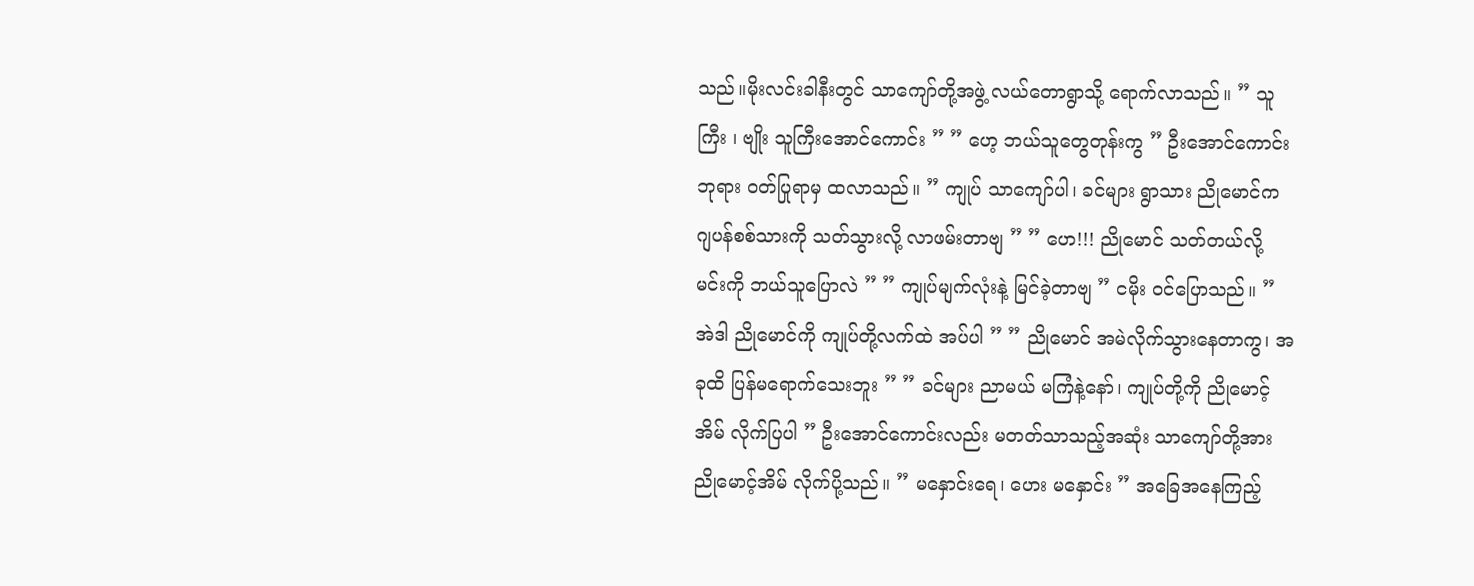သည်။မိုးလင်းခါနီးတွင် သာကျော်တို့အဖွဲ့ လယ်‌တောရွာသို့ ရောက်လာသည်။ ” သူကြီး ၊ ဗျိုး သူကြီးအောင်ကောင်း ” ” ဟေ့ ဘယ်သူတွေတုန်းကွ ” ဦးအောင်ကောင်း ဘုရား ဝတ်ပြုရာမှ ထလာသည်။ ” ကျုပ် သာကျော်ပါ၊ ခင်များ ရွာသား ညိုမောင်က ဂျပန်စစ်သားကို သတ်သွားလို့ လာဖမ်းတာဗျ ” ” ဟေ!!! ညိုမောင် သတ်တယ်လို့ မင်းကို ဘယ်သူပြောလဲ ” ” ကျုပ်မျက်လုံးနဲ့ မြင်ခဲ့တာဗျ ” ငမိုး ဝင်ပြောသည်။ ” အဲဒါ ညိုမောင်ကို ကျုပ်တို့လက်ထဲ အပ်ပါ ” ” ညိုမောင် အမဲလိုက်သွားနေတာကွ၊ အခုထိ ပြန်မရောက်သေးဘူး ” ” ခင်များ ညာမယ် မကြံနဲ့နော်၊ ကျုပ်တို့ကို ညိုမောင့်အိမ် လိုက်ပြပါ ” ဦးအောင်ကောင်းလည်း မတတ်သာသည့်အဆုံး သာကျော်တို့အား ညိုမောင့်အိမ် လိုက်ပို့သည်။ ” မနှောင်းရေ၊ ဟေး မနှောင်း ” အခြေအနေကြည့်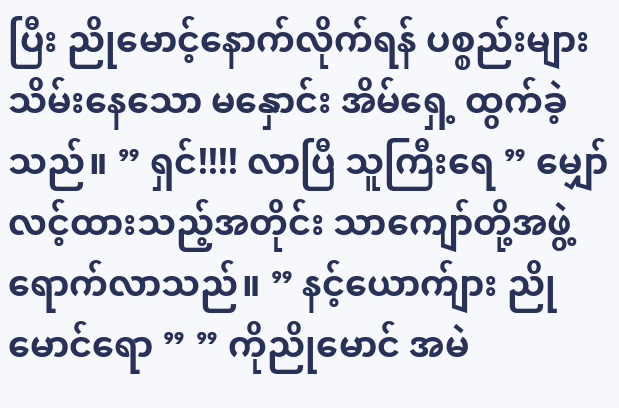ပြီး ညိုမောင့်နောက်လိုက်ရန် ပစ္စည်းများသိမ်းနေသော မနှောင်း အိမ်ရှေ့ ထွက်ခဲ့သည်။ ” ရှင်!!!! လာပြီ သူကြီးရေ ” မျှော်လင့်ထားသည့်အတိုင်း သာကျော်တို့အဖွဲ့ ရောက်လာသည်။ ” နင့်ယောက်ျား ညိုမောင်ရော ” ” ကိုညိုမောင် အမဲ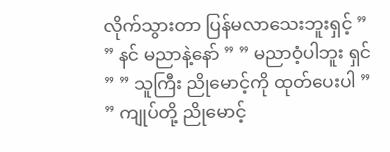လိုက်သွားတာ ပြန်မလာသေးဘူးရှင့် ” ” နင် မညာနဲ့နော် ” ” မညာဝံ့ပါဘူး ရှင် ” ” သူကြီး ညိုမောင့်ကို ထုတ်ပေးပါ ” ” ကျုပ်တို့ ညိုမောင့်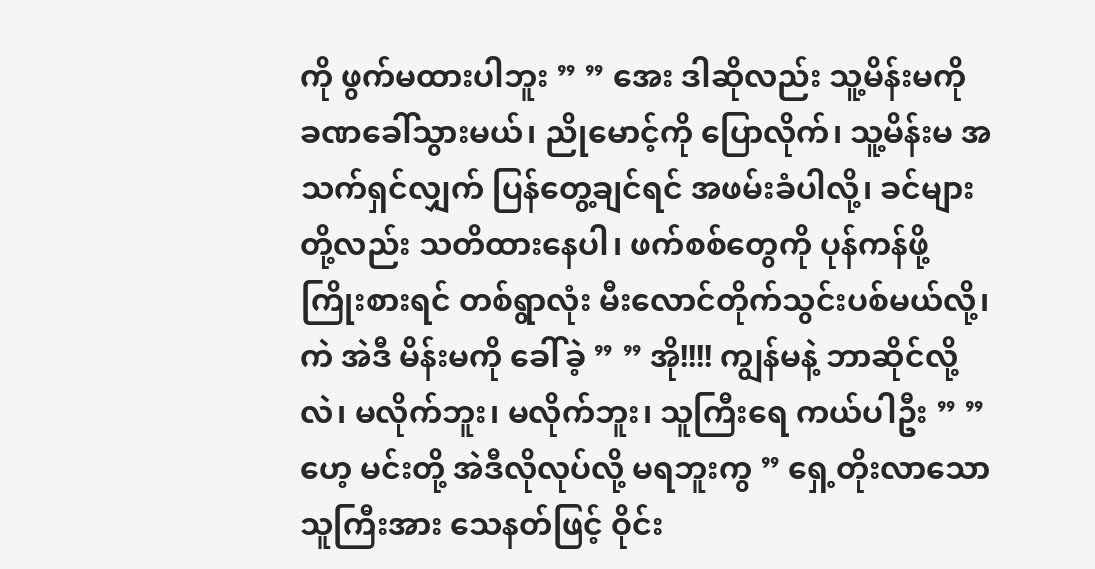ကို ဖွက်မထားပါဘူး ” ” အေး ဒါဆိုလည်း သူ့မိန်းမကို ခဏခေါ်သွားမယ်၊ ညိုမောင့်ကို ပြောလိုက်၊ သူ့မိန်းမ အသက်ရှင်လျှက် ပြန်တွေ့ချင်ရင် အဖမ်းခံပါလို့၊ ခင်များတို့လည်း သတိထားနေပါ၊ ဖက်စစ်တွေကို ပုန်ကန်ဖို့ ကြိုးစားရင် တစ်ရွာလုံး မီးလောင်တိုက်သွင်းပစ်မယ်လို့၊ ကဲ အဲဒီ မိန်းမကို ခေါ်ခဲ့ ” ” အို!!!! ကျွန်မနဲ့ ဘာဆိုင်လို့လဲ၊ မလိုက်ဘူး၊ မလိုက်ဘူး၊ သူကြီးရေ ကယ်ပါဦး ” ” ဟေ့ မင်းတို့ အဲဒီလိုလုပ်လို့ မရဘူးကွ ” ရှေ့တိုးလာသော သူကြီးအား သေနတ်ဖြင့် ဝိုင်း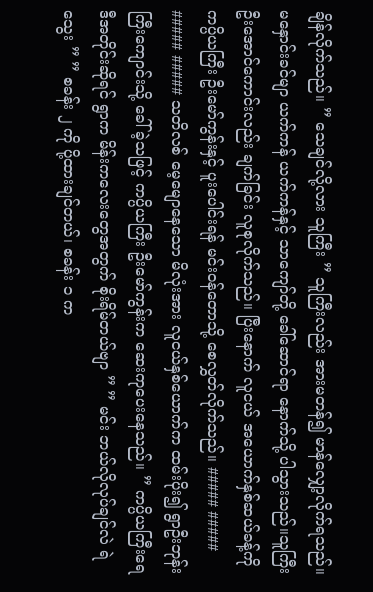ချိန်လိုက်သည်။ ” သေချင်လို့လား သူကြီး ” သူကြီးလည်း အားမတန်၍ မာန်လျှော့လိုက်ရသည်။ မနှောင်းခင်မျာ ယက်ကန် ယက်ကန်နှင့် သာကျော်တို့ ခေါ်ဆောင်ရာ နောက်သို့ ပါသွားသည်။သူကြီး ဦးအောင်ကောင်းလည်း ချက်ခြင်း လူစုလိုက်သည်။ ပြီးနောက် လူငယ် အယောက်နှစ်ဆယ်ခန့်ကို ကပ္ပိယကြီး ဦးမော်ကွန်းနှင့် ပူးပေါင်းရန် မင်းဝန်တောသို့ စေလွှတ်လိုက်သည်။ ##### ##### ##### ##### သတိလစ် မေ့မျောနေသော မိလုံးအား လူငယ်နှစ်ယောက်က ထမ်းပိုး၍ ရွာဦးဘုန်းကြီးကျောင်းသို့ ခေါ်ခဲ့သဖြင့် ကပ္ပိယကြီး ဦးမော်ကွန်းက ဆေးကုပေးနေသည်။ ” ကပ္ပိယကြီးရေ ဒီအတိုင်းဆိုရင် ရွာက မိန်းကလေးတွေအတွက် စိုးရိမ်တယ်ဗျာ ” ” မင်း ဘယ်လိုလုပ်ချင်လဲ ရဲသွေး ” ” စခန်း ၂ ကို ပို့ထားချင်တယ်၊ စခန်း ၁ က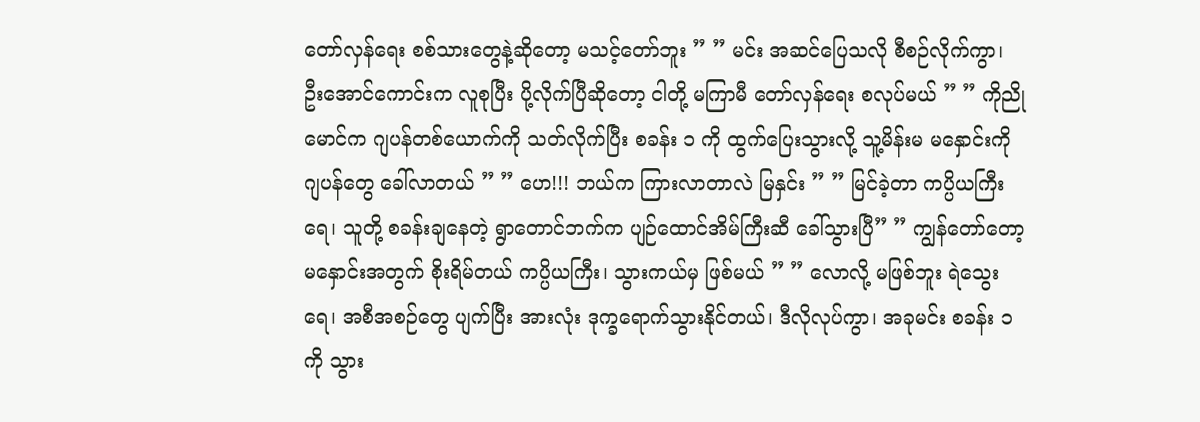တော်လှန်ရေး စစ်သားတွေနဲ့ဆိုတော့ မသင့်တော်ဘူး ” ” မင်း အဆင်ပြေသလို စီစဉ်လိုက်ကွာ၊ ဦးအောင်ကောင်းက လူစုပြီး ပို့လိုက်ပြီဆိုတော့ ငါတို့ မကြာမီ တော်လှန်ရေး စလုပ်မယ် ” ” ကိုညိုမောင်က ဂျပန်တစ်ယောက်ကို သတ်လိုက်ပြီး စခန်း ၁ ကို ထွက်ပြေးသွားလို့ သူ့မိန်းမ မနှောင်းကို ဂျပန်တွေ ခေါ်လာတယ် ” ” ဟေ!!! ဘယ်က ကြားလာတာလဲ မြနှင်း ” ” မြင်ခဲ့တာ ကပ္ပိယကြီးရေ၊ သူတို့ စခန်းချနေတဲ့ ရွာတောင်ဘက်က ပျဉ်ထောင်အိမ်ကြီးဆီ ခေါ်သွားပြီ” ” ကျွန်တော်တော့ မနှောင်းအတွက် စိုးရိမ်တယ် ကပ္ပိယကြီး၊ သွားကယ်မှ ဖြစ်မယ် ” ” လောလို့ မဖြစ်ဘူး ရဲသွေးရေ၊ အစီအစဉ်တွေ ပျက်ပြီး အားလုံး ဒုက္ခရောက်သွားနိုင်တယ်၊ ဒီလိုလုပ်ကွာ၊ အခုမင်း စခန်း ၁ ကို သွား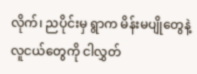လိုက်၊ ညပိုင်းမှ ရွာက မိန်းမပျိုတွေနဲ့ လူငယ်တွေကို ငါလွှတ်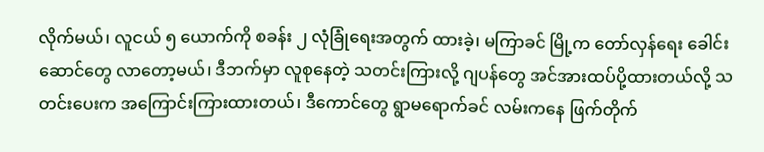လိုက်မယ်၊ လူငယ် ၅ ယောက်ကို စခန်း ၂ လုံခြုံရေးအတွက် ထားခဲ့၊ မကြာခင် မြို့က တော်လှန်ရေး ခေါင်းဆောင်တွေ လာတော့မယ်၊ ဒီဘက်မှာ လူစုနေတဲ့ သတင်းကြားလို့ ဂျပန်တွေ အင်အားထပ်ပို့ထားတယ်လို့ သတင်းပေးက အကြောင်းကြားထားတယ်၊ ဒီကောင်တွေ ရွာမရောက်ခင် လမ်းကနေ ဖြက်တိုက်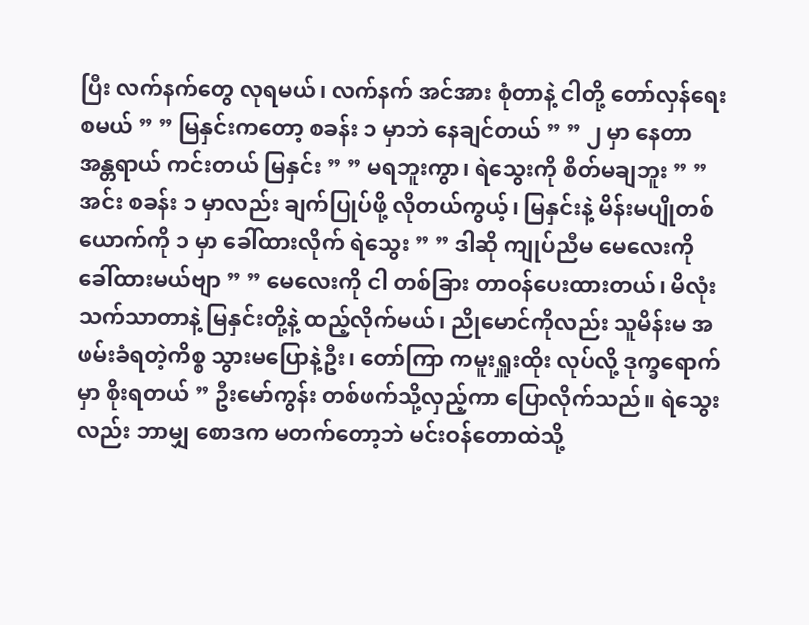ပြီး လက်နက်တွေ လုရမယ်၊ လက်နက် အင်အား စုံတာနဲ့ ငါတို့ တော်လှန်ရေးစမယ် ” ” မြနှင်းကတော့ စခန်း ၁ မှာဘဲ နေချင်တယ် ” ” ၂ မှာ နေတာ အန္တရာယ် ကင်းတယ် မြနှင်း ” ” မရဘူးကွာ၊ ရဲသွေးကို စိတ်မချဘူး ” ” အင်း စခန်း ၁ မှာလည်း ချက်ပြုပ်ဖို့ လိုတယ်ကွယ့်၊ မြနှင်းနဲ့ မိန်းမပျိုတစ်ယောက်ကို ၁ မှာ ခေါ်ထားလိုက် ရဲသွေး ” ” ဒါဆို ကျုပ်ညီမ မေလေးကို ခေါ်ထားမယ်ဗျာ ” ” မေလေးကို ငါ တစ်ခြား တာဝန်ပေးထားတယ်၊ မိလုံး သက်သာတာနဲ့ မြနှင်းတို့နဲ့ ထည့်လိုက်မယ်၊ ညိုမောင်ကိုလည်း သူမိန်းမ အဖမ်းခံရတဲ့ကိစ္စ သွားမပြောနဲ့ဦး၊ တော်ကြာ ကမူးရှူးထိုး လုပ်လို့ ဒုက္ခရောက်မှာ စိုးရတယ် ” ဦးမော်ကွန်း တစ်ဖက်သို့လှည့်ကာ ပြောလိုက်သည်။ ရဲသွေးလည်း ဘာမျှ စောဒက မတက်တော့ဘဲ မင်းဝန်တောထဲသို့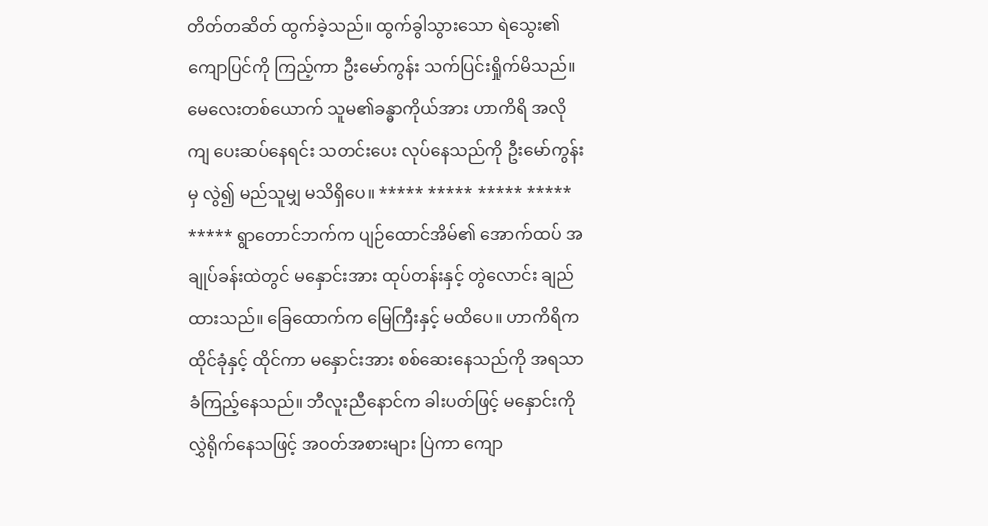တိတ်တဆိတ် ထွက်ခဲ့သည်။ ထွက်ခွါသွားသော ရဲသွေး၏ ကျောပြင်ကို ကြည့်ကာ ဦးမော်ကွန်း သက်ပြင်းရှိုက်မိသည်။ မေလေးတစ်ယောက် သူမ၏ခန္ဓာကိုယ်အား ဟာကိရိ အလိုကျ ပေးဆပ်နေရင်း သတင်းပေး လုပ်နေသည်ကို ဦးမော်ကွန်းမှ လွဲ၍ မည်သူမျှ မသိရှိပေ။ ***** ***** ***** ***** ***** ရွာတောင်ဘက်က ပျဉ်ထောင်အိမ်၏ အောက်ထပ် အချုပ်ခန်းထဲတွင် မနှောင်းအား ထုပ်တန်းနှင့် တွဲလောင်း ချည်ထားသည်။ ခြေထောက်က မြေကြီးနှင့် မထိပေ။ ဟာကိရိက ထိုင်ခုံနှင့် ထိုင်ကာ မနှောင်းအား စစ်ဆေးနေသည်ကို အရသာခံကြည့်နေသည်။ ဘီလူးညီနောင်က ခါးပတ်ဖြင့် မနှောင်းကို လွှဲရိုက်နေသဖြင့် အဝတ်အစားများ ပြဲကာ ကျော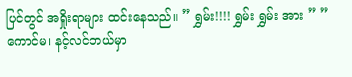ပြင်တွင် အရှိုးရာများ ထင်းနေသည်။ ” ရွှမ်း!!!! ရွှမ်း ရွှမ်း အား ” ” ကောင်မ၊ နင့်လင်ဘယ်မှာ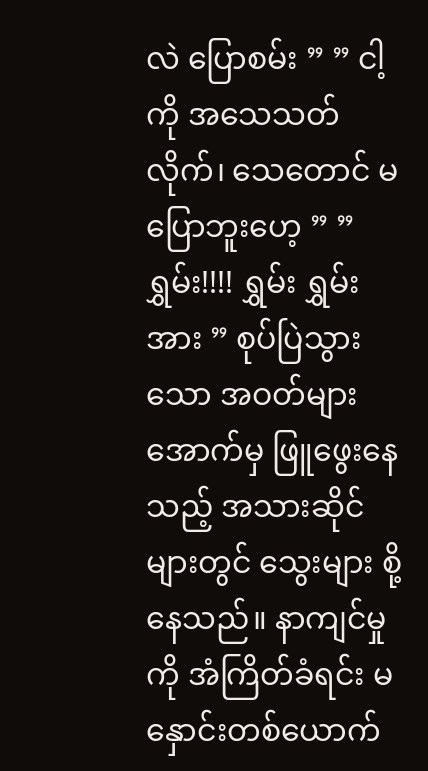လဲ ပြောစမ်း ” ” ငါ့ကို အသေသတ်လိုက်၊ သေတောင် မပြောဘူးဟေ့ ” ” ရွှမ်း!!!! ရွှမ်း ရွှမ်း အား ” စုပ်ပြဲသွားသော အဝတ်များအောက်မှ ဖြူဖွေးနေသည့် အသားဆိုင်များတွင် သွေးများ စို့နေသည်။ နာကျင်မှုကို အံကြိတ်ခံရင်း မနှောင်းတစ်ယောက်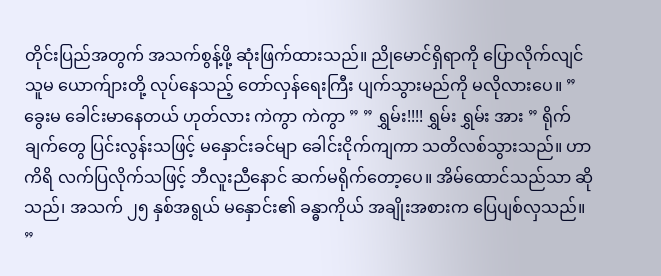တိုင်းပြည်အတွက် အသက်စွန့်ဖို့ ဆုံးဖြက်ထားသည်။ ညိုမောင်ရှိရာကို ပြောလိုက်လျင် သူမ ယောက်ျားတို့ လုပ်နေသည့် တော်လှန်ရေးကြီး ပျက်သွားမည်ကို မလိုလားပေ။ ” ခွေးမ ခေါင်းမာနေတယ် ဟုတ်လား ကဲကွာ ကဲကွာ ” ” ရွှမ်း!!!! ရွှမ်း ရွှမ်း အား ” ရိုက်ချက်တွေ ပြင်းလွန်းသဖြင့် မနှောင်းခင်မျာ ခေါင်းငိုက်ကျကာ သတိလစ်သွားသည်။ ဟာကိရိ လက်ပြလိုက်သဖြင့် ဘီလူးညီနောင် ဆက်မရိုက်တော့ပေ။ အိမ်ထောင်သည်သာ ဆိုသည်၊ အသက် ၂၅ နှစ်အရွယ် မနှောင်း၏ ခန္ဓာကိုယ် အချိုးအစားက ပြေပျစ်လှသည်။ ”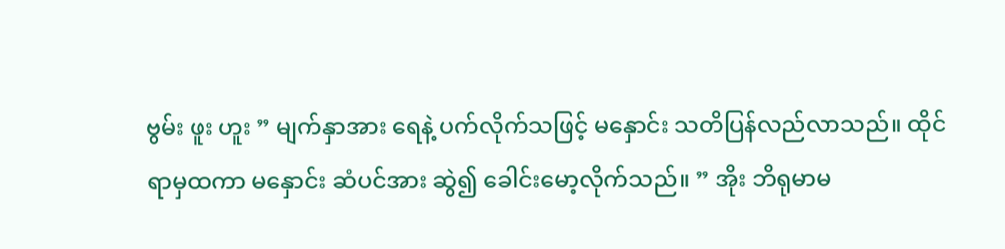ဗွမ်း ဖူး ဟူး ” မျက်နှာအား ရေနဲ့ ပက်လိုက်သဖြင့် မနှောင်း သတိပြန်လည်လာသည်။ ထိုင်ရာမှထကာ မနှောင်း ဆံပင်အား ဆွဲ၍ ခေါင်းမော့လိုက်သည်။ ” အိုး ဘိရုမာမ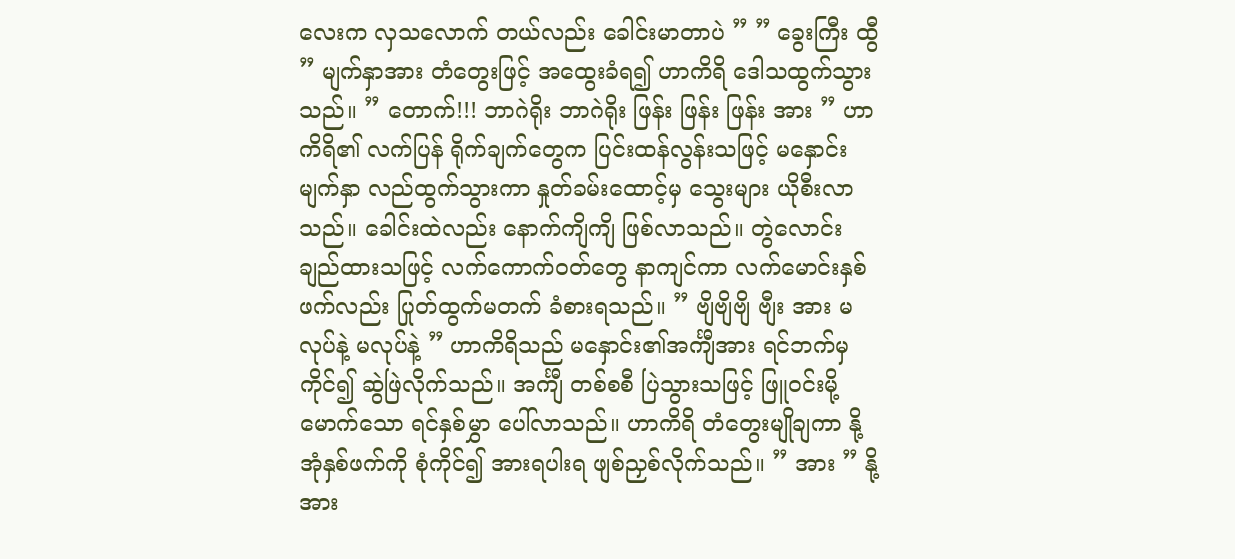လေးက လှသလောက် တယ်လည်း ခေါင်းမာတာပဲ ” ” ခွေးကြီး ထွီ ” မျက်နှာအား တံတွေးဖြင့် အထွေးခံရ၍ ဟာကိရိ ဒေါသထွက်သွားသည်။ ” တောက်!!! ဘာဂဲရိုး ဘာဂဲရိုး ဖြန်း ဖြန်း ဖြန်း အား ” ဟာကိရိ၏ လက်ပြန် ရိုက်ချက်တွေက ပြင်းထန်လွန်းသဖြင့် မနှောင်းမျက်နှာ လည်ထွက်သွားကာ နှုတ်ခမ်းထောင့်မှ သွေးများ ယိုစီးလာသည်။ ခေါင်းထဲလည်း နောက်ကျိကျိ ဖြစ်လာသည်။ တွဲလောင်း ချည်ထားသဖြင့် လက်ကောက်ဝတ်တွေ နာကျင်ကာ လက်မောင်းနှစ်ဖက်လည်း ပြုတ်ထွက်မတက် ခံစားရသည်။ ” ဗျိဗျိဗျိ ဗျီး အား မလုပ်နဲ့ မလုပ်နဲ့ ” ဟာကိရိသည် မနှောင်း၏အင်္ကျီအား ရင်ဘက်မှ ကိုင်၍ ဆွဲဖြဲလိုက်သည်။ အင်္ကျီ တစ်စစီ ပြဲသွားသဖြင့် ဖြူဝင်းမို့မောက်သော ရင်နှစ်မွှာ ပေါ်လာသည်။ ဟာကိရိ တံတွေးမျိုချကာ နို့အုံနှစ်ဖက်ကို စုံကိုင်၍ အားရပါးရ ဖျစ်ညှစ်လိုက်သည်။ ” အား ” နို့အား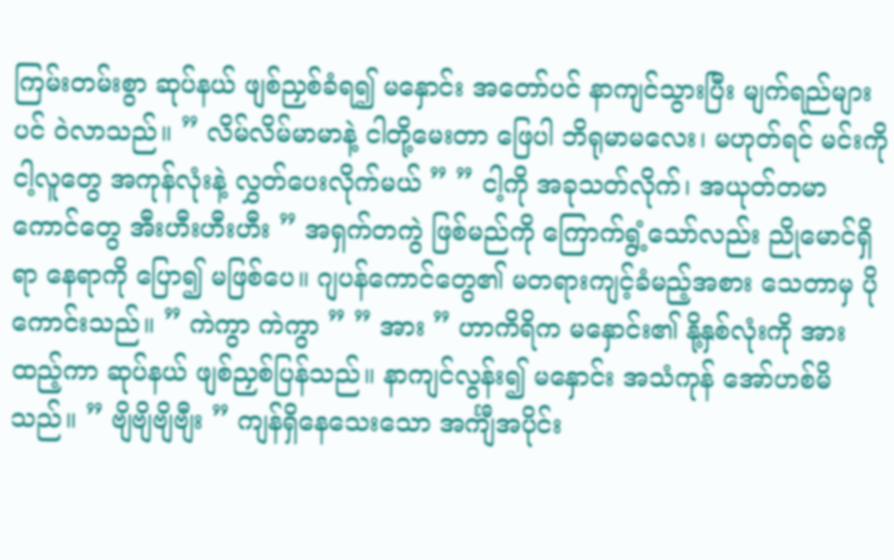ကြမ်းတမ်းစွာ ဆုပ်နယ် ဖျစ်ညှစ်ခံရ၍ မနှောင်း အတော်ပင် နာကျင်သွားပြီး မျက်ရည်များပင် ဝဲလာသည်။ ” လိမ်လိမ်မာမာနဲ့ ငါတို့မေးတာ ဖြေပါ ဘိရုမာမလေး၊ မဟုတ်ရင် မင်းကို ငါ့လူတွေ အကုန်လုံးနဲ့ လွှတ်ပေးလိုက်မယ် ” ” ငါ့ကို အခုသတ်လိုက်၊ အယုတ်တမာကောင်တွေ အီးဟီးဟီးဟီး ” အရှက်တကွဲ ဖြစ်မည်ကို ကြောက်ရွံ့သော်လည်း ညိုမောင်ရှိရာ နေရာကို ပြော၍ မဖြစ်ပေ။ ဂျပန်ကောင်တွေ၏ မတရားကျင့်ခံမည့်အစား သေတာမှ ပိုကောင်းသည်။ ” ကဲကွာ ကဲကွာ ” ” အား ” ဟာကိရိက မနှောင်း၏ နို့နှစ်လုံးကို အားထည့်ကာ ဆုပ်နယ် ဖျစ်ညှစ်ပြန်သည်။ နာကျင်လွန်း၍ မနှောင်း အသံကုန် အော်ဟစ်မိသည်။ ” ဗျိဗျိဗျိဗျီး ” ကျန်ရှိနေသေးသော အင်္ကျီအပိုင်း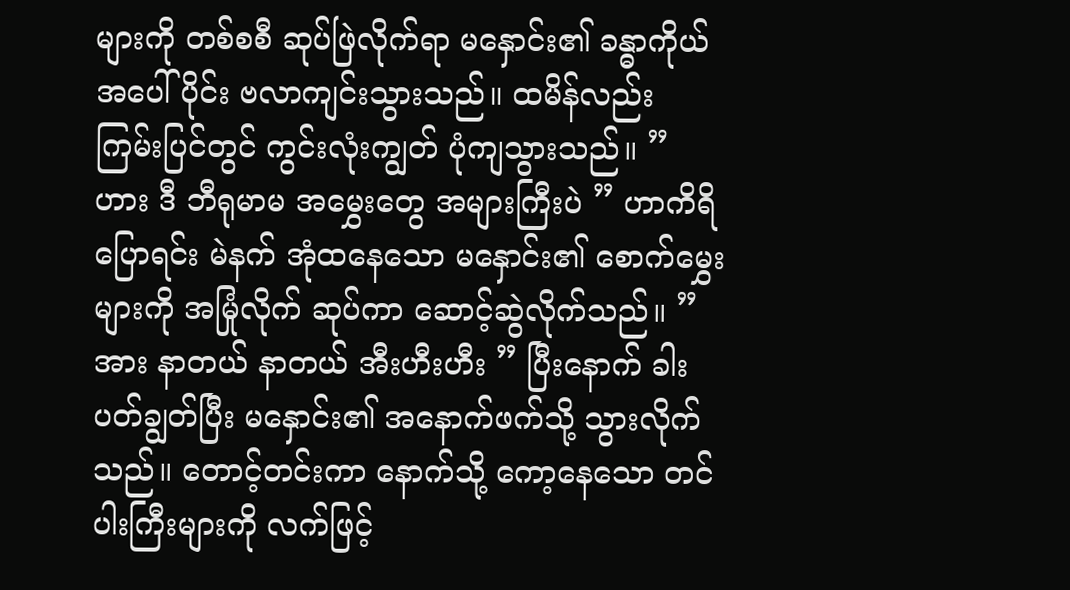များကို တစ်စစီ ဆုပ်ဖြဲလိုက်ရာ မနှောင်း၏ ခန္ဓာကိုယ် အပေါ်ပိုင်း ဗလာကျင်းသွားသည်။ ထမိန်လည်း ကြမ်းပြင်တွင် ကွင်းလုံးကျွတ် ပုံကျသွားသည်။ ” ဟား ဒီ ဘီရုမာမ အမွှေးတွေ အများကြီးပဲ ” ဟာကိရိ ပြောရင်း မဲနက် အုံထနေသော မနှောင်း၏ စောက်မွှေးများကို အမြုံလိုက် ဆုပ်ကာ ဆောင့်ဆွဲလိုက်သည်။ ” အား နာတယ် နာတယ် အီးဟီးဟီး ” ပြီးနောက် ခါးပတ်ချွတ်ပြီး မနှောင်း၏ အနောက်ဖက်သို့ သွားလိုက်သည်။ တောင့်တင်းကာ နောက်သို့ ကော့နေသော တင်ပါးကြီးများကို လက်ဖြင့်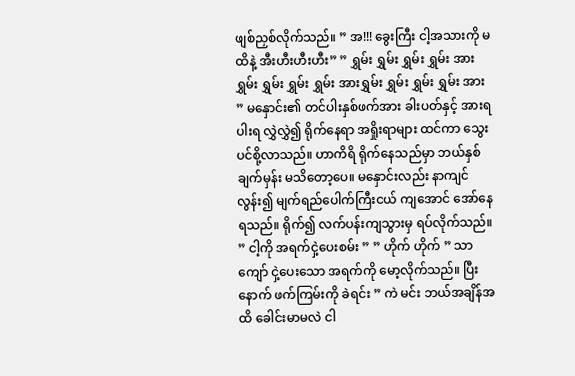ဖျစ်ညှစ်လိုက်သည်။ ” အ!!! ခွေးကြီး ငါ့အသားကို မထိနဲ့ အီးဟီးဟီးဟီး” ” ရွှမ်း ရွှမ်း ရွှမ်း ရွှမ်း အားရွှမ်း ရွှမ်း ရွှမ်း ရွှမ်း အားရွှမ်း ရွှမ်း ရွှမ်း ရွှမ်း အား ” မနှောင်း၏ တင်ပါးနှစ်ဖက်အား ခါးပတ်နှင့် အားရပါးရ လွှဲလွှဲ၍ ရိုက်နေရာ အရှိုးရာများ ထင်ကာ သွေးပင်စို့လာသည်။ ဟာကိရိ ရိုက်နေသည်မှာ ဘယ်နှစ်ချက်မှန်း မသိတော့ပေ။ မနှောင်းလည်း နာကျင်လွန်း၍ မျက်ရည်ပေါက်ကြီးငယ် ကျအောင် အော်နေရသည်။ ရိုက်၍ လက်ပန်းကျသွားမှ ရပ်လိုက်သည်။ ” ငါ့ကို အရက်ငှဲ့ပေးစမ်း ” ” ဟိုက် ဟိုက် ” သာကျော် ငှဲ့ပေးသော အရက်ကို မော့လိုက်သည်။ ပြီးနောက် ဖက်ကြမ်းကို ခဲရင်း ” ကဲ မင်း ဘယ်အချိန်အထိ ခေါင်းမာမလဲ ငါ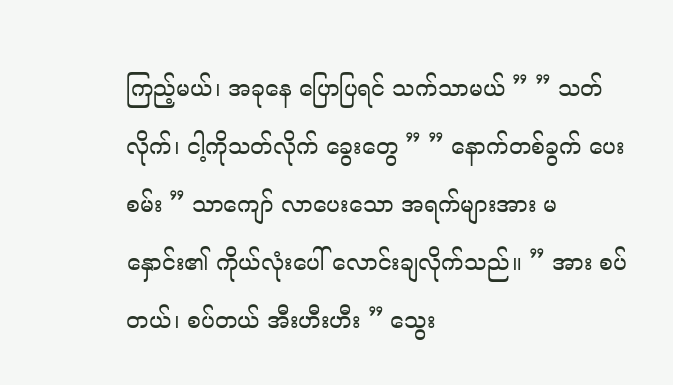ကြည့်မယ်၊ အခုနေ ပြောပြရင် သက်သာမယ် ” ” သတ်လိုက်၊ ငါ့ကိုသတ်လိုက် ခွေးတွေ ” ” နောက်တစ်ခွက် ပေးစမ်း ” သာကျော် လာပေးသော အရက်များအား မနှောင်း၏ ကိုယ်လုံးပေါ် လောင်းချလိုက်သည်။ ” အား စပ်တယ်၊ စပ်တယ် အီးဟီးဟီး ” သွေး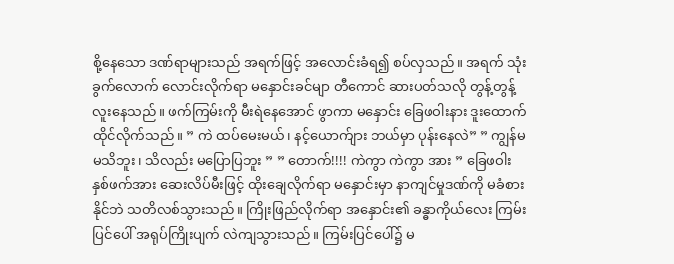စို့နေသော ဒဏ်ရာများသည် အရက်ဖြင့် အလောင်းခံရ၍ စပ်လှသည်။ အရက် သုံးခွက်လောက် လောင်းလိုက်ရာ မနှောင်းခင်မျာ တီကောင် ဆားပတ်သလို တွန့်တွန့်လူးနေသည်။ ဖက်ကြမ်းကို မီးရဲနေအောင် ဖွာကာ မနှောင်း ခြေဖဝါးနား ဒူးထောက် ထိုင်လိုက်သည်။ ” ကဲ ထပ်မေးမယ်၊ နင့်ယောက်ျား ဘယ်မှာ ပုန်းနေလဲ” ” ကျွန်မ မသိဘူး၊ သိလည်း မပြောပြဘူး ” ” တောက်!!!! ကဲကွာ ကဲကွာ အား ” ခြေဖဝါးနှစ်ဖက်အား ဆေးလိပ်မီးဖြင့် ထိုးချေလိုက်ရာ မနှောင်းမှာ နာကျင်မှုဒဏ်ကို မခံစားနိုင်ဘဲ သတိလစ်သွားသည်။ ကြိုးဖြည်လိုက်ရာ အနှောင်း၏ ခန္ဓာကိုယ်လေး ကြမ်းပြင်ပေါ် အရုပ်ကြိုးပျက် လဲကျသွားသည်။ ကြမ်းပြင်ပေါ်၌ မ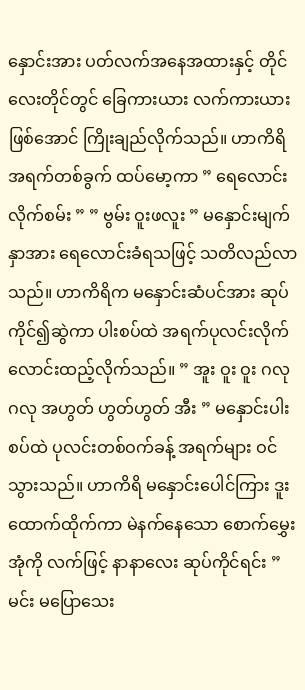နှောင်းအား ပတ်လက်အနေအထားနှင့် တိုင်လေးတိုင်တွင် ခြေကားယား လက်ကားယား ဖြစ်အောင် ကြိုးချည်လိုက်သည်။ ဟာကိရိ အရက်တစ်ခွက် ထပ်မော့ကာ ” ရေလောင်းလိုက်စမ်း ” ” ဗွမ်း ဝူးဖလူး ” မနှောင်းမျက်နှာအား ရေလောင်းခံရသဖြင့် သတိလည်လာသည်။ ဟာကိရိက မနှောင်းဆံပင်အား ဆုပ်ကိုင်၍ဆွဲကာ ပါးစပ်ထဲ အရက်ပုလင်းလိုက် လောင်းထည့်လိုက်သည်။ ” အူး ဝူး ဝူး ဂလု ဂလု အဟွတ် ဟွတ်ဟွတ် အီး ” မနှောင်းပါးစပ်ထဲ ပုလင်းတစ်ဝက်ခန့် အရက်များ ဝင်သွားသည်။ ဟာကိရိ မနှောင်းပေါင်ကြား ဒူးထောက်ထိုက်ကာ မဲနက်နေသော စောက်မွှေးအုံကို လက်ဖြင့် နာနာလေး ဆုပ်ကိုင်ရင်း ” မင်း မပြောသေး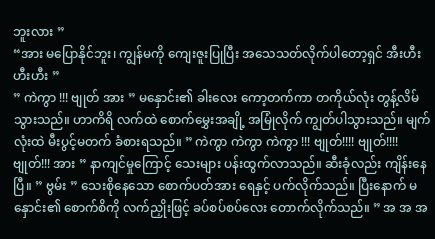ဘူးလား ”
“အား မပြောနိုင်ဘူး၊ ကျွန်မကို ကျေးဇူးပြုပြီး အသေသတ်လိုက်ပါတော့ရှင် အီးဟီးဟီးဟီး ”
” ကဲကွာ !!! ဗျုတ် အား ” မနှောင်း၏ ခါးလေး ကော့တက်ကာ တကိုယ်လုံး တွန့်လိမ်သွားသည်။ ဟာကိရိ လက်ထဲ စောက်မွှေးအချို့ အမြုံလိုက် ကျွတ်ပါသွားသည်။ မျက်လုံးထဲ မီးပွင့်မတက် ခံစားရသည်။ ” ကဲကွာ ကဲကွာ ကဲကွာ !!! ဗျုတ်!!!! ဗျုတ်!!!! ဗျုတ်!!! အား ” နာကျင်မှုကြောင့် သေးများ ပန်းထွက်လာသည်။ ဆီးခုံလည်း ကျိန်းနေပြီ။ ” ဗွမ်း ” သေးစိုနေသော စောက်ပတ်အား ရေနှင့် ပက်လိုက်သည်။ ပြီးနောက် မနှောင်း၏ စောက်စိကို လက်ညှိုးဖြင့် ခပ်စပ်စပ်လေး တောက်လိုက်သည်။ ” အ အ အ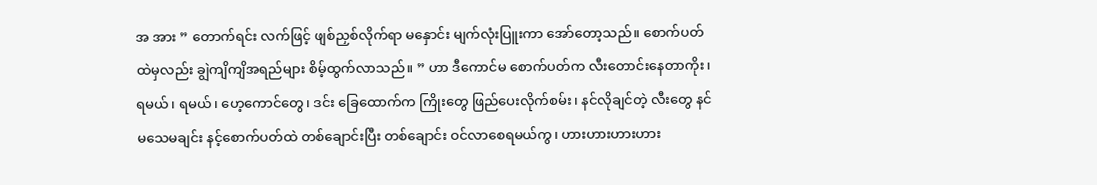အ အား ” တောက်ရင်း လက်ဖြင့် ဖျစ်ညှစ်လိုက်ရာ မနှောင်း မျက်လုံးပြူးကာ အော်တော့သည်။ စောက်ပတ်ထဲမှလည်း ချွဲကျိကျိအရည်များ စိမ့်ထွက်လာသည်။ ” ဟာ ဒီကောင်မ စောက်ပတ်က လီးတောင်းနေတာကိုး၊ ရမယ်၊ ရမယ်၊ ဟေ့ကောင်တွေ၊ ဒင်း ခြေထောက်က ကြိုးတွေ ဖြည်ပေးလိုက်စမ်း၊ နင်လိုချင်တဲ့ လီးတွေ နင် မသေမချင်း နင့်စောက်ပတ်ထဲ တစ်ချောင်းပြီး တစ်ချောင်း ဝင်လာစေရမယ်ကွ၊ ဟားဟားဟားဟား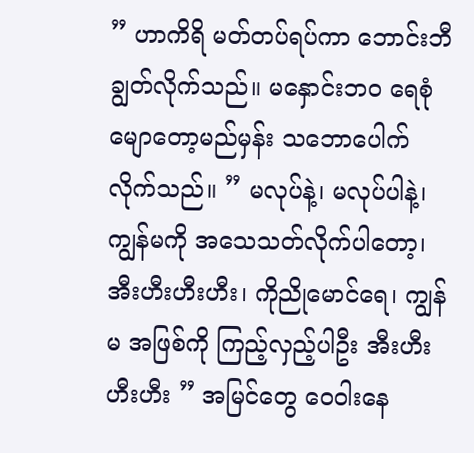” ဟာကိရိ မတ်တပ်ရပ်ကာ ဘောင်းဘီချွတ်လိုက်သည်။ မနှောင်းဘဝ ရေစုံမျောတော့မည်မှန်း သဘောပေါက်လိုက်သည်။ ” မလုပ်နဲ့၊ မလုပ်ပါနဲ့၊ ကျွန်မကို အသေသတ်လိုက်ပါတော့၊ အီးဟီးဟီးဟီး၊ ကိုညိုမောင်ရေ၊ ကျွန်မ အဖြစ်ကို ကြည့်လှည့်ပါဦး အီးဟီးဟီးဟီး ” အမြင်တွေ ဝေဝါးနေ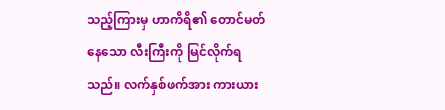သည့်ကြားမှ ဟာကိရိ၏ တောင်မတ်နေသော လီးကြီးကို မြင်လိုက်ရသည်။ လက်နှစ်ဖက်အား ကားယား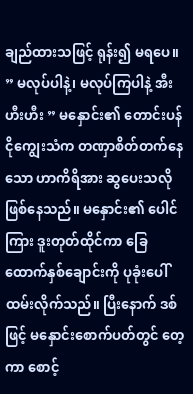ချည်ထားသဖြင့် ရုန်း၍ မရပေ။ ” မလုပ်ပါနဲ့၊ မလုပ်ကြပါနဲ့ အီးဟီးဟီး ” မနှောင်း၏ တောင်းပန်ငိုကျွေးသံက တဏှာစိတ်တက်နေသော ဟာကိရိအား ဆွပေးသလို ဖြစ်နေသည်။ မနှောင်း၏ ပေါင်ကြား ဒူးတုတ်ထိုင်ကာ ခြေထောက်နှစ်ချောင်းကို ပုခုံးပေါ် ထမ်းလိုက်သည်။ ပြီးနောက် ဒစ်ဖြင့် မနှောင်း‌စောက်ပတ်တွင် တေ့ကာ စောင့်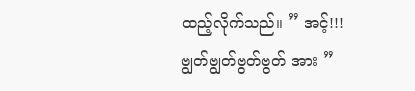ထည့်လိုက်သည်။ ” အင့်!!! ဗျွတ်ဗျွတ်ဗွတ်ဗွတ် အား ”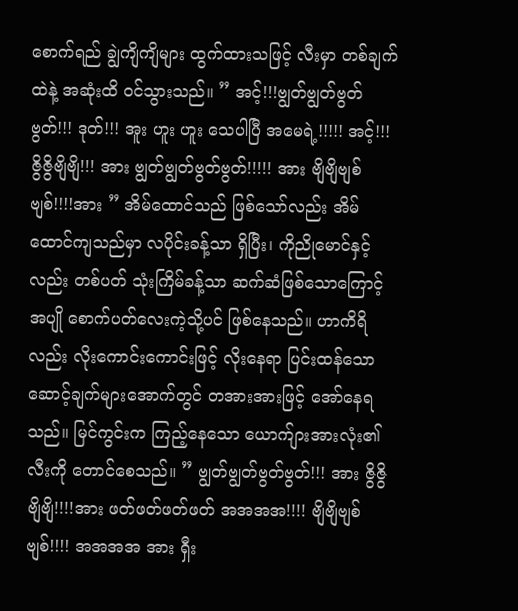စောက်ရည် ချွဲကျိကျိများ ထွက်ထားသဖြင့် လီးမှာ တစ်ချက်ထဲနဲ့ အဆုံးထိ ဝင်သွားသည်။ ” အင့်!!!ဗျွတ်ဗျွတ်ဗွတ်ဗွတ်!!! ဒုတ်!!! အူး ဟူး ဟူး သေပါပြီ အမေရဲ့!!!!! အင့်!!! ဇွိဇွိဗျိဗျိ!!! အား ဗျွတ်ဗျွတ်ဗွတ်ဗွတ်!!!!! အား ဗျိဗျိဗျစ်ဗျစ်!!!!အား ” အိမ်ထောင်သည် ဖြစ်သော်လည်း အိမ်ထောင်ကျသည်မှာ လပိုင်းခန့်သာ ရှိပြီး၊ ကိုညိုမောင်နှင့်လည်း တစ်ပတ် သုံးကြိမ်ခန့်သာ ဆက်ဆံဖြစ်သောကြောင့် အပျို စောက်ပတ်လေးကဲ့သို့ပင် ဖြစ်နေသည်။ ဟာကိရိလည်း လိုးကောင်းကောင်းဖြင့် လိုးနေရာ ပြင်းထန်သော ဆောင့်ချက်များအောက်တွင် တအားအားဖြင့် အော်နေရသည်။ မြင်ကွင်းက ကြည့်နေသော ယောက်ျားအားလုံး၏ လီးကို တောင်စေသည်။ ” ဗျွတ်ဗျွတ်ဗွတ်ဗွတ်!!! အား ဇွိဇွိဗျိဗျိ!!!!အား ဖတ်ဖတ်ဖတ်ဖတ် အအအအ!!!! ဗျိဗျိဗျစ်ဗျစ်!!!! အအအအ အား ရှီး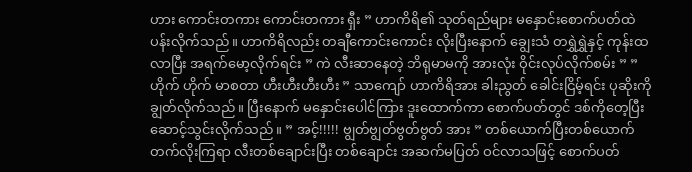ဟား ကောင်းတကား ကောင်းတကား ရှီး ” ဟာကိရိ၏ သုတ်ရည်များ မနှောင်း‌စောက်ပတ်ထဲ ပန်းလိုက်သည်။ ဟာကိရိလည်း တချီကောင်းကောင်း လိုးပြီးနောက် ချွေးသံ တရွှဲရွှဲနှင့် ကုန်းထလာပြီး အရက်မော့လိုက်ရင်း ” ကဲ လီးဆာနေတဲ့ ဘိရုမာမကို အားလုံး ဝိုင်းလုပ်လိုက်စမ်း ” ” ဟိုက် ဟိုက် မာစတာ ဟီးဟီးဟီးဟီး ” သာကျော် ဟာကိရိအား ခါးညွတ် ခေါင်းငြိမ့်ရင်း ပုဆိုးကို ချွတ်လိုက်သည်။ ပြီးနောက် မနှောင်းပေါင်ကြား ဒူးထောက်ကာ စောက်ပတ်တွင် ဒစ်ကိုတေ့ပြီး ဆောင့်သွင်းလိုက်သည်။ ” အင့်!!!!! ဗျွတ်ဗျွတ်ဗွတ်ဗွတ် အား ” တစ်ယောက်ပြီးတစ်ယောက် တက်လိုးကြရာ လီးတစ်ချောင်းပြီး တစ်ချောင်း အဆက်မပြတ် ဝင်လာသဖြင့် စောက်ပတ်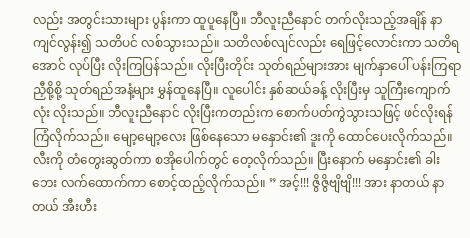လည်း အတွင်းသားများ ပွန်းကာ ထူပူနေပြီ။ ဘီလူးညီနောင် တက်လိုးသည့်အချိန် နာကျင်လွန်း၍ သတိပင် လစ်သွားသည်။ သတိလစ်လျင်လည်း ရေဖြင့်လောင်းကာ သတိရအောင် လုပ်ပြီး လိုးကြပြန်သည်။ လိုးပြီးတိုင်း သုတ်ရည်များအား မျက်နှာပေါ် ပန်းကြရာ ညှီစို့စို့ သုတ်ရည်အနံ့များ မွှန်ထူနေပြီ။ လူပေါင်း နှစ်ဆယ်ခန့် လိုးပြီးမှ သူကြီးကျောက်လုံး လိုးသည်။ ဘီလူးညီနောင် လိုးပြီးကတည်းက စောက်ပတ်ကွဲသွားသဖြင့် ဖင်လိုးရန် ကြံလိုက်သည်။ မျော့မျော့လေး ဖြစ်နေသော မနှောင်း၏ ဒူးကို ထောင်ပေးလိုက်သည်။ လီးကို တံတွေးဆွတ်ကာ စအိုပေါက်တွင် တေ့လိုက်သည်။ ပြီးနောက် မနှောင်း၏ ခါးဘေး လက်ထောက်ကာ စောင့်ထည့်လိုက်သည်။ ” အင့်!!! ဇွိဇွိဗျိဗျိ!!! အား နာတယ် နာတယ် အီးဟီး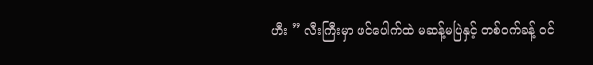ဟီး ” လီးကြီးမှာ ဖင်ပေါက်ထဲ မဆန့်မပြဲနှင့် တစ်ဝက်ခန့် ဝင်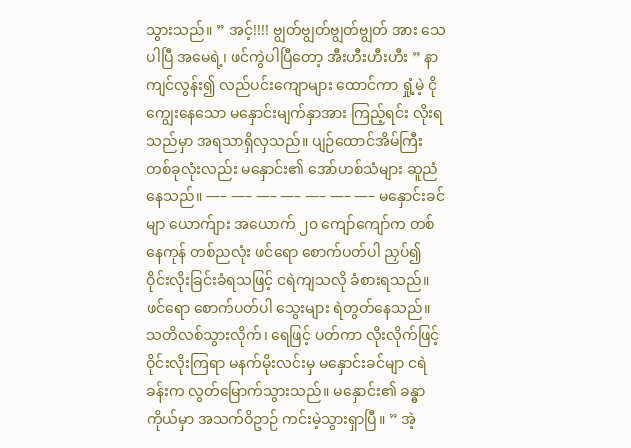သွားသည်။ ” အင့်!!!! ဗျွတ်ဗျွတ်ဗျွတ်ဗျွတ် အား သေပါပြီ အမေရဲ့၊ ဖင်ကွဲပါပြီတော့ အီးဟီးဟီးဟီး ” နာကျင်လွန်း၍ လည်ပင်းကျောများ ထောင်ကာ ရှုံ့မဲ့ ငိုကျွေးနေသော မနှောင်းမျက်နှာအား ကြည့်ရင်း လိုးရသည်မှာ အရသာရှိလှသည်။ ပျဉ်ထောင်အိမ်ကြီး တစ်ခုလုံးလည်း မနှောင်း၏ အော်ဟစ်သံများ ဆူညံနေသည်။ —– —– —– —– —– —– —– မနှောင်းခင်မျာ ယောက်ျား အယောက် ၂၀ ကျော်ကျော်က တစ်နေကုန် တစ်ညလုံး ဖင်ရော စောက်ပတ်ပါ ညှပ်၍ ဝိုင်းလိုးခြင်းခံရသဖြင့် ငရဲကျသလို ခံစားရသည်။ ဖင်ရော စောက်ပတ်ပါ သွေးများ ရဲတွတ်နေသည်။ သတိလစ်သွားလိုက်၊ ရေဖြင့် ပတ်ကာ လိုးလိုက်ဖြင့် ဝိုင်းလိုးကြရာ မနက်မိုးလင်းမှ မနှောင်းခင်မျာ ငရဲခန်းက လွတ်မြောက်သွားသည်။ မနှောင်း၏ ခန္ဓာကိုယ်မှာ အသက်ဝိဥာဉ် ကင်းမဲ့သွားရှာပြီ။ ” အဲ့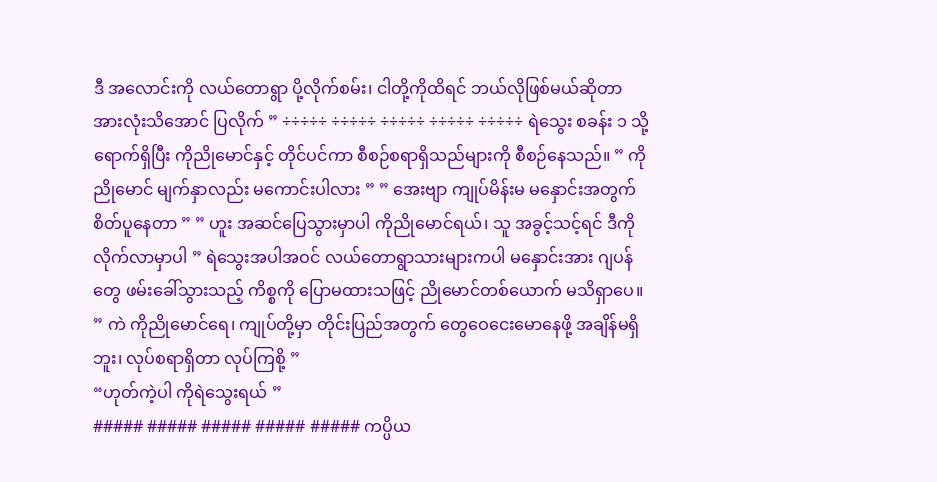ဒီ အလောင်းကို လယ်တောရွာ ပို့လိုက်စမ်း၊ ငါတို့ကိုထိရင် ဘယ်လိုဖြစ်မယ်ဆိုတာ အားလုံးသိအောင် ပြလိုက် ” ÷÷÷÷÷ ÷÷÷÷÷ ÷÷÷÷÷ ÷÷÷÷÷ ÷÷÷÷÷ ရဲသွေး စခန်း ၁ သို့ ရောက်ရှိပြီး ကိုညိုမောင်နှင့် တိုင်ပင်ကာ စီစဉ်စရာရှိသည်များကို စီစဉ်နေသည်။ ” ကိုညိုမောင် မျက်နှာလည်း မကောင်းပါလား ” ” အေးဗျာ ကျုပ်မိန်းမ မနှောင်းအတွက် စိတ်ပူနေတာ ” ” ဟူး အဆင်ပြေသွားမှာပါ ကိုညိုမောင်ရယ်၊ သူ အခွင့်သင့်ရင် ဒီကို လိုက်လာမှာပါ ” ရဲသွေးအပါအဝင် လယ်တောရွာသားများကပါ မနှောင်းအား ဂျပန်တွေ ဖမ်းခေါ်သွားသည့် ကိစ္စကို ပြောမထားသဖြင့် ညိုမောင်တစ်ယောက် မသိရှာပေ။ ” ကဲ ကိုညိုမောင်ရေ၊ ကျုပ်တို့မှာ တိုင်းပြည်အတွက် တွေဝေငေးမောနေဖို့ အချိန်မရှိဘူး၊ လုပ်စရာရှိတာ လုပ်ကြစို့ ”
“ဟုတ်ကဲ့ပါ ကိုရဲသွေးရယ် ”
##### ##### ##### ##### ##### ကပ္ပိယ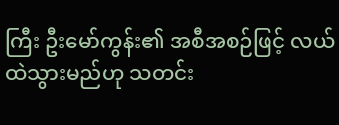ကြီး ဦးမော်ကွန်း၏ အစီအစဉ်ဖြင့် လယ်ထဲသွားမည်ဟု သတင်း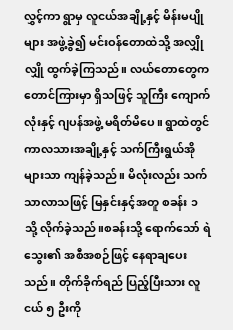လွှင့်ကာ ရွာမှ လူငယ်အချို့နှင့် မိန်းမပျိုများ အဖွဲ့ခွဲ၍ မင်းဝန်တောထဲသို့ အလျှိုလျှို ထွက်ခဲ့ကြသည်။ လယ်တောတွေက တောင်ကြားမှာ ရှိသဖြင့် သူကြီး ကျောက်လုံးနှင့် ဂျပန်အဖွဲ့ မရိတ်မိပေ။ ရွာထဲတွင် ကာလသားအချို့နှင့် သက်ကြီးရွယ်အိုများသာ ကျန်ခဲ့သည်။ မိလုံးလည်း သက်သာလာသဖြင့် မြနှင်းနှင့်အတူ စခန်း ၁ သို့ လိုက်ခဲ့သည်။စခန်းသို့ ရောက်သော် ရဲသွေး၏ အစီအစဉ်ဖြင့် နေရာချပေးသည်။ တိုက်ခိုက်ရည် ပြည့်ပြီးသား လူငယ် ၅ ဦးကို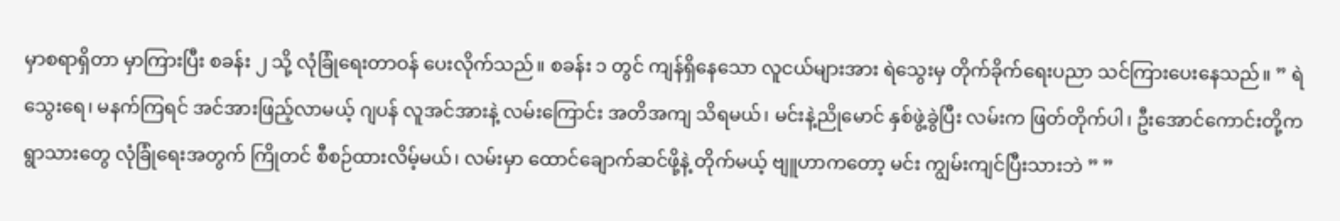မှာစရာရှိတာ မှာကြားပြီး စခန်း ၂ သို့ လုံခြုံရေးတာဝန် ပေးလိုက်သည်။ စခန်း ၁ တွင် ကျန်ရှိနေသော လူငယ်များအား ရဲသွေးမှ တိုက်ခိုက်ရေးပညာ သင်ကြားပေးနေသည်။ ” ရဲသွေးရေ၊ မနက်ကြရင် အင်အားဖြည့်လာမယ့် ဂျပန် လူအင်အားနဲ့ လမ်းကြောင်း အတိအကျ သိရမယ်၊ မင်းနဲ့ညိုမောင် နှစ်ဖွဲ့ခွဲပြီး လမ်းက ဖြတ်တိုက်ပါ၊ ဦးအောင်ကောင်းတို့က ရွာသားတွေ လုံခြုံရေးအတွက် ကြိုတင် စီစဉ်ထားလိမ့်မယ်၊ လမ်းမှာ ထောင်ချောက်ဆင်ဖို့နဲ့ တိုက်မယ့် ဗျူဟာကတော့ မင်း ကျွမ်းကျင်ပြီးသားဘဲ ” ”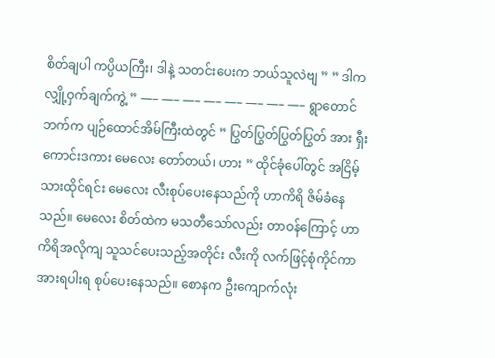စိတ်ချပါ ကပ္ပိယကြီး၊ ဒါနဲ့ သတင်းပေးက ဘယ်သူလဲဗျ ” ” ဒါက လျှို့ဝှက်ချက်ကွဲ့ ” —– —– —– —– —– —– —– —– ရွာတောင်ဘက်က ပျဉ်ထောင်အိမ်ကြီးထဲတွင် ” ပြွတ်ပြွတ်ပြွတ်ပြွတ် အား ရှီး ကောင်းဒကား မေလေး တော်တယ်၊ ဟား ” ထိုင်ခုံပေါ်တွင် အငြိမ့်သားထိုင်ရင်း မေလေး လီးစုပ်ပေးနေသည်ကို ဟာကိရိ ဇိမ်ခံနေသည်။ မေလေး စိတ်ထဲက မသတီသော်လည်း တာဝန်ကြောင့် ဟာကိရိအလိုကျ သူသင်ပေးသည့်အတိုင်း လီးကို လက်ဖြင့်စုံကိုင်ကာ အားရပါးရ စုပ်ပေးနေသည်။ စောနက ဦးကျောက်လုံး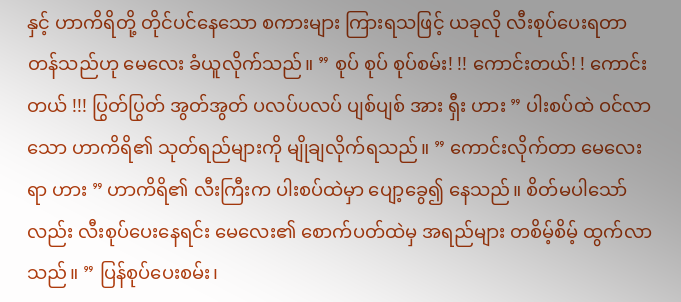နှင့် ဟာကိရိတို့ တိုင်ပင်နေသော စကားများ ကြားရသဖြင့် ယခုလို လီးစုပ်ပေးရတာ တန်သည်ဟု မေလေး ခံယူလိုက်သည်။ ” စုပ် စုပ် စုပ်စမ်း! !! ကောင်းတယ်! ! ကောင်းတယ် !!! ပြွတ်ပြွတ် အွတ်အွတ် ပလပ်ပလပ် ပျစ်ပျစ် အား ရှီး ဟား ” ပါးစပ်ထဲ ဝင်လာသော ဟာကိရိ၏ သုတ်ရည်များကို မျိုချလိုက်ရသည်။ ” ကောင်းလိုက်တာ မေလေးရာ ဟား ” ဟာကိရိ၏ လီးကြီးက ပါးစပ်ထဲမှာ ပျော့ခွေ၍ နေသည်။ စိတ်မပါသော်လည်း လီးစုပ်ပေးနေရင်း မေလေး၏ စောက်ပတ်ထဲမှ အရည်များ တစိမ့်စိမ့် ထွက်လာသည်။ ” ပြန်စုပ်ပေးစမ်း၊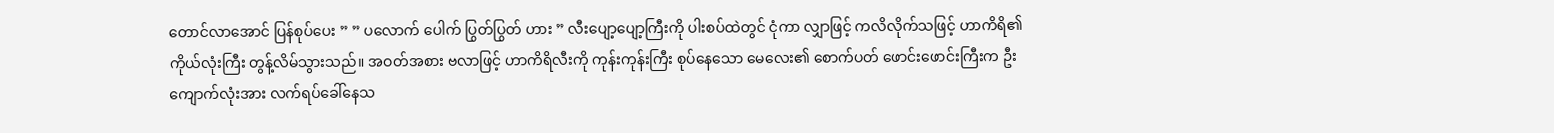တောင်လာအောင် ပြန်စုပ်ပေး ” ” ပလောက် ပေါက် ပြွတ်ပြွတ် ဟား ” လီးပျော့ပျော့ကြီးကို ပါးစပ်ထဲတွင် ငုံကာ လျှာဖြင့် ကလိလိုက်သဖြင့် ဟာကိရိ၏ ကိုယ်လုံးကြီး တွန့်လိမ်သွားသည်။ အဝတ်အစား ဗလာဖြင့် ဟာကိရိလီးကို ကုန်းကုန်းကြီး စုပ်နေသော မေလေး၏ စောက်ပတ် ဖောင်းဖောင်းကြီးက ဦးကျောက်လုံးအား လက်ရပ်ခေါ်နေသ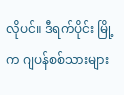လိုပင်။ ဒီရက်ပိုင်း မြို့က ဂျပန်စစ်သားများ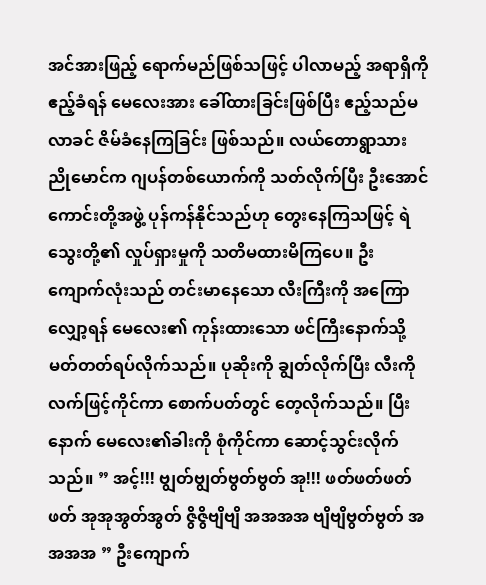အင်အားဖြည့် ရောက်မည်ဖြစ်သဖြင့် ပါလာမည့် အရာရှိကို ဧည့်ခံရန် မေလေးအား ခေါ်ထားခြင်းဖြစ်ပြီး ဧည့်သည်မလာခင် ဇိမ်ခံနေကြခြင်း ဖြစ်သည်။ လယ်တောရွာသား ညိုမောင်က ဂျပန်တစ်ယောက်ကို သတ်လိုက်ပြီး ဦးအောင်ကောင်းတို့အဖွဲ့ ပုန်ကန်နိုင်သည်ဟု တွေးနေကြသဖြင့် ရဲသွေးတို့၏ လှုပ်ရှားမှုကို သတိမထားမိကြပေ။ ဦးကျောက်လုံးသည် တင်းမာနေသော လီးကြီးကို အကြောလျှော့ရန် မေလေး၏ ကုန်းထားသော ဖင်ကြီးနောက်သို့ မတ်တတ်ရပ်လိုက်သည်။ ပုဆိုးကို ချွတ်လိုက်ပြီး လီးကို လက်ဖြင့်ကိုင်ကာ စောက်ပတ်တွင် တေ့လိုက်သည်။ ပြီးနောက် မေလေး၏ခါးကို စုံကိုင်ကာ ဆောင့်သွင်းလိုက်သည်။ ” အင့်!!! ဗျွတ်ဗျွတ်ဗွတ်ဗွတ် အု!!! ဖတ်ဖတ်ဖတ်ဖတ် အုအုအွတ်အွတ် ဇွိဇွိဗျိဗျိ အအအအ ဗျိဗျိဗွတ်ဗွတ် အအအအ ” ဦးကျောက်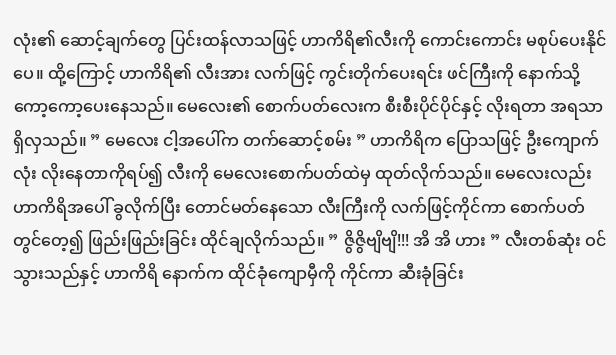လုံး၏ ဆောင့်ချက်တွေ ပြင်းထန်လာသဖြင့် ဟာကိရိ၏လီးကို ကောင်းကောင်း မစုပ်ပေးနိုင်ပေ။ ထို့ကြောင့် ဟာကိရိ၏ လီးအား လက်ဖြင့် ကွင်းတိုက်ပေးရင်း ဖင်ကြီးကို နောက်သို့ ကော့ကော့ပေးနေသည်။ မေလေး၏ စောက်ပတ်လေးက စီးစီးပိုင်ပိုင်နှင့် လိုးရတာ အရသာရှိလှသည်။ ” မေလေး ငါ့အပေါ်က တက်ဆောင့်စမ်း ” ဟာကိရိက ပြောသဖြင့် ဦးကျောက်လုံး လိုးနေတာကိုရပ်၍ လီးကို မေလေးစောက်ပတ်ထဲမှ ထုတ်လိုက်သည်။ မေလေးလည်း ဟာကိရိအပေါ် ခွလိုက်ပြီး တောင်မတ်နေသော လီးကြီးကို လက်ဖြင့်ကိုင်ကာ စောက်ပတ်တွင်တေ့၍ ဖြည်းဖြည်းခြင်း ထိုင်ချလိုက်သည်။ ” ဇွိဇွိဗျိဗျိ!!! အိ အိ ဟား ” လီးတစ်ဆုံး ဝင်သွားသည်နှင့် ဟာကိရိ နောက်က ထိုင်ခုံကျောမှီကို ကိုင်ကာ ဆီးခုံခြင်း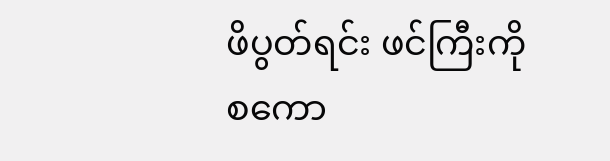ဖိပွတ်ရင်း ဖင်ကြီးကို စကော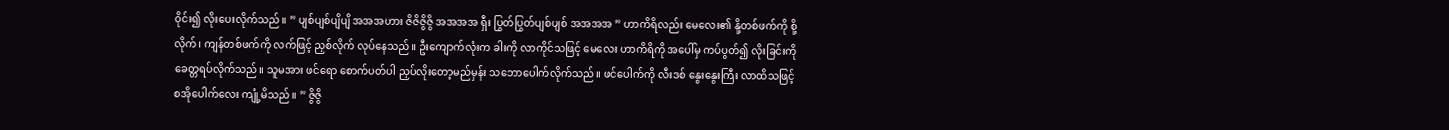ဝိုင်း၍ လိုးပေးလိုက်သည်။ ” ပျစ်ပျစ်ပျိပျိ အအအဟား ဇိဇိဇွိဇွိ အအအအ ရှီး ပြွတ်ပြွတ်ပျစ်ပျစ် အအအအ ” ဟာကိရိလည်း မေလေး၏ နို့တစ်ဖက်ကို စို့လိုက်၊ ကျန်တစ်ဖက်ကို လက်ဖြင့် ညှစ်လိုက် လုပ်နေသည်။ ဦးကျောက်လုံးက ခါးကို လာကိုင်သဖြင့် မေလေး ဟာကိရိကို အပေါ်မှ ကပ်ပွတ်၍ လိုးခြင်းကို ခေတ္တရပ်လိုက်သည်။ သူမအား ဖင်ရော စောက်ပတ်ပါ ညှပ်လိုးတော့မည်မှန်း သဘောပေါက်လိုက်သည်။ ဖင်ပေါက်ကို လီးဒစ် နွေးနွေးကြီး လာထိသဖြင့် စအိုပေါက်လေး ကျုံ့မိသည်။ ” ဇွိဇွိ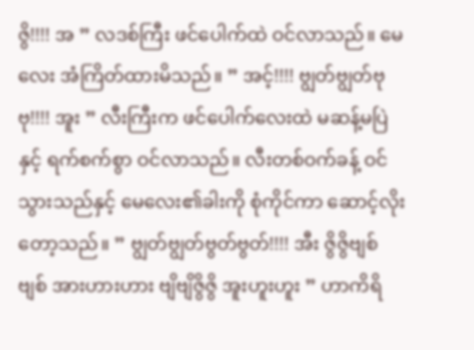ဇွိ!!!! အ ” လဒစ်ကြီး ဖင်ပေါက်ထဲ ဝင်လာသည်။ မေလေး အံကြိတ်ထားမိသည်။ ” အင့်!!!! ဗျွတ်ဗျွတ်ဗုဗု!!!! အူး ” လီးကြီးက ဖင်ပေါက်လေးထဲ မဆန့်မပြဲနှင့် ရက်စက်စွာ ဝင်လာသည်။ လီးတစ်ဝက်ခန့် ဝင်သွားသည်နှင့် မေလေး၏ခါးကို စုံကိုင်ကာ ဆောင့်လိုးတော့သည်။ ” ဗျွတ်ဗျွတ်ဗွတ်ဗွတ်!!!! အီး ဇွိဇွိဗျစ်ဗျစ် အားဟားဟား ဗျိဗျိဇွိဇွိ အူးဟူးဟူး ” ဟာကိရိ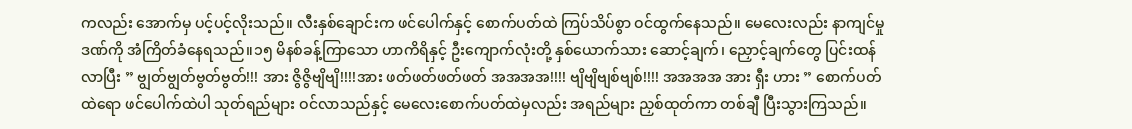ကလည်း အောက်မှ ပင့်ပင့်လိုးသည်။ လီးနှစ်ချောင်းက ဖင်ပေါက်နှင့် စောက်ပတ်ထဲ ကြပ်သိပ်စွာ ဝင်ထွက်နေသည်။ မေလေးလည်း နာကျင်မှုဒဏ်ကို အံကြိတ်ခံနေရသည်။၁၅ မိနစ်ခန့်ကြာသော ဟာကိရိနှင့် ဦးကျောက်လုံးတို့ နှစ်ယောက်သား ဆောင့်ချက်၊ ညှောင့်ချက်တွေ ပြင်းထန်လာပြီး ” ဗျွတ်ဗျွတ်ဗွတ်ဗွတ်!!! အား ဇွိဇွိဗျိဗျိ!!!!အား ဖတ်ဖတ်ဖတ်ဖတ် အအအအ!!!! ဗျိဗျိဗျစ်ဗျစ်!!!! အအအအ အား ရှီး ဟား ” စောက်ပတ်ထဲရော ဖင်ပေါက်ထဲပါ သုတ်ရည်များ ဝင်လာသည်နှင့် မေလေးစောက်ပတ်ထဲမှလည်း အရည်များ ညှစ်ထုတ်ကာ တစ်ချီ ပြီးသွားကြသည်။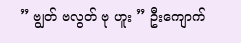” ဗျွတ် ဗလွတ် ဗု ဟူး ” ဦးကျောက်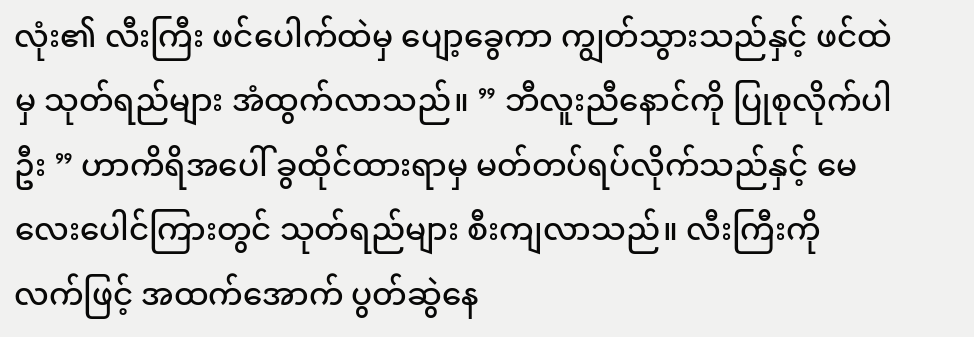လုံး၏ လီးကြီး ဖင်ပေါက်ထဲမှ ပျော့ခွေကာ ကျွတ်သွားသည်နှင့် ဖင်ထဲမှ သုတ်ရည်များ အံထွက်လာသည်။ ” ဘီလူးညီနောင်ကို ပြုစုလိုက်ပါဦး ” ဟာကိရိအပေါ် ခွထိုင်ထားရာမှ မတ်တပ်ရပ်လိုက်သည်နှင့် မေလေးပေါင်ကြားတွင် သုတ်ရည်များ စီးကျလာသည်။ လီးကြီးကို လက်ဖြင့် အထက်အောက် ပွတ်ဆွဲနေ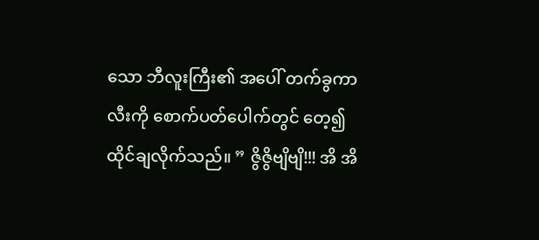သော ဘီလူးကြီး၏ အပေါ် တက်ခွကာ လီးကို စောက်ပတ်ပေါက်တွင် တေ့၍ ထိုင်ချလိုက်သည်။ ” ဇွိဇွိဗျိဗျိ!!! အိ အိ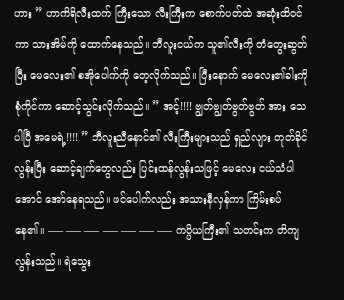ဟား ” ဟာကိရိလီးထက် ကြီးသော လီးကြီးက စောက်ပတ်ထဲ အဆုံးထိဝင်ကာ သားအိမ်ကို ထောက်နေသည်။ ဘီလူးငယ်က သူ၏လီးကို တံတွေးဆွတ်ပြီး မေလေး၏ စအိုပေါက်ကို တေ့လိုက်သည်။ ပြီးနောက် မေလေး၏ခါးကို စုံကိုင်ကာ ဆောင့်သွင်းလိုက်သည်။ ” အင့်!!!! ဗျွတ်ဗျွတ်ဗွတ်ဗွတ် အား သေပါပြီ အမေရဲ့!!!! ” ဘီလူးညီနောင်၏ လီးကြီးများသည် ရှည်လျား တုတ်ခိုင်လွန်းပြီး ဆောင့်ချက်တွေလည်း ပြင်းထန်လွန်းသဖြင့် မေလေး ငယ်သံပါအောင် အော်နေရသည်။ ဖင်ပေါက်လည်း အသားနီလှန်ကာ ကြိမ်းစပ်နေ၏။ —– —– —– —– —– —– —– ကပ္ပိယကြီး၏ သတင်းက တိကျလွန်းသည်။ ရဲသွေး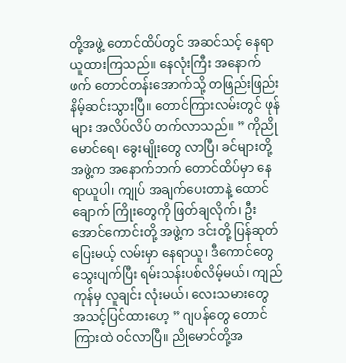တို့အဖွဲ့ တောင်ထိပ်တွင် အဆင်သင့် နေရာယူထားကြသည်။ နေလုံးကြီး အနောက်ဖက် တောင်တန်းအောက်သို့ တဖြည်းဖြည်း နိမ့်ဆင်းသွားပြီ။ တောင်ကြားလမ်းတွင် ဖုန်များ အလိပ်လိပ် တက်လာသည်။ ” ကိုညိုမောင်ရေ၊ ခွေးမျိုးတွေ လာပြီ၊ ခင်များတို့အဖွဲ့က အနောက်ဘက် တောင်ထိပ်မှာ နေရာယူပါ၊ ကျုပ် အချက်ပေးတာနဲ့ ထောင်ချောက် ကြိုးတွေကို ဖြတ်ချလိုက်၊ ဦးအောင်ကောင်းတို့ အဖွဲ့က ဒင်းတို့ ပြန်ဆုတ်ပြေးမယ့် လမ်းမှာ နေရာယူ၊ ဒီကောင်တွေ သွေးပျက်ပြီး ရမ်းသန်းပစ်လိမ့်မယ်၊ ကျည်ကုန်မှ လူချင်း လုံးမယ်၊ လေးသမားတွေ အသင့်ပြင်ထားဟေ့ ” ဂျပန်တွေ တောင်ကြားထဲ ဝင်လာပြီ။ ညိုမောင်တို့အ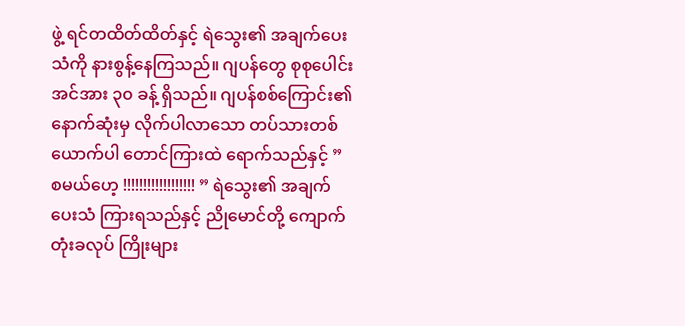ဖွဲ့ ရင်တထိတ်ထိတ်နှင့် ရဲသွေး၏ အချက်ပေးသံကို နားစွန့်နေကြသည်။ ဂျပန်တွေ စုစုပေါင်း အင်အား ၃၀ ခန့် ရှိသည်။ ဂျပန်စစ်ကြောင်း၏ နောက်ဆုံးမှ လိုက်ပါလာသော တပ်သားတစ်ယောက်ပါ တောင်ကြားထဲ ရောက်သည်နှင့် ” စမယ်ဟေ့ !!!!!!!!!!!!!!!!!! ” ရဲသွေး၏ အချက်ပေးသံ ကြားရသည်နှင့် ညိုမောင်တို့ ကျောက်တုံးခလုပ် ကြိုးများ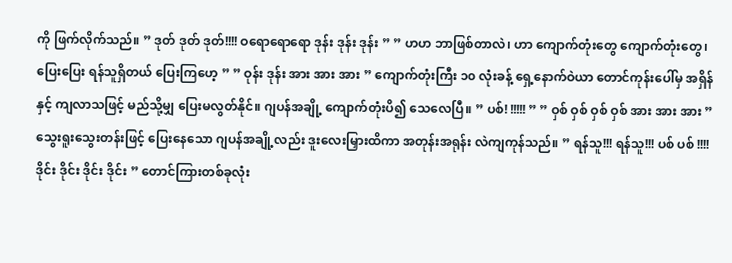ကို ဖြက်လိုက်သည်။ ” ဒုတ် ဒုတ် ဒုတ်!!!! ဝရောရောရော ဒုန်း ဒုန်း ဒုန်း ” ” ဟဟ ဘာဖြစ်တာလဲ၊ ဟာ ကျောက်တုံးတွေ ကျောက်တုံးတွေ၊ ပြေးပြေး ရန်သူရှိတယ် ပြေးကြဟေ့ ” ” ဝုန်း ဒုန်း အား အား အား ” ကျောက်တုံးကြီး ၁၀ လုံးခန့် ရှေ့နောက်ဝဲယာ တောင်ကုန်းပေါ်မှ အရှိန်နှင့် ကျလာသဖြင့် မည်သို့မျှ ပြေးမလွတ်နိုင်။ ဂျပန်အချို့ ကျောက်တုံးပိ၍ သေလေပြီ။ ” ပစ်! !!!!! ” ” ဝှစ် ဝှစ် ဝှစ် ဝှစ် အား အား အား ” သွေးရူးသွေးတန်းဖြင့် ပြေးနေသော ဂျပန်အချို့လည်း ဒူးလေးမြှားထိကာ အတုန်းအရုန်း လဲကျကုန်သည်။ ” ရန်သူ!!! ရန်သူ!!! ပစ် ပစ် !!!! ဒိုင်း ဒိုင်း ဒိုင်း ဒိုင်း ” တောင်ကြားတစ်ခုလုံး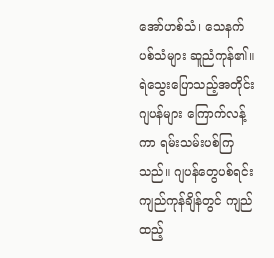အော်ဟစ်သံ၊ သေနက်ပစ်သံများ ဆူညံကုန်၏။ ရဲသွေးပြောသည့်အတိုင်း ဂျပန်များ ကြောက်လန့်ကာ ရမ်းသမ်းပစ်ကြသည်။ ဂျပန်တွေပစ်ရင်း ကျည်ကုန်ချိန်တွင် ကျည်ထည့်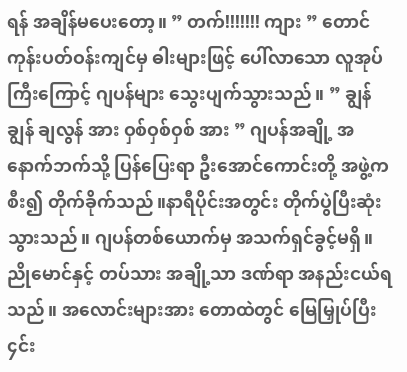ရန် အချိန်မပေးတော့။ ” တက်!!!!!!! ကျား ” တောင်ကုန်းပတ်ဝန်းကျင်မှ ဓါးများဖြင့် ပေါ်လာသော လူအုပ်ကြီးကြောင့် ဂျပန်များ သွေးပျက်သွားသည်။ ” ချွန် ချွန် ချလွန် အား ဝှစ်ဝှစ်ဝှစ် အား ” ဂျပန်အချို့ အနောက်ဘက်သို့ ပြန်ပြေးရာ ဦးအောင်ကောင်းတို့ အဖွဲ့က စီး၍ တိုက်ခိုက်သည်။နာရီပိုင်းအတွင်း တိုက်ပွဲပြီးဆုံးသွားသည်။ ဂျပန်တစ်ယောက်မှ အသက်ရှင်ခွင့်မရှိ။ ညိုမောင်နှင့် တပ်သား အချို့သာ ဒဏ်ရာ အနည်းငယ်ရသည်။ အလောင်းများအား တောထဲတွင် မြေမြှုပ်ပြီး ၄င်း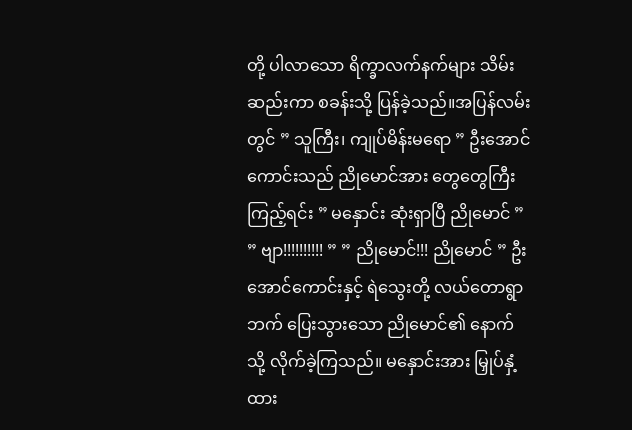တို့ ပါလာသော ရိက္ခာလက်နက်များ သိမ်းဆည်းကာ စခန်းသို့ ပြန်ခဲ့သည်။အပြန်လမ်းတွင် ” သူကြီး၊ ကျုပ်မိန်းမရော ” ဦးအောင်ကောင်းသည် ညိုမောင်အား တွေတွေကြီး ကြည့်ရင်း ” မနှောင်း ဆုံးရှာပြီ ညိုမောင် ” ” ဗျာ!!!!!!!!!! ” ” ညိုမောင်!!! ညိုမောင် ” ဦးအောင်ကောင်းနှင့် ရဲသွေးတို့ လယ်တောရွာဘက် ပြေးသွားသော ညိုမောင်၏ နောက်သို့ လိုက်ခဲ့ကြသည်။ မနှောင်းအား မြှုပ်နှံ့ထား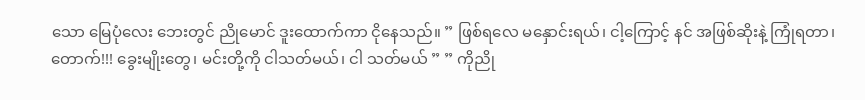သော မြေပုံလေး ဘေးတွင် ညိုမောင် ဒူးထောက်ကာ ငိုနေသည်။ ” ဖြစ်ရလေ မနှောင်းရယ်၊ ငါ့ကြောင့် နင် အဖြစ်ဆိုးနဲ့ ကြုံရတာ၊ တောက်!!! ခွေးမျိုးတွေ၊ မင်းတို့ကို ငါသတ်မယ်၊ ငါ သတ်မယ် ” ” ကိုညို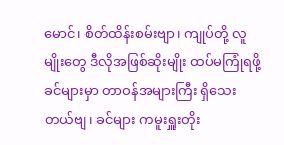မောင်၊ စိတ်ထိန်းစမ်းဗျာ၊ ကျုပ်တို့ လူမျိုးတွေ ဒီလိုအဖြစ်ဆိုးမျိုး ထပ်မကြုံရဖို့ ခင်များမှာ တာဝန်အများကြီး ရှိသေးတယ်ဗျ၊ ခင်များ ကမူးရှူးတိုး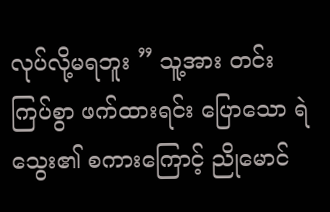လုပ်လို့မရဘူး ” သူ့အား တင်းကြပ်စွာ ဖက်ထားရင်း ပြောသော ရဲသွေး၏ စကားကြောင့် ညိုမောင်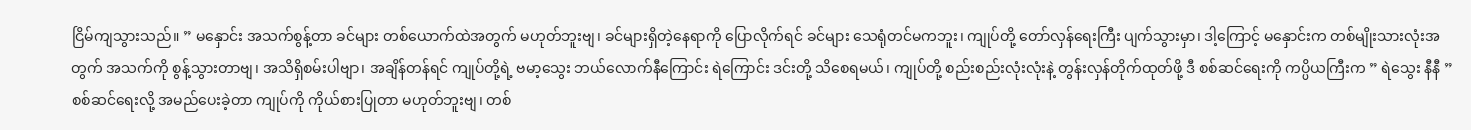ငြိမ်ကျသွားသည်။ ” မနှောင်း အသက်စွန့်တာ ခင်များ တစ်ယောက်ထဲအတွက် မဟုတ်ဘူးဗျ၊ ခင်များရှိတဲ့နေရာကို ပြောလိုက်ရင် ခင်များ သေရုံတင်မကဘူး၊ ကျုပ်တို့ တော်လှန်ရေးကြီး ပျက်သွားမှာ၊ ဒါ့ကြောင့် မနှောင်းက တစ်မျိုးသားလုံးအတွက် အသက်ကို စွန့်သွားတာဗျ၊ အသိရှိစမ်းပါဗျာ၊ အချိန်တန်ရင် ကျုပ်တို့ရဲ့ ဗမာ့သွေး ဘယ်လောက်နီကြောင်း ရဲကြောင်း ဒင်းတို့ သိစေရမယ်၊ ကျုပ်တို့ စည်းစည်းလုံးလုံးနဲ့ တွန်းလှန်တိုက်ထုတ်ဖို့ ဒီ စစ်ဆင်ရေးကို ကပ္ပိယကြီးက ” ရဲသွေး နီနီ ” စစ်ဆင်ရေးလို့ အမည်ပေးခဲ့တာ ကျုပ်ကို ကိုယ်စားပြုတာ မဟုတ်ဘူးဗျ၊ တစ်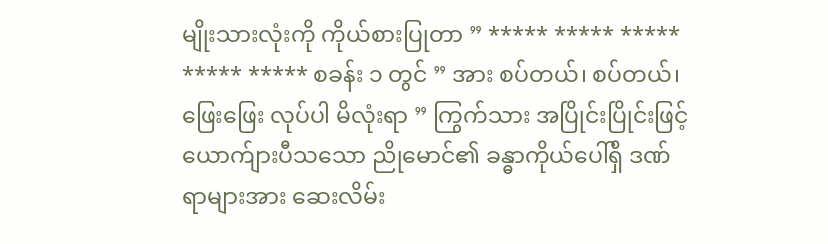မျိုးသားလုံးကို ကိုယ်စားပြုတာ ” ***** ***** ***** ***** ***** စခန်း ၁ တွင် ” အား စပ်တယ်၊ စပ်တယ်၊ ဖြေးဖြေး လုပ်ပါ မိလုံးရာ ” ကြွက်သား အပြိုင်းပြိုင်းဖြင့် ယောက်ျားပီသသော ညိုမောင်၏ ခန္ဓာကိုယ်ပေါ်ရှိ ဒဏ်ရာများအား ဆေးလိမ်း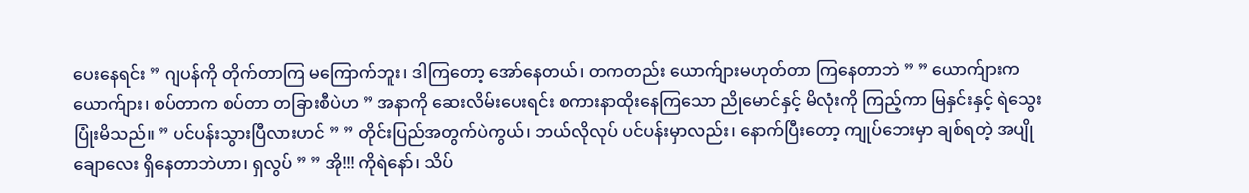ပေးနေရင်း ” ဂျပန်ကို တိုက်တာကြ မကြောက်ဘူး၊ ဒါကြတော့ အော်နေတယ်၊ တကတည်း ယောက်ျားမဟုတ်တာ ကြနေတာဘဲ ” ” ယောက်ျားက ယောက်ျား၊ စပ်တာက စပ်တာ တခြားစီပဲဟ ” အနာကို ဆေးလိမ်းပေးရင်း စကားနာထိုးနေကြသော ညိုမောင်နှင့် မိလုံးကို ကြည့်ကာ မြနှင်းနှင့် ရဲသွေး ပြုံးမိသည်။ ” ပင်ပန်းသွားပြီလားဟင် ” ” တိုင်းပြည်အတွက်ပဲကွယ်၊ ဘယ်လိုလုပ် ပင်ပန်းမှာလည်း၊ နောက်ပြီးတော့ ကျုပ်ဘေးမှာ ချစ်ရတဲ့ အပျိုချောလေး ရှိနေတာဘဲဟာ၊ ရှလွပ် ” ” အို!!! ကိုရဲနော်၊ သိပ်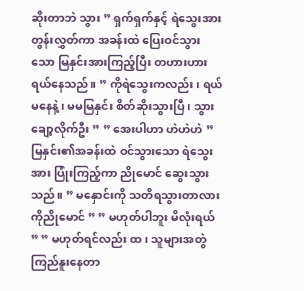ဆိုးတာဘဲ သွား ” ရှက်ရှက်နှင့် ရဲသွေးအား တွန်းလွှတ်ကာ အခန်းထဲ ပြေးဝင်သွားသော မြနှင်းအားကြည့်ပြီး တဟားဟား ရယ်နေသည်။ ” ကိုရဲသွေးကလည်း၊ ရယ်မနေနဲ့၊ မမမြနှင်း စိတ်ဆိုးသွားပြီ၊ သွားချော့လိုက်ဦး ” ” အေးပါဟာ ဟဲဟဲဟဲ ” မြနှင်း၏အခန်းထဲ ဝင်သွားသော ရဲသွေးအား ပြုံးကြည့်ကာ ညိုမောင် ဆွေးသွားသည်။ ” မနှောင်းကို သတိရသွားတာလား ကိုညိုမောင် ” ” မဟုတ်ပါဘူး မိလုံးရယ် ” ” မဟုတ်ရင်လည်း ထ၊ သူများအတွဲ ကြည်နူးနေတာ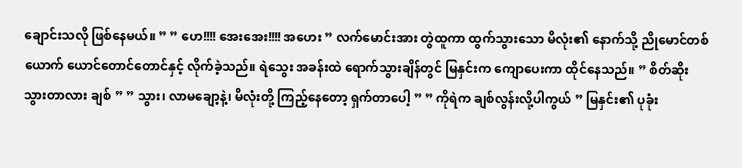ချောင်းသလို ဖြစ်နေမယ်။ ” ” ဟေ!!!! အေးအေး!!!! အဟေး ” လက်မောင်းအား တွဲထူကာ ထွက်သွားသော မိလုံး၏ နောက်သို့ ညိုမောင်တစ်ယောက် ယောင်တောင်တောင်နှင့် လိုက်ခဲ့သည်။ ရဲသွေး အခန်းထဲ ရောက်သွားချိန်တွင် မြနှင်းက ကျောပေးကာ ထိုင်နေသည်။ ” စိတ်ဆိုးသွားတာလား ချစ် ” ” သွား၊ လာမချော့နဲ့၊ မိလုံးတို့ ကြည့်နေတော့ ရှက်တာပေါ့ ” ” ကိုရဲက ချစ်လွန်းလို့ပါကွယ် ” မြနှင်း၏ ပုခုံး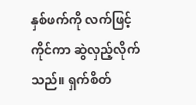နှစ်ဖက်ကို လက်ဖြင့်ကိုင်ကာ ဆွဲလှည့်လိုက်သည်။ ရှက်စိတ်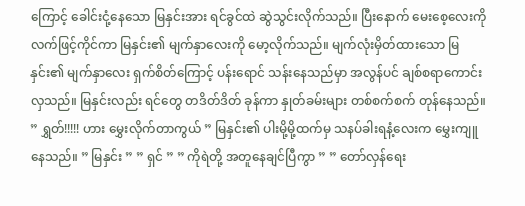ကြောင့် ခေါင်းငုံ့နေသော မြနှင်းအား ရင်ခွင်ထဲ ဆွဲသွင်းလိုက်သည်။ ပြီးနောက် မေးစေ့လေးကို လက်ဖြင့်ကိုင်ကာ မြနှင်း၏ မျက်နှာလေးကို မော့လိုက်သည်။ မျက်လုံးမှိတ်ထားသော မြနှင်း၏ မျက်နှာလေး ရှက်စိတ်ကြောင့် ပန်းရောင် သန်းနေသည်မှာ အလွန်ပင် ချစ်စရာကောင်းလှသည်။ မြနှင်းလည်း ရင်တွေ တဒိတ်ဒိတ် ခုန်ကာ နှုတ်ခမ်းများ တစ်စက်စက် တုန်နေသည်။ ” ရွှတ်!!!!! ဟား မွှေးလိုက်တာကွယ် ” မြနှင်း၏ ပါးမို့မို့ထက်မှ သနပ်ခါးရနံ့လေးက မွှေးကျူနေသည်။ ” မြနှင်း ” ” ရှင် ” ” ကိုရဲတို့ အတူနေချင်ပြီကွာ ” ” တော်လှန်ရေး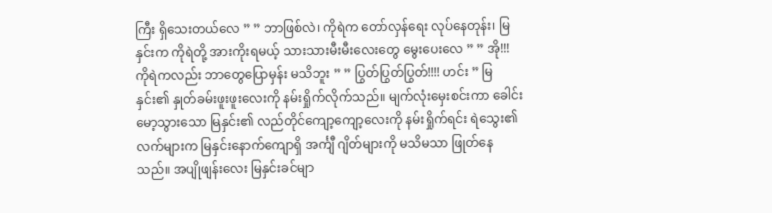ကြီး ရှိသေးတယ်လေ ” ” ဘာဖြစ်လဲ၊ ကိုရဲက တော်လှန်ရေး လုပ်နေတုန်း၊ မြနှင်းက ကိုရဲတို့ အားကိုးရမယ့် သားသားမီးမီးလေးတွေ မွေးပေးလေ ” ” အို!!! ကိုရဲကလည်း ဘာတွေပြောမှန်း မသိဘူး ” ” ပြွတ်ပြွတ်ပြွတ်!!!! ဟင်း ” မြနှင်း၏ နှုတ်ခမ်းဖူးဖူးလေးကို နမ်းရှိုက်လိုက်သည်။ မျက်လုံးမှေးစင်းကာ ခေါင်းမော့သွားသော မြနှင်း၏ လည်တိုင်ကျော့ကျော့လေးကို နမ်းရှိုက်ရင်း ရဲသွေး၏ လက်များက မြနှင်းနောက်ကျောရှိ အင်္ကျီ ဂျိတ်များကို မသိမသာ ဖြုတ်နေသည်။ အပျိုဖျန်းလေး မြနှင်းခင်မျာ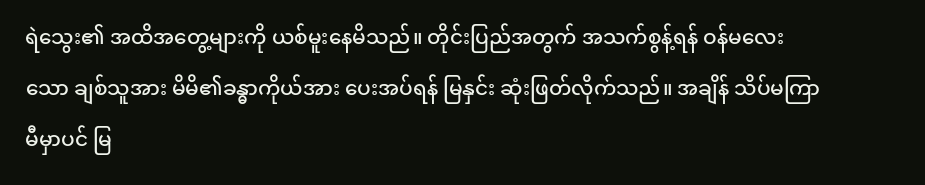ရဲသွေး၏ အထိအတွေ့များကို ယစ်မူးနေမိသည်။ တိုင်းပြည်အတွက် အသက်စွန့်ရန် ဝန်မလေးသော ချစ်သူအား မိမိ၏ခန္ဓာကိုယ်အား ပေးအပ်ရန် မြနှင်း ဆုံးဖြတ်လိုက်သည်။ အချိန် သိပ်မကြာမီမှာပင် မြ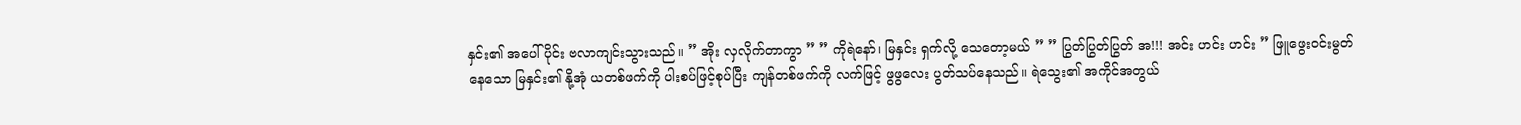နှင်း၏ အပေါ်ပိုင်း ဗလာကျင်းသွားသည်။ ” အိုး လှလိုက်တာကွာ ” ” ကိုရဲနော်၊ မြနှင်း ရှက်လို့ သေတော့မယ် ” ” ပြွတ်ပြွတ်ပြွတ် အ!!! အင်း ဟင်း ဟင်း ” ဖြူဖွေးဝင်းမွတ်နေသော မြနှင်း၏ နို့အုံ ယတစ်ဖက်ကို ပါးစပ်ဖြင့်စုပ်ပြီး ကျန်တစ်ဖက်ကို လက်ဖြင့် ဖွဖွလေး ပွတ်သပ်နေသည်။ ရဲသွေး၏ အကိုင်အတွယ်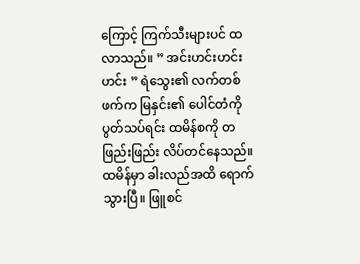ကြောင့် ကြက်သီးများပင် ထလာသည်။ ” အင်းဟင်းဟင်းဟင်း ” ရဲသွေး၏ လက်တစ်ဖက်က မြနှင်း၏ ပေါင်တံကို ပွတ်သပ်ရင်း ထမိန်စကို တဖြည်းဖြည်း လိပ်တင်နေသည်။ ထမိန်မှာ ခါးလည်အထိ ရောက်သွားပြီ။ ဖြူစင်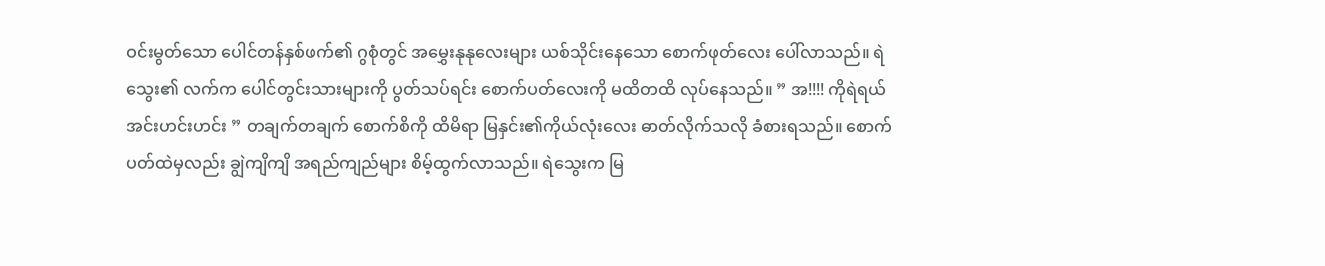ဝင်းမွတ်သော ပေါင်တန်နှစ်ဖက်၏ ဂွစုံတွင် အမွှေးနုနုလေးများ ယစ်သိုင်းနေသော စောက်ဖုတ်လေး ပေါ်လာသည်။ ရဲသွေး၏ လက်က ပေါင်တွင်းသားများကို ပွတ်သပ်ရင်း စောက်ပတ်လေးကို မထိတထိ လုပ်နေသည်။ ” အ!!!! ကိုရဲရယ် အင်းဟင်းဟင်း ” တချက်တချက် စောက်စိကို ထိမိရာ မြနှင်း၏ကိုယ်လုံးလေး ဓာတ်လိုက်သလို ခံစားရသည်။ စောက်ပတ်ထဲမှလည်း ချွဲကျိကျိ အရည်ကျည်များ စိမ့်ထွက်လာသည်။ ရဲသွေးက မြ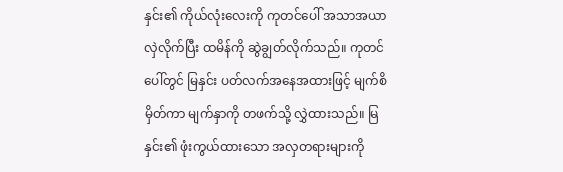နှင်း၏ ကိုယ်လုံးလေးကို ကုတင်ပေါ် အသာအယာ လှဲလိုက်ပြီး ထမိန်ကို ဆွဲချွတ်လိုက်သည်။ ကုတင်ပေါ်တွင် မြနှင်း ပတ်လက်အနေအထားဖြင့် မျက်စိမှိတ်ကာ မျက်နှာကို တဖက်သို့ လွှဲထားသည်။ မြနှင်း၏ ဖုံးကွယ်ထားသော အလှတရားများကို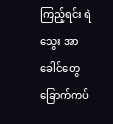ကြည့်ရင်း ရဲသွေး အာခေါင်တွေ ခြောက်ကပ်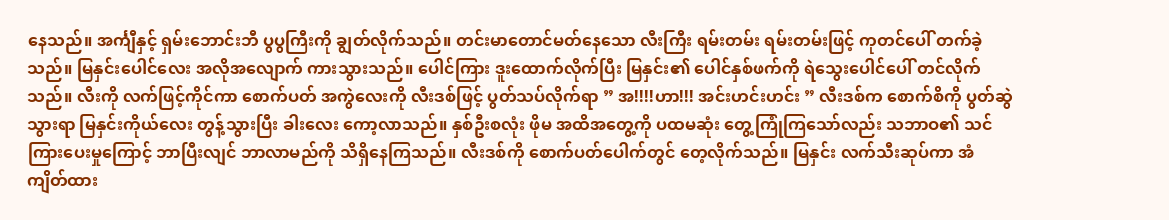နေသည်။ အင်္ကျီနှင့် ရှမ်းဘောင်းဘီ ပွပွကြီးကို ချွတ်လိုက်သည်။ တင်းမာတောင်မတ်နေသော လီးကြီး ရမ်းတမ်း ရမ်းတမ်းဖြင့် ကုတင်ပေါ် တက်ခဲ့သည်။ မြနှင်းပေါင်လေး အလိုအလျောက် ကားသွားသည်။ ပေါင်ကြား ဒူးထောက်လိုက်ပြီး မြနှင်း၏ ပေါင်နှစ်ဖက်ကို ရဲသွေးပေါင်ပေါ် တင်လိုက်သည်။ လီးကို လက်ဖြင့်ကိုင်ကာ စောက်ပတ် အကွဲလေးကို လီးဒစ်ဖြင့် ပွတ်သပ်လိုက်ရာ ” အ!!!!ဟာ!!! အင်းဟင်းဟင်း ” လီးဒစ်က စောက်စိကို ပွတ်ဆွဲသွားရာ မြနှင်းကိုယ်လေး တွန့်သွားပြီး ခါးလေး ကော့လာသည်။ နှစ်ဦးစလုံး ဖိုမ အထိအတွေ့ကို ပထမဆုံး တွေ့ကြုံကြသော်လည်း သဘာဝ၏ သင်ကြားပေးမှုကြောင့် ဘာပြီးလျင် ဘာလာမည်ကို သိရှိနေကြသည်။ လီးဒစ်ကို စောက်ပတ်ပေါက်တွင် တေ့လိုက်သည်။ မြနှင်း လက်သီးဆုပ်ကာ အံကျိတ်ထား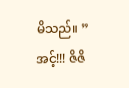မိသည်။ ” အင့်!!! ဇိဇိ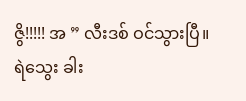ဇွိ!!!!! အ ” လီးဒစ် ဝင်သွားပြီ။ ရဲသွေး ခါး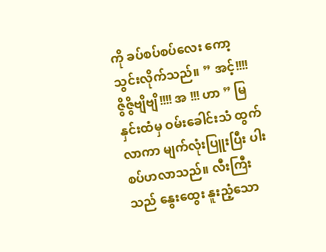ကို ခပ်စပ်စပ်လေး ကော့သွင်းလိုက်သည်။ ” အင့်!!!! ဇွိဇွိဗျိဗျိ!!!! အ !!! ဟာ ” မြနှင်းထံမှ ဝမ်းခေါင်းသံ ထွက်လာကာ မျက်လုံးပြူးပြီး ပါးစပ်ဟလာသည်။ လီးကြီးသည် နွေးထွေး နူးညံ့သော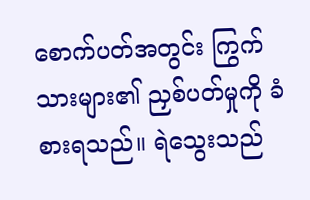စောက်ပတ်အတွင်း ကြွက်သားများ၏ ညှစ်ပတ်မှုကို ခံစားရသည်။ ရဲသွေးသည်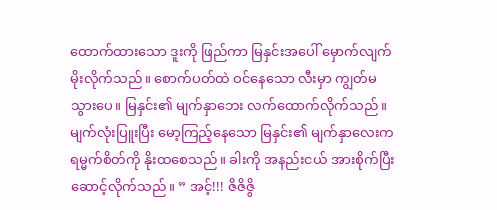ထောက်ထားသော ဒူးကို ဖြည်ကာ မြနှင်းအပေါ် မှောက်လျက် မိုးလိုက်သည်။ စောက်ပတ်ထဲ ဝင်နေသော လီးမှာ ကျွတ်မသွားပေ။ မြနှင်း၏ မျက်နှာဘေး လက်ထောက်လိုက်သည်။ မျက်လုံးပြူးပြီး မော့ကြည့်နေသော မြနှင်း၏ မျက်နှာလေးက ရမ္မက်စိတ်ကို နိုးထစေသည်။ ခါးကို အနည်းငယ် အားစိုက်ပြီး ဆောင့်လိုက်သည်။ ” အင့်!!! ဇိဇိဇွိ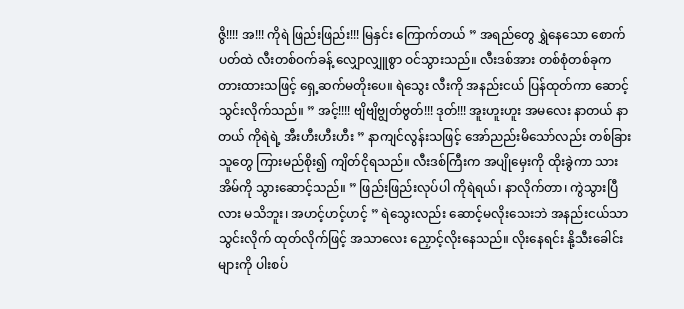ဇွိ!!!! အ!!! ကိုရဲ ဖြည်းဖြည်း!!! မြနှင်း ကြောက်တယ် ” အရည်တွေ ရွှဲနေသော စောက်ပတ်ထဲ လီးတစ်ဝက်ခန့် လျှောလျှူစွာ ဝင်သွားသည်။ လီးဒစ်အား တစ်စုံတစ်ခုက တားထားသဖြင့် ရှေ့ဆက်မတိုးပေ။ ရဲသွေး လီးကို အနည်းငယ် ပြန်ထုတ်ကာ ဆောင့်သွင်းလိုက်သည်။ ” အင့်!!!! ဗျိဗျိဗျွတ်ဗွတ်!!! ဒုတ်!!! အူးဟူးဟူး အမလေး နာတယ် နာတယ် ကိုရဲရဲ့ အီးဟီးဟီးဟီး ” နာကျင်လွန်းသဖြင့် အော်ညည်းမိသော်လည်း တစ်ခြားသူတွေ ကြားမည်စိုး၍ ကျိတ်ငိုရသည်။ လီးဒစ်ကြီးက အပျိုမှေးကို ထိုးခွဲကာ သားအိမ်ကို သွားဆောင့်သည်။ ” ဖြည်းဖြည်းလုပ်ပါ ကိုရဲရယ်၊ နာလိုက်တာ၊ ကွဲသွားပြီလား မသိဘူး၊ အဟင့်ဟင့်ဟင့် ” ရဲသွေးလည်း ဆောင့်မလိုးသေးဘဲ အနည်းငယ်သာ သွင်းလိုက် ထုတ်လိုက်ဖြင့် အသာလေး ညှောင့်လိုးနေသည်။ လိုးနေရင်း နို့သီးခေါင်းများကို ပါးစပ်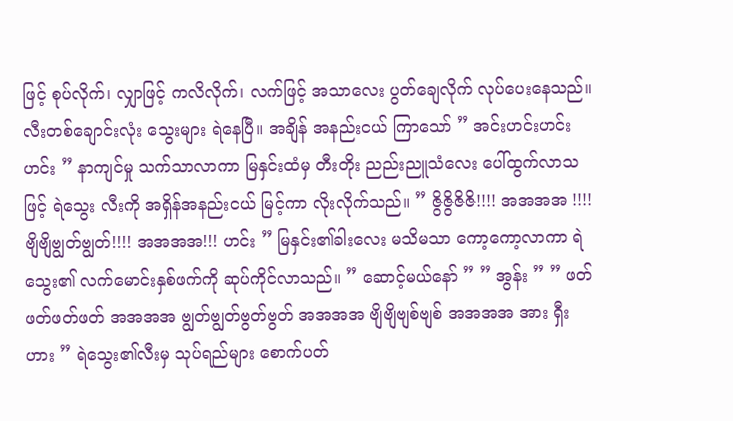ဖြင့် စုပ်လိုက်၊ လျှာဖြင့် ကလိလိုက်၊ လက်ဖြင့် အသာလေး ပွတ်ချေလိုက် လုပ်ပေးနေသည်။ လီးတစ်ချောင်းလုံး သွေးများ ရဲနေပြီ။ အချိန် အနည်းငယ် ကြာသော် ” အင်းဟင်းဟင်းဟင်း ” နာကျင်မှု သက်သာလာကာ မြနှင်းထံမှ တီးတိုး ညည်းညူသံလေး ပေါ်ထွက်လာသဖြင့် ရဲသွေး လီးကို အရှိန်အနည်းငယ် မြင့်ကာ လိုးလိုက်သည်။ ” ဇွိဇွိဇိဇိ!!!! အအအအ !!!! ဗျိဗျိဗျွတ်ဗျွတ်!!!! အအအအ!!! ဟင်း ” မြနှင်း၏ခါးလေး မသိမသာ ကော့ကော့လာကာ ရဲသွေး၏ လက်မောင်းနှစ်ဖက်ကို ဆုပ်ကိုင်လာသည်။ ” ဆောင့်မယ်နော် ” ” အွန်း ” ” ဖတ်ဖတ်ဖတ်ဖတ် အအအအ ဗျွတ်ဗျွတ်ဗွတ်ဗွတ် အအအအ ဗျိဗျိဗျစ်ဗျစ် အအအအ အား ရှီး ဟား ” ရဲသွေး၏လီးမှ သုပ်ရည်များ စောက်ပတ်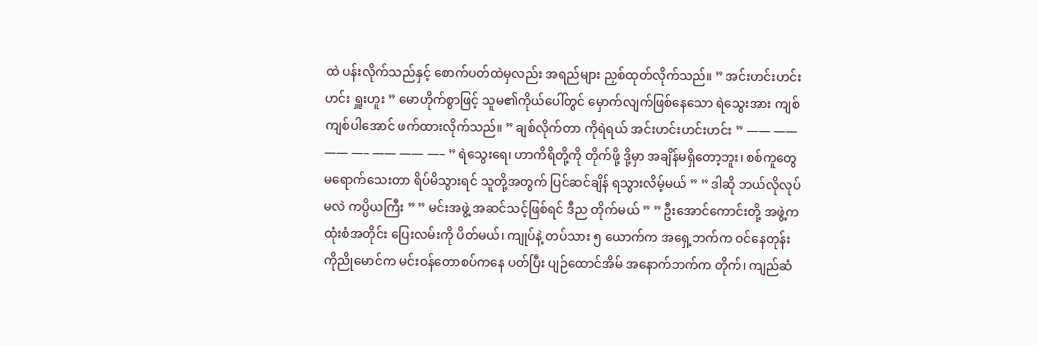ထဲ ပန်းလိုက်သည်နှင့် စောက်ပတ်ထဲမှလည်း အရည်များ ညှစ်ထုတ်လိုက်သည်။ ” အင်းဟင်းဟင်းဟင်း ရှူးဟူး ” မောဟိုက်စွာဖြင့် သူမ၏ကိုယ်ပေါ်တွင် မှောက်လျက်ဖြစ်နေသော ရဲသွေးအား ကျစ်ကျစ်ပါအောင် ဖက်ထားလိုက်သည်။ ” ချစ်လိုက်တာ ကိုရဲရယ် အင်းဟင်းဟင်းဟင်း ” —— —— —— —– —— —— —– ” ရဲသွေးရေ၊ ဟာကိရိတို့ကို တိုက်ဖို့ ဒို့မှာ အချိန်မရှိတော့ဘူး၊ စစ်ကူတွေ မရောက်သေးတာ ရိပ်မိသွားရင် သူတို့အတွက် ပြင်ဆင်ချိန် ရသွားလိမ့်မယ် ” ” ဒါဆို ဘယ်လိုလုပ်မလဲ ကပ္ပိယကြီး ” ” မင်းအဖွဲ့ အဆင်သင့်ဖြစ်ရင် ဒီည တိုက်မယ် ” ” ဦးအောင်ကောင်းတို့ အဖွဲ့က ထုံးစံအတိုင်း ပြေးလမ်းကို ပိတ်မယ်၊ ကျုပ်နဲ့ တပ်သား ၅ ယောက်က အရှေ့ဘက်က ဝင်နေတုန်း ကိုညိုမောင်က မင်းဝန်တောစပ်ကနေ ပတ်ပြီး ပျဉ်ထောင်အိမ် အနောက်ဘက်က တိုက်၊ ကျည်ဆံ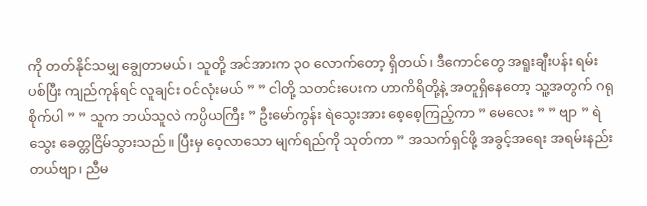ကို တတ်နိုင်သမျှ ချွေတာမယ်၊ သူတို့ အင်အားက ၃၀ လောက်တော့ ရှိတယ်၊ ဒီကောင်တွေ အရူးချီးပန်း ရမ်းပစ်ပြီး ကျည်ကုန်ရင် လူချင်း ဝင်လုံးမယ် ” ” ငါတို့ သတင်းပေးက ဟာကိရိတို့နဲ့ အတူရှိနေတော့ သူ့အတွက် ဂရုစိုက်ပါ ” ” သူက ဘယ်သူလဲ ကပ္ပိယကြီး ” ဦးမော်ကွန်း ရဲသွေးအား စေ့စေ့ကြည့်ကာ ” မေလေး ” ” ဗျာ ” ရဲသွေး ခေတ္တငြိမ်သွားသည်။ ပြီးမှ ဝေ့လာသော မျက်ရည်ကို သုတ်ကာ ” အသက်ရှင်ဖို့ အခွင့်အရေး အရမ်းနည်းတယ်ဗျာ၊ ညီမ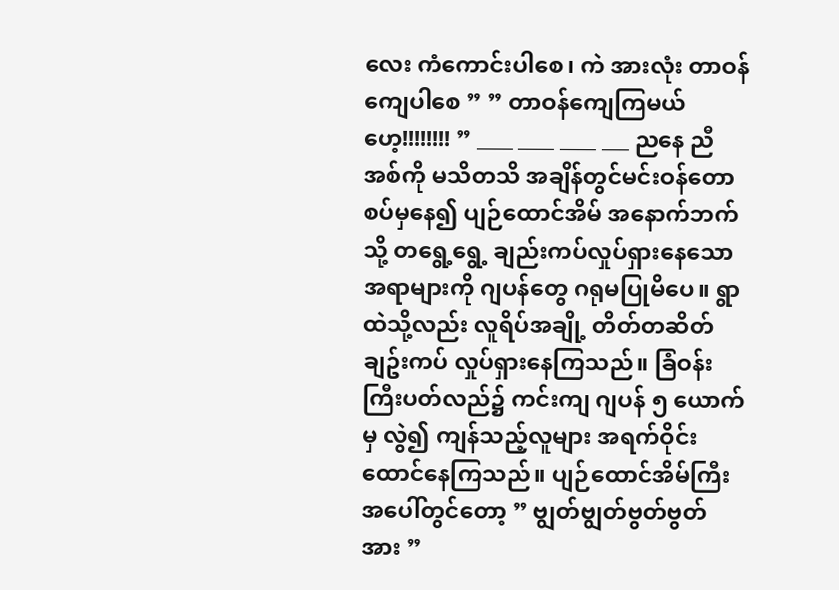လေး ကံကောင်းပါစေ၊ ကဲ အားလုံး တာဝန်ကျေပါစေ ” ” တာဝန်ကျေကြမယ်ဟေ့!!!!!!!! ” ____ ____ ____ ___ ညနေ ညီအစ်ကို မသိတသိ အချိန်တွင်မင်းဝန်တောစပ်မှနေ၍ ပျဉ်ထောင်အိမ် အနောက်ဘက်သို့ တရွေ့ရွေ့ ချည်းကပ်လှုပ်ရှားနေသော အရာများကို ဂျပန်တွေ ဂရုမပြုမိပေ။ ရွာထဲသို့လည်း လူရိပ်အချို့ တိတ်တဆိတ် ချဥ်းကပ် လှုပ်ရှားနေကြသည်။ ခြံဝန်းကြီးပတ်လည်၌ ကင်းကျ ဂျပန် ၅ ယောက်မှ လွဲ၍ ကျန်သည့်လူများ အရက်ဝိုင်း ထောင်နေကြသည်။ ပျဉ်ထောင်အိမ်ကြီး အပေါ်တွင်တော့ ” ဗျွတ်ဗျွတ်ဗွတ်ဗွတ် အား ”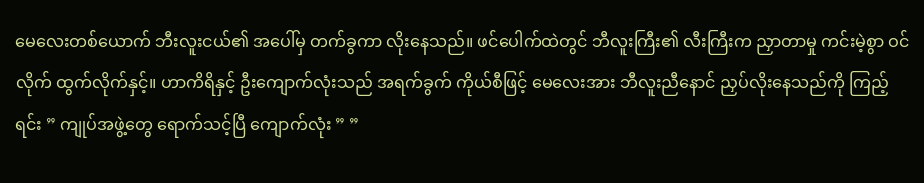မေလေးတစ်ယောက် ဘီးလူးငယ်၏ အပေါ်မှ တက်ခွကာ လိုးနေသည်။ ဖင်ပေါက်ထဲတွင် ဘီလူးကြီး၏ လီးကြီးက ညှာတာမှု ကင်းမဲ့စွာ ဝင်လိုက် ထွက်လိုက်နှင့်။ ဟာကိရိနှင့် ဦးကျောက်လုံးသည် အရက်ခွက် ကိုယ်စီဖြင့် မေလေးအား ဘီလူးညီနောင် ညှပ်လိုးနေသည်ကို ကြည့်ရင်း ” ကျုပ်အဖွဲ့တွေ ရောက်သင့်ပြီ ကျောက်လုံး ” ”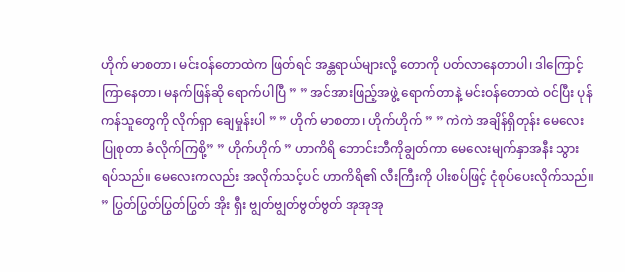ဟိုက် မာစတာ၊ မင်းဝန်တောထဲက ဖြတ်ရင် အန္တရာယ်များလို့ တောကို ပတ်လာနေတာပါ၊ ဒါကြောင့် ကြာနေတာ၊ မနက်ဖြန်ဆို ရောက်ပါပြီ ” ” အင်အားဖြည့်အဖွဲ့ ရောက်တာနဲ့ မင်းဝန်တောထဲ ဝင်ပြီး ပုန်ကန်သူတွေကို လိုက်ရှာ ချေမှုန်းပါ ” ” ဟိုက် မာစတာ၊ ဟိုက်ဟိုက် ” ” ကဲကဲ အချိန်ရှိတုန်း မေလေးပြုစုတာ ခံလိုက်ကြစို့” ” ဟိုက်ဟိုက် ” ဟာကိရိ ဘောင်းဘီကိုချွတ်ကာ မေလေးမျက်နှာအနီး သွားရပ်သည်။ မေလေးကလည်း အလိုက်သင့်ပင် ဟာကိရိ၏ လီးကြီးကို ပါးစပ်ဖြင့် ငုံစုပ်ပေးလိုက်သည်။ ” ပြွတ်ပြွတ်ပြွတ်ပြွတ် အိုး ရှီး ဗျွတ်ဗျွတ်ဗွတ်ဗွတ် အုအုအု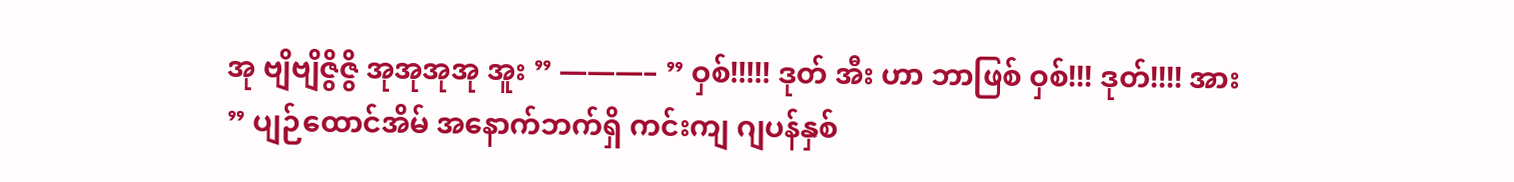အု ဗျိဗျိဇွိဇွိ အုအုအုအု အူး ” ———– ” ဝှစ်!!!!! ဒုတ် အီး ဟာ ဘာဖြစ် ဝှစ်!!! ဒုတ်!!!! အား ” ပျဉ်ထောင်အိမ် အနောက်ဘက်ရှိ ကင်းကျ ဂျပန်နှစ်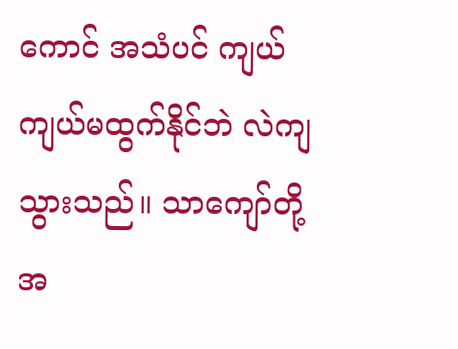ကောင် အသံပင် ကျယ်ကျယ်မထွက်နိုင်ဘဲ လဲကျသွားသည်။ သာကျော်တို့ အ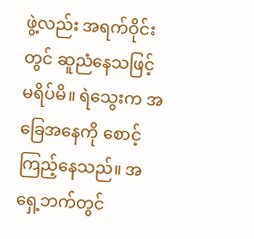ဖွဲ့လည်း အရက်ဝိုင်းတွင် ဆူညံနေသဖြင့် မရိပ်မိ။ ရဲသွေးက အခြေအနေကို စောင့်ကြည့်နေသည်။ အရှေ့ဘက်တွင်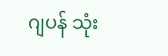ဂျပန် သုံး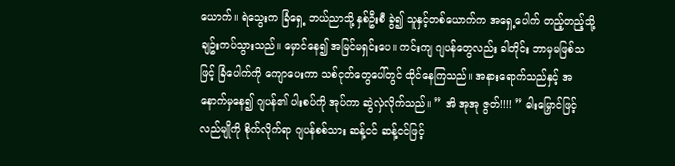ယောက်။ ရဲသွေးက ခြံရှေ့ ဘယ်ညာသို့ နှစ်ဦးစီ ခွဲ၍ သူနှင့်တစ်ယောက်က အရှေ့ပေါက် တည့်တည့်သို့ ချဥ်းကပ်သွားသည်။ မှောင်နေ၍ အမြင်မရှင်းပေ။ ကင်းကျ ဂျပန်တွေလည်း ခါတိုင်း ဘာမှမဖြစ်သဖြင့် ခြံပေါက်ကို ကျောပေးကာ သစ်ငုတ်တွေပေါ်တွင် ထိုင်နေကြသည်။ အနားရောက်သည်နှင့် အနောက်မှနေ၍ ဂျပန်၏ ပါးစပ်ကို အုပ်ကာ ဆွဲလှဲလိုက်သည်။ ” အိ အုအု ဇွတ်!!!! ” ဓါးမြှောင်ဖြင့် လည်မျိုကို စိုက်လိုက်ရာ ဂျပန်စစ်သား ဆန့်ငင် ဆန့်ငင်ဖြင့်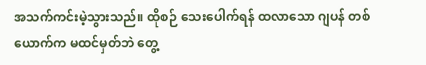အသက်ကင်းမဲ့သွားသည်။ ထိုစဉ် သေးပေါက်ရန် ထလာသော ဂျပန် တစ်ယောက်က မထင်မှတ်ဘဲ တွေ့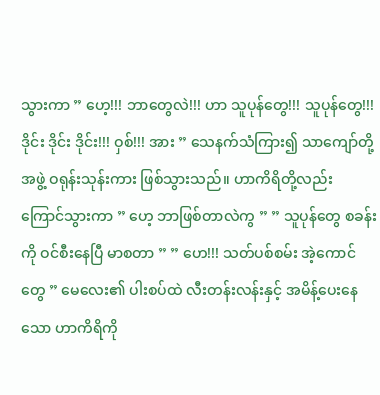သွားကာ ” ဟေ့!!! ဘာတွေလဲ!!! ဟာ သူပုန်တွေ!!! သူပုန်တွေ!!! ဒိုင်း ဒိုင်း ဒိုင်း!!! ဝှစ်!!! အား ” သေနက်သံကြား၍ သာကျော်တို့အဖွဲ့ ဝရုန်းသုန်းကား ဖြစ်သွားသည်။ ဟာကိရိတို့လည်း ကြောင်သွားကာ ” ဟေ့ ဘာဖြစ်တာလဲကွ ” ” သူပုန်တွေ စခန်းကို ဝင်စီးနေပြီ မာစတာ ” ” ဟေ!!! သတ်ပစ်စမ်း အဲ့ကောင်တွေ ” မေလေး၏ ပါးစပ်ထဲ လီးတန်းလန်းနှင့် အမိန့်ပေးနေသော ဟာကိရိကို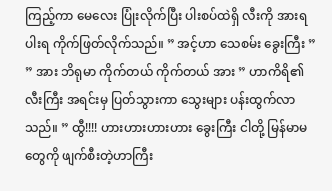ကြည့်ကာ မေလေး ပြုံးလိုက်ပြီး ပါးစပ်ထဲရှိ လီးကို အားရပါးရ ကိုက်ဖြတ်လိုက်သည်။ ” အင့်ဟာ သေစမ်း ခွေးကြီး ” ” အား ဘိရုမာ ကိုက်တယ် ကိုက်တယ် အား ” ဟာကိရိ၏လီးကြီး အရင်းမှ ပြတ်သွားကာ သွေးများ ပန်းထွက်လာသည်။ ” ထွီ!!!! ဟားဟားဟားဟား ခွေးကြီး ငါတို့ မြန်မာမတွေကို ဖျက်စီးတဲ့ဟာကြီး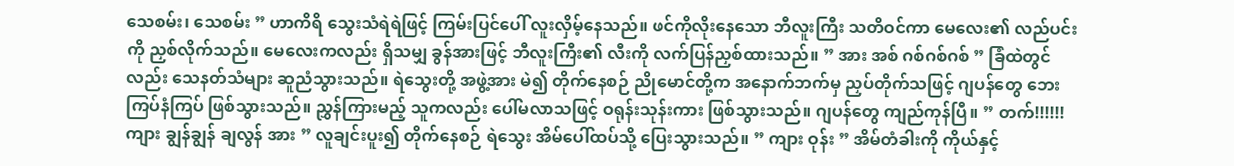သေစမ်း၊ သေစမ်း ” ဟာကိရိ သွေးသံရဲရဲဖြင့် ကြမ်းပြင်ပေါ် လူးလှိမ့်နေသည်။ ဖင်ကိုလိုးနေသော ဘီလူးကြီး သတိဝင်ကာ မေလေး၏ လည်ပင်းကို ညှစ်လိုက်သည်။ မေလေးကလည်း ရှိသမျှ ခွန်အားဖြင့် ဘီလူးကြီး၏ လီးကို လက်ပြန်ညှစ်ထားသည်။ ” အား အစ် ဂစ်ဂစ်ဂစ် ” ခြံထဲတွင်လည်း သေနတ်သံများ ဆူညံသွားသည်။ ရဲသွေးတို့ အဖွဲ့အား မဲ၍ တိုက်နေစဉ် ညိုမောင်တို့က အနောက်ဘက်မှ ညှပ်တိုက်သဖြင့် ဂျပန်တွေ ဘေးကြပ်နံကြပ် ဖြစ်သွားသည်။ ညွှန်ကြားမည့် သူကလည်း ပေါ်မလာသဖြင့် ဝရုန်းသုန်းကား ဖြစ်သွားသည်။ ဂျပန်တွေ ကျည်ကုန်ပြီ။ ” တက်!!!!!! ကျား ချွန်ချွန် ချလွန် အား ” လူချင်းပူး၍ တိုက်နေစဉ် ရဲသွေး အိမ်ပေါ်ထပ်သို့ ပြေးသွားသည်။ ” ကျား ဝုန်း ” အိမ်တံခါးကို ကိုယ်နှင့်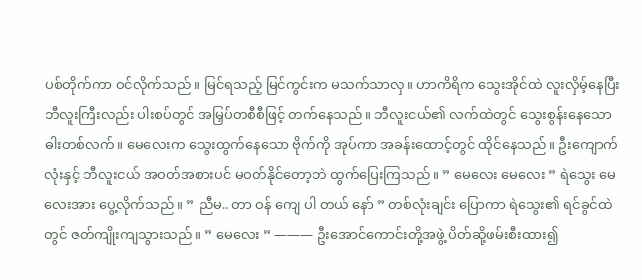ပစ်တိုက်ကာ ဝင်လိုက်သည်။ မြင်ရသည့် မြင်ကွင်းက မသက်သာလှ။ ဟာကိရိက သွေးအိုင်ထဲ လူးလှိမ့်နေပြီး ဘီလူးကြီးလည်း ပါးစပ်တွင် အမြှပ်တစီစီဖြင့် တက်နေသည်။ ဘီလူးငယ်၏ လက်ထဲတွင် သွေးစွန်းနေသော ဓါးတစ်လက်။ မေလေးက သွေးထွက်နေသော ဗိုက်ကို အုပ်ကာ အခန်းထောင့်တွင် ထိုင်နေသည်။ ဦးကျောက်လုံးနှင့် ဘီလူးငယ် အဝတ်အစားပင် မဝတ်နိုင်တော့ဘဲ ထွက်ပြေးကြသည်။ ” မေလေး မေလေး ” ရဲသွေး မေလေးအား ပွေ့လိုက်သည်။ ” ညီမ.. တာ ဝန် ကျေ ပါ တယ် နော် ” တစ်လုံးချင်း ပြောကာ ရဲသွေး၏ ရင်ခွင်ထဲတွင် ဇတ်ကျိုးကျသွားသည်။ ” မေလေး ” ——— ဦးအောင်ကောင်းတို့အဖွဲ့ ပိတ်ဆို့ဖမ်းစီးထား၍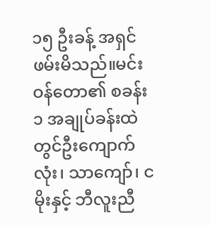၁၅ ဦးခန့် အရှင်ဖမ်းမိသည်။မင်းဝန်တော၏ စခန်း ၁ အချုပ်ခန်းထဲတွင်ဦးကျောက်လုံး၊ သာကျော်၊ ငမိုးနှင့် ဘီလူးညီ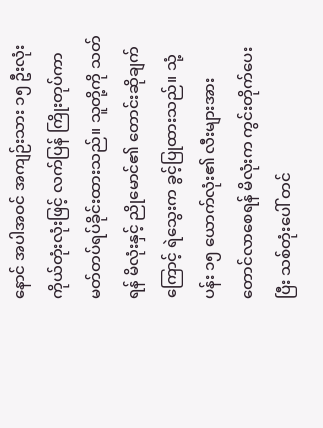နောင် အပါအဝင် အကျဉ်းသား ၁၅ ဦးလုံး ကိုယ်တုံးလုံးဖြင့် လက်ပြန် ကြိုးတုပ်ကာ မတ်တပ်ရပ်ခိုင်းထားသည်။ သူတို့ကို သတ်ရန် မိလုံးနှင့် ညိုမောင်၏ တောင်းဆိုချက်ကြောင့် ရဲသွေးက ခွင့်ပြုထားသည်။ သုံ့ပန်း ၁၅ ယောက်လုံး၏ လီးများအား တောင်လာစေရန် မိလုံးက ကွင်းတိုက်ပေးပြီး သစ်တုံးပေါ် တင်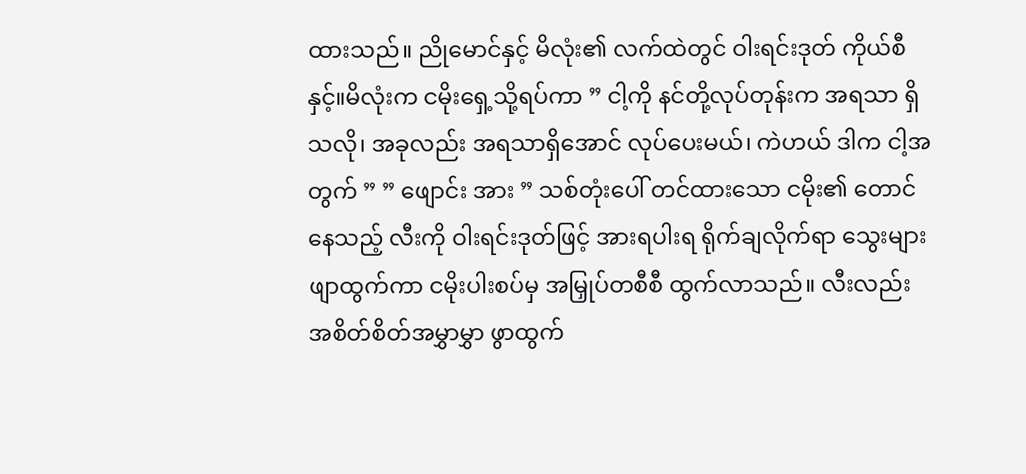ထားသည်။ ညိုမောင်နှင့် မိလုံး၏ လက်ထဲတွင် ဝါးရင်းဒုတ် ကိုယ်စီနှင့်။မိလုံးက ငမိုးရှေ့သို့ရပ်ကာ ” ငါ့ကို နင်တို့လုပ်တုန်းက အရသာ ရှိသလို၊ အခုလည်း အရသာရှိအောင် လုပ်ပေးမယ်၊ ကဲဟယ် ဒါက ငါ့အတွက် ” ” ဖျောင်း အား ” သစ်တုံးပေါ် တင်ထားသော ငမိုး၏ တောင်နေသည့် လီးကို ဝါးရင်းဒုတ်ဖြင့် အားရပါးရ ရိုက်ချလိုက်ရာ သွေးများဖျာထွက်ကာ ငမိုးပါးစပ်မှ အမြှုပ်တစီစီ ထွက်လာသည်။ လီးလည်း အစိတ်စိတ်အမွှာမွှာ ဖွာထွက်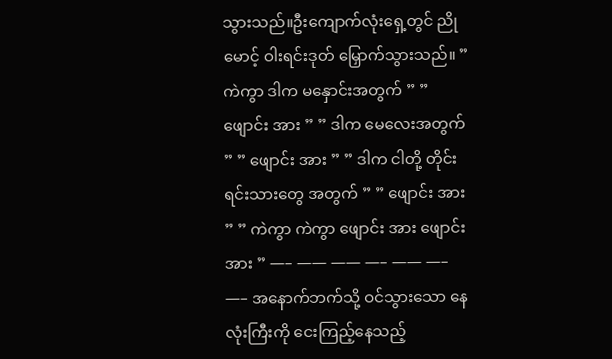သွားသည်။ဦးကျောက်လုံးရှေ့တွင် ညိုမောင့် ဝါးရင်းဒုတ် မြှောက်သွားသည်။ ” ကဲကွာ ဒါက မနှောင်းအတွက် ” ” ဖျောင်း အား ” ” ဒါက မေလေးအတွက် ” ” ဖျောင်း အား ” ” ဒါက ငါတို့ တိုင်းရင်းသားတွေ အတွက် ” ” ဖျောင်း အား ” ” ကဲကွာ ကဲကွာ ဖျောင်း အား ဖျောင်း အား ” —– —— —— —– —— —– —– အနောက်ဘက်သို့ ဝင်သွားသော နေလုံးကြီးကို ငေးကြည့်နေသည့်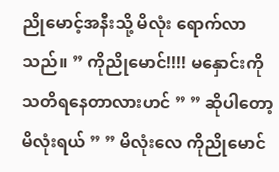ညိုမောင့်အနီးသို့ မိလုံး ရောက်လာသည်။ ” ကိုညိုမောင်!!!! မနှောင်းကို သတိရနေတာလားဟင် ” ” ဆိုပါတော့ မိလုံးရယ် ” ” မိလုံးလေ ကိုညိုမောင်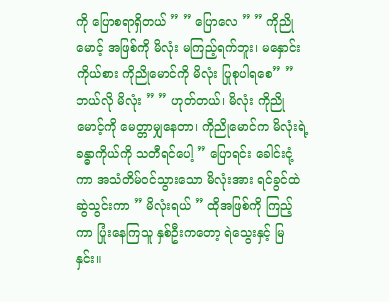ကို ပြောစရာရှိတယ် ” ” ပြောလေ ” ” ကိုညိုမောင့် အဖြစ်ကို မိလုံး မကြည့်ရက်ဘူး၊ မနှောင်းကိုယ်စား ကိုညိုမောင်ကို မိလုံး ပြုစုပါရစေ” ” ဘယ်လို မိလုံး ” ” ဟုတ်တယ်၊ မိလုံး ကိုညိုမောင့်ကို မေတ္တာမျှနေတာ၊ ကိုညိုမောင်က မိလုံးရဲ့ ခန္ဓာကိုယ်ကို သတီရင်ပေါ့ ” ပြောရင်း ခေါင်းငုံ့ကာ အသံတိမ်ဝင်သွားသော မိလုံးအား ရင်ခွင်ထဲ ဆွဲသွင်းကာ ” မိလုံးရယ် ” ထိုအဖြစ်ကို ကြည့်ကာ ပြုံးနေကြသူ နှစ်ဦးကတော့ ရဲသွေးနှင့် မြနှင်း။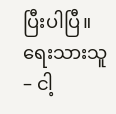ပြီးပါပြီ။ ရေးသားသူ – ငါ့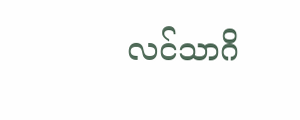လင်သာဂိ